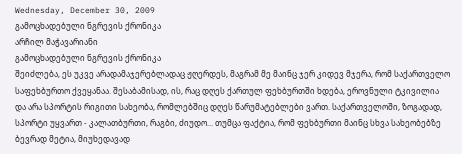Wednesday, December 30, 2009
გამოცხადებული ნგრევის ქრონიკა
არჩილ მაჭავარიანი
გამოცხადებული ნგრევის ქრონიკა
შეიძლება, ეს უკვე არადამაჯერებლადაც ჟღერდეს, მაგრამ მე მაინც ჯერ კიდევ მჯერა, რომ საქართველო საფეხბურთო ქვეყანაა. შესაბამისად, ის, რაც დღეს ქართულ ფეხბურთში ხდება, ეროვნული ტკივილია და არა სპორტის რიგითი სახეობა, რომლებშიც დღეს წარუმატებლები ვართ. საქართველოში, ზოგადად, სპორტი უყვართ - კალათბურთი, რაგბი, ძიუდო... თუმცა ფაქტია, რომ ფეხბურთი მაინც სხვა სახეობებზე ბევრად მეტია, მიუხედავად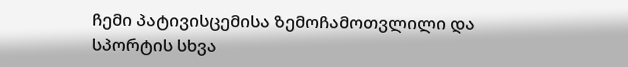ჩემი პატივისცემისა ზემოჩამოთვლილი და სპორტის სხვა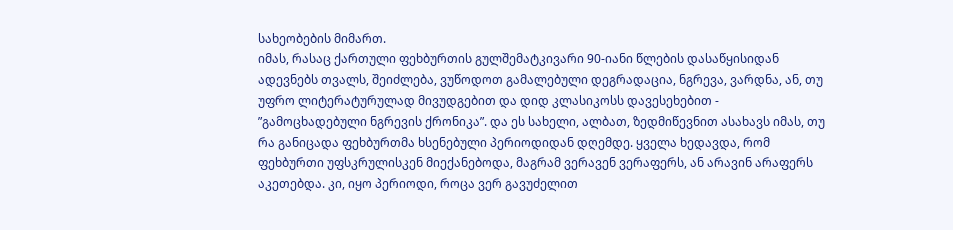სახეობების მიმართ.
იმას, რასაც ქართული ფეხბურთის გულშემატკივარი 90-იანი წლების დასაწყისიდან ადევნებს თვალს, შეიძლება, ვუწოდოთ გამალებული დეგრადაცია, ნგრევა, ვარდნა, ან, თუ უფრო ლიტერატურულად მივუდგებით და დიდ კლასიკოსს დავესეხებით - ”გამოცხადებული ნგრევის ქრონიკა”. და ეს სახელი, ალბათ, ზედმიწევნით ასახავს იმას, თუ რა განიცადა ფეხბურთმა ხსენებული პერიოდიდან დღემდე. ყველა ხედავდა, რომ ფეხბურთი უფსკრულისკენ მიექანებოდა, მაგრამ ვერავენ ვერაფერს, ან არავინ არაფერს აკეთებდა. კი, იყო პერიოდი, როცა ვერ გავუძელით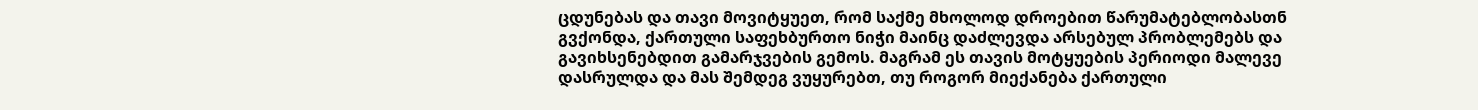ცდუნებას და თავი მოვიტყუეთ, რომ საქმე მხოლოდ დროებით წარუმატებლობასთნ გვქონდა, ქართული საფეხბურთო ნიჭი მაინც დაძლევდა არსებულ პრობლემებს და გავიხსენებდით გამარჯვების გემოს. მაგრამ ეს თავის მოტყუების პერიოდი მალევე დასრულდა და მას შემდეგ ვუყურებთ, თუ როგორ მიექანება ქართული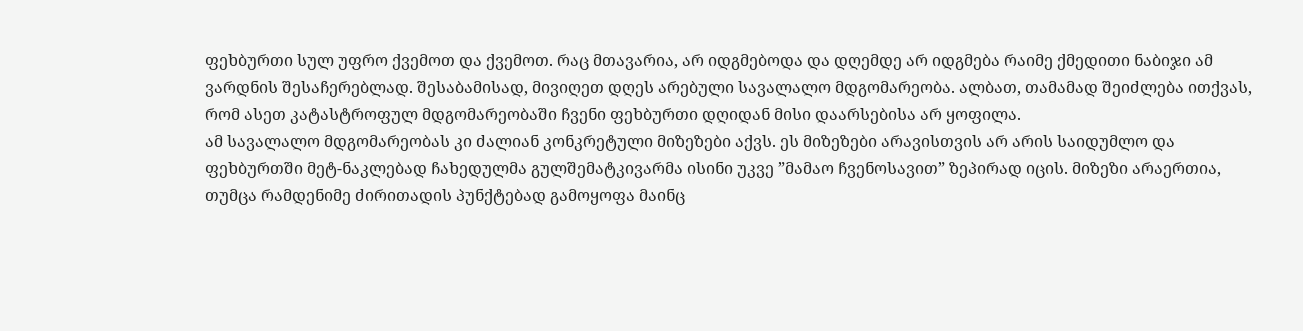ფეხბურთი სულ უფრო ქვემოთ და ქვემოთ. რაც მთავარია, არ იდგმებოდა და დღემდე არ იდგმება რაიმე ქმედითი ნაბიჯი ამ ვარდნის შესაჩერებლად. შესაბამისად, მივიღეთ დღეს არებული სავალალო მდგომარეობა. ალბათ, თამამად შეიძლება ითქვას, რომ ასეთ კატასტროფულ მდგომარეობაში ჩვენი ფეხბურთი დღიდან მისი დაარსებისა არ ყოფილა.
ამ სავალალო მდგომარეობას კი ძალიან კონკრეტული მიზეზები აქვს. ეს მიზეზები არავისთვის არ არის საიდუმლო და ფეხბურთში მეტ-ნაკლებად ჩახედულმა გულშემატკივარმა ისინი უკვე ”მამაო ჩვენოსავით” ზეპირად იცის. მიზეზი არაერთია, თუმცა რამდენიმე ძირითადის პუნქტებად გამოყოფა მაინც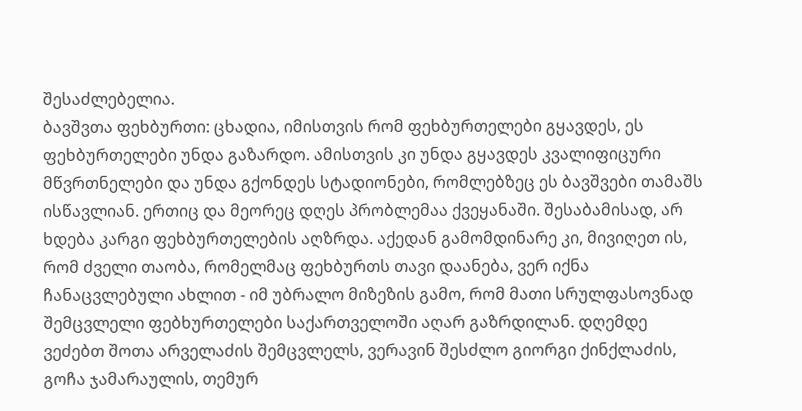შესაძლებელია.
ბავშვთა ფეხბურთი: ცხადია, იმისთვის რომ ფეხბურთელები გყავდეს, ეს ფეხბურთელები უნდა გაზარდო. ამისთვის კი უნდა გყავდეს კვალიფიცური მწვრთნელები და უნდა გქონდეს სტადიონები, რომლებზეც ეს ბავშვები თამაშს ისწავლიან. ერთიც და მეორეც დღეს პრობლემაა ქვეყანაში. შესაბამისად, არ ხდება კარგი ფეხბურთელების აღზრდა. აქედან გამომდინარე კი, მივიღეთ ის, რომ ძველი თაობა, რომელმაც ფეხბურთს თავი დაანება, ვერ იქნა ჩანაცვლებული ახლით - იმ უბრალო მიზეზის გამო, რომ მათი სრულფასოვნად შემცვლელი ფებხურთელები საქართველოში აღარ გაზრდილან. დღემდე ვეძებთ შოთა არველაძის შემცვლელს, ვერავინ შესძლო გიორგი ქინქლაძის, გოჩა ჯამარაულის, თემურ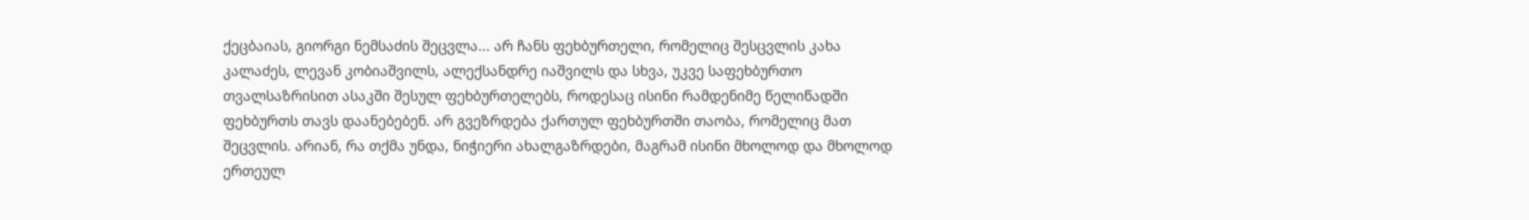ქეცბაიას, გიორგი ნემსაძის შეცვლა... არ ჩანს ფეხბურთელი, რომელიც შესცვლის კახა კალაძეს, ლევან კობიაშვილს, ალექსანდრე იაშვილს და სხვა, უკვე საფეხბურთო თვალსაზრისით ასაკში შესულ ფეხბურთელებს, როდესაც ისინი რამდენიმე წელიწადში ფეხბურთს თავს დაანებებენ. არ გვეზრდება ქართულ ფეხბურთში თაობა, რომელიც მათ შეცვლის. არიან, რა თქმა უნდა, ნიჭიერი ახალგაზრდები, მაგრამ ისინი მხოლოდ და მხოლოდ ერთეულ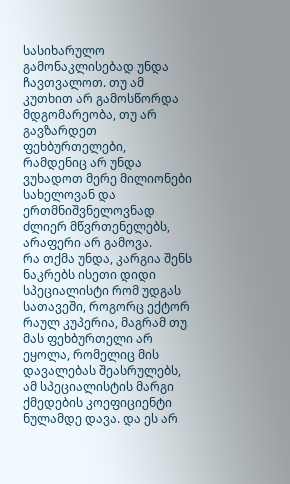სასიხარულო გამონაკლისებად უნდა ჩავთვალოთ. თუ ამ კუთხით არ გამოსწორდა მდგომარეობა, თუ არ გავზარდეთ ფეხბურთელები, რამდენიც არ უნდა ვუხადოთ მერე მილიონები სახელოვან და ერთმნიშვნელოვნად ძლიერ მწვრთენელებს, არაფერი არ გამოვა.
რა თქმა უნდა, კარგია შენს ნაკრებს ისეთი დიდი სპეციალისტი რომ უდგას სათავეში, როგორც ექტორ რაულ კუპერია, მაგრამ თუ მას ფეხბურთელი არ ეყოლა, რომელიც მის დავალებას შეასრულებს, ამ სპეციალისტის მარგი ქმედების კოეფიციენტი ნულამდე დავა. და ეს არ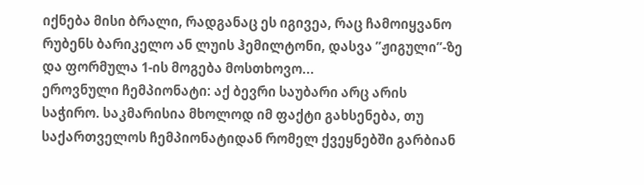იქნება მისი ბრალი, რადგანაც ეს იგივეა, რაც ჩამოიყვანო რუბენს ბარიკელო ან ლუის ჰემილტონი, დასვა ”ჟიგული”-ზე და ფორმულა 1-ის მოგება მოსთხოვო...
ეროვნული ჩემპიონატი: აქ ბევრი საუბარი არც არის საჭირო. საკმარისია მხოლოდ იმ ფაქტი გახსენება, თუ საქართველოს ჩემპიონატიდან რომელ ქვეყნებში გარბიან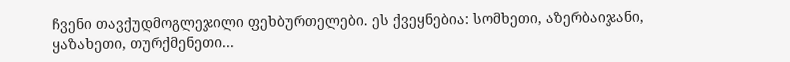ჩვენი თავქუდმოგლეჯილი ფეხბურთელები. ეს ქვეყნებია: სომხეთი, აზერბაიჯანი, ყაზახეთი, თურქმენეთი...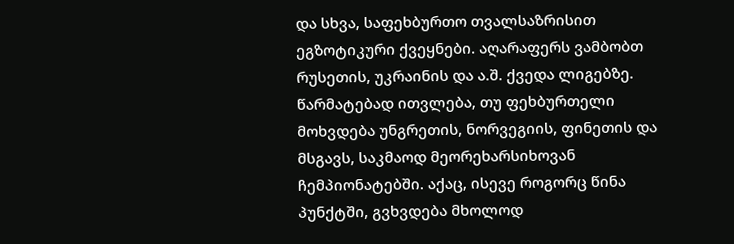და სხვა, საფეხბურთო თვალსაზრისით ეგზოტიკური ქვეყნები. აღარაფერს ვამბობთ რუსეთის, უკრაინის და ა.შ. ქვედა ლიგებზე. წარმატებად ითვლება, თუ ფეხბურთელი მოხვდება უნგრეთის, ნორვეგიის, ფინეთის და მსგავს, საკმაოდ მეორეხარსიხოვან ჩემპიონატებში. აქაც, ისევე როგორც წინა პუნქტში, გვხვდება მხოლოდ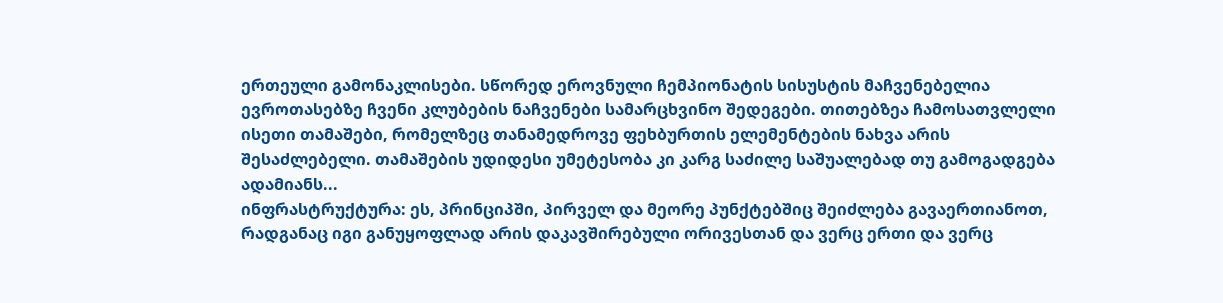ერთეული გამონაკლისები. სწორედ ეროვნული ჩემპიონატის სისუსტის მაჩვენებელია ევროთასებზე ჩვენი კლუბების ნაჩვენები სამარცხვინო შედეგები. თითებზეა ჩამოსათვლელი ისეთი თამაშები, რომელზეც თანამედროვე ფეხბურთის ელემენტების ნახვა არის შესაძლებელი. თამაშების უდიდესი უმეტესობა კი კარგ საძილე საშუალებად თუ გამოგადგება ადამიანს...
ინფრასტრუქტურა: ეს, პრინციპში, პირველ და მეორე პუნქტებშიც შეიძლება გავაერთიანოთ, რადგანაც იგი განუყოფლად არის დაკავშირებული ორივესთან და ვერც ერთი და ვერც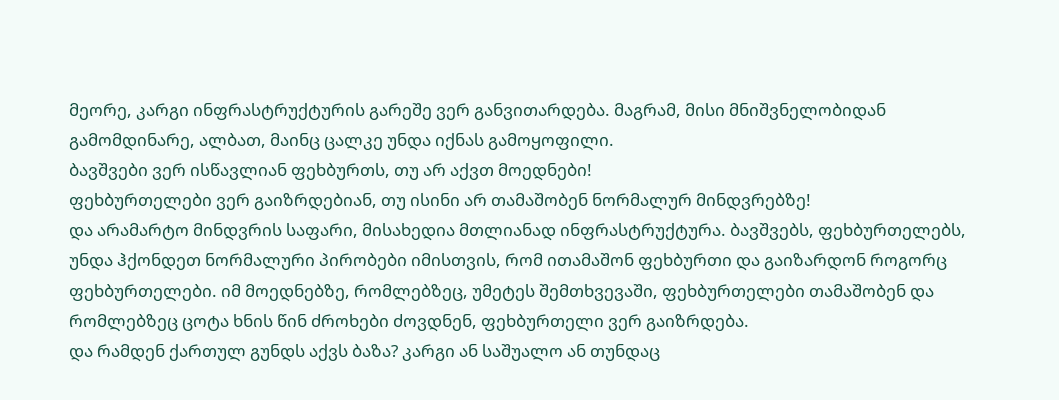მეორე, კარგი ინფრასტრუქტურის გარეშე ვერ განვითარდება. მაგრამ, მისი მნიშვნელობიდან გამომდინარე, ალბათ, მაინც ცალკე უნდა იქნას გამოყოფილი.
ბავშვები ვერ ისწავლიან ფეხბურთს, თუ არ აქვთ მოედნები!
ფეხბურთელები ვერ გაიზრდებიან, თუ ისინი არ თამაშობენ ნორმალურ მინდვრებზე!
და არამარტო მინდვრის საფარი, მისახედია მთლიანად ინფრასტრუქტურა. ბავშვებს, ფეხბურთელებს, უნდა ჰქონდეთ ნორმალური პირობები იმისთვის, რომ ითამაშონ ფეხბურთი და გაიზარდონ როგორც ფეხბურთელები. იმ მოედნებზე, რომლებზეც, უმეტეს შემთხვევაში, ფეხბურთელები თამაშობენ და რომლებზეც ცოტა ხნის წინ ძროხები ძოვდნენ, ფეხბურთელი ვერ გაიზრდება.
და რამდენ ქართულ გუნდს აქვს ბაზა? კარგი ან საშუალო ან თუნდაც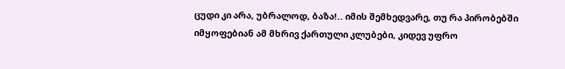ცუდი კი არა, უბრალოდ, ბაზა!.. იმის შემხედვარე, თუ რა პირობებში იმყოფებიან ამ მხრივ ქართული კლუბები, კიდევ უფრო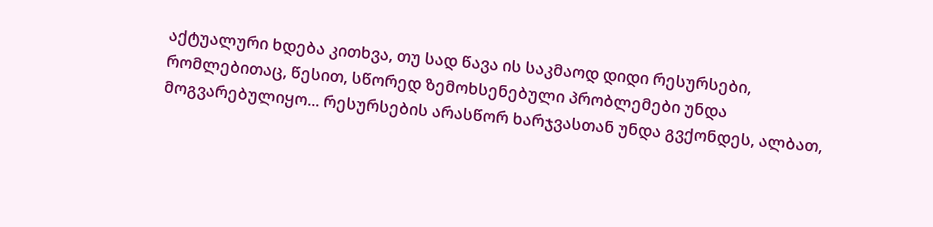აქტუალური ხდება კითხვა, თუ სად წავა ის საკმაოდ დიდი რესურსები, რომლებითაც, წესით, სწორედ ზემოხსენებული პრობლემები უნდა მოგვარებულიყო... რესურსების არასწორ ხარჯვასთან უნდა გვქონდეს, ალბათ,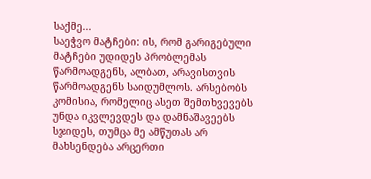საქმე...
საეჭვო მატჩები: ის, რომ გარიგებული მატჩები უდიდეს პრობლემას წარმოადგენს, ალბათ, არავისთვის წარმოადგენს საიდუმლოს. არსებობს კომისია, რომელიც ასეთ შემთხვევებს უნდა იკვლევდეს და დამნაშავეებს სჯიდეს, თუმცა მე ამწუთას არ მახსენდება არცერთი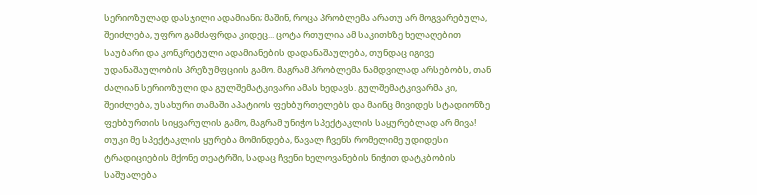სერიოზულად დასჯილი ადამიანი; მაშინ, როცა პრობლემა არათუ არ მოგვარებულა, შეიძლება, უფრო გამძაფრდა კიდეც... ცოტა რთულია ამ საკითხზე ხელაღებით საუბარი და კონკრეტული ადამიანების დადანაშაულება, თუნდაც იგივე უდანაშაულობის პრეზუმფციის გამო. მაგრამ პრობლემა ნამდვილად არსებობს, თან ძალიან სერიოზული და გულშემატკივარი ამას ხედავს. გულშემატკივარმა კი, შეიძლება, უსახური თამაში აპატიოს ფეხბურთელებს და მაინც მივიდეს სტადიონზე ფეხბურთის სიყვარულის გამო, მაგრამ უნიჭო სპექტაკლის საყურებლად არ მივა! თუკი მე სპექტაკლის ყურება მომინდება, წავალ ჩვენს რომელიმე უდიდესი ტრადიციების მქონე თეატრში, სადაც ჩვენი ხელოვანების ნიჭით დატკბობის საშუალება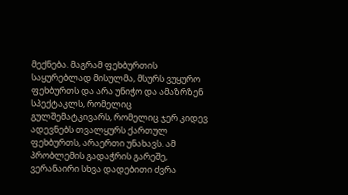მექნება. მაგრამ ფეხბურთის საყურებლად მისულმა, მსურს ვუყურო ფეხბურთს და არა უნიჭო და ამაზრზენ სპექტაკლს, რომელიც გულშემატკივარს, რომელიც ჯერ კიდევ ადევნებს თვალყურს ქართულ ფეხბურთს, არაერთი უნახავს. ამ პრობლემის გადაჭრის გარეშე, ვერანაირი სხვა დადებითი ძვრა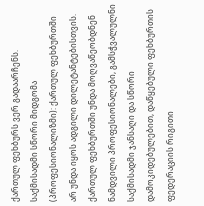ქართულ ფეხბურს ვერ გადაარჩენს.
საქმისადმი სწორი მიდგომა (პროფესიონალიზმი): ქართულ ფეხბურთში არ უნდა იყოს ადგილი დილეტანტებისთვის. ქართულ ფეხბურთში უნდა მოღვაწეობდნენ ნამდვილი პროფესიონალები, გამსჭვალულნი საქმისადმი ჯანსაღი და სწორი დამოკიდებულებით, დაწყებული ფეხბურთის ფედერაციის რიგითი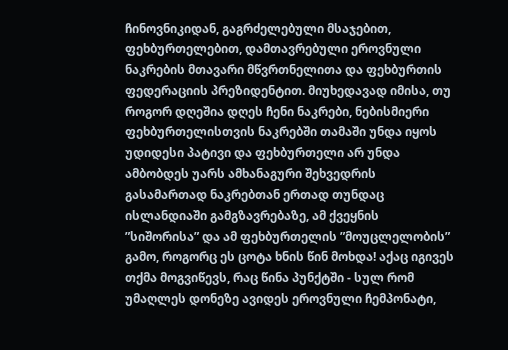ჩინოვნიკიდან, გაგრძელებული მსაჯებით, ფეხბურთელებით, დამთავრებული ეროვნული ნაკრების მთავარი მწვრთნელითა და ფეხბურთის ფედერაციის პრეზიდენტით. მიუხედავად იმისა, თუ როგორ დღეშია დღეს ჩენი ნაკრები, ნებისმიერი ფეხბურთელისთვის ნაკრებში თამაში უნდა იყოს უდიდესი პატივი და ფეხბურთელი არ უნდა ამბობდეს უარს ამხანაგური შეხვედრის გასამართად ნაკრებთან ერთად თუნდაც ისლანდიაში გამგზავრებაზე, ამ ქვეყნის ”სიშორისა” და ამ ფეხბურთელის ”მოუცლელობის” გამო, როგორც ეს ცოტა ხნის წინ მოხდა! აქაც იგივეს თქმა მოგვიწევს, რაც წინა პუნქტში - სულ რომ უმაღლეს დონეზე ავიდეს ეროვნული ჩემპონატი,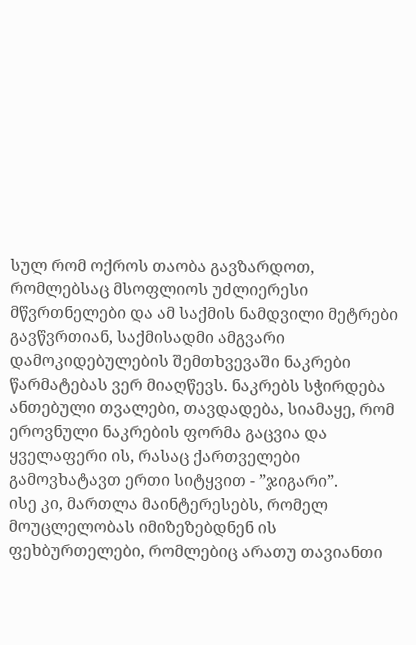სულ რომ ოქროს თაობა გავზარდოთ, რომლებსაც მსოფლიოს უძლიერესი მწვრთნელები და ამ საქმის ნამდვილი მეტრები გავწვრთიან, საქმისადმი ამგვარი დამოკიდებულების შემთხვევაში ნაკრები წარმატებას ვერ მიაღწევს. ნაკრებს სჭირდება ანთებული თვალები, თავდადება, სიამაყე, რომ ეროვნული ნაკრების ფორმა გაცვია და ყველაფერი ის, რასაც ქართველები გამოვხატავთ ერთი სიტყვით - ”ჯიგარი”.
ისე კი, მართლა მაინტერესებს, რომელ მოუცლელობას იმიზეზებდნენ ის ფეხბურთელები, რომლებიც არათუ თავიანთი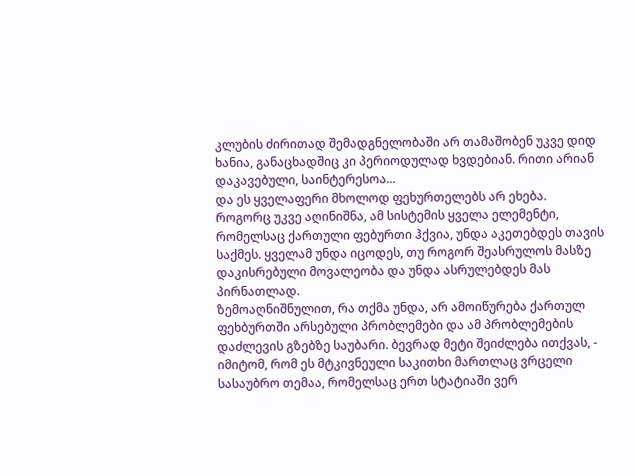კლუბის ძირითად შემადგნელობაში არ თამაშობენ უკვე დიდ ხანია, განაცხადშიც კი პერიოდულად ხვდებიან. რითი არიან დაკავებული, საინტერესოა...
და ეს ყველაფერი მხოლოდ ფეხურთელებს არ ეხება.
როგორც უკვე აღინიშნა, ამ სისტემის ყველა ელემენტი, რომელსაც ქართული ფებურთი ჰქვია, უნდა აკეთებდეს თავის საქმეს. ყველამ უნდა იცოდეს, თუ როგორ შეასრულოს მასზე დაკისრებული მოვალეობა და უნდა ასრულებდეს მას პირნათლად.
ზემოაღნიშნულით, რა თქმა უნდა, არ ამოიწურება ქართულ ფეხბურთში არსებული პრობლემები და ამ პრობლემების დაძლევის გზებზე საუბარი. ბევრად მეტი შეიძლება ითქვას, - იმიტომ, რომ ეს მტკივნეული საკითხი მართლაც ვრცელი სასაუბრო თემაა, რომელსაც ერთ სტატიაში ვერ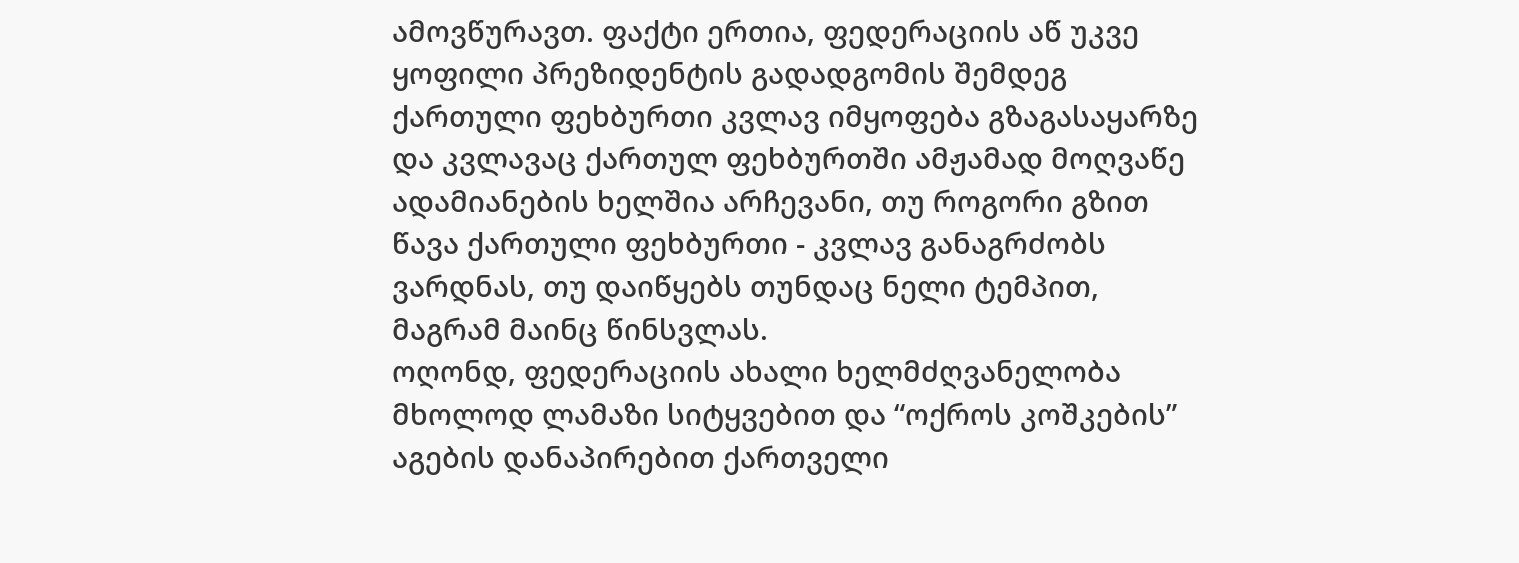ამოვწურავთ. ფაქტი ერთია, ფედერაციის აწ უკვე ყოფილი პრეზიდენტის გადადგომის შემდეგ ქართული ფეხბურთი კვლავ იმყოფება გზაგასაყარზე და კვლავაც ქართულ ფეხბურთში ამჟამად მოღვაწე ადამიანების ხელშია არჩევანი, თუ როგორი გზით წავა ქართული ფეხბურთი - კვლავ განაგრძობს ვარდნას, თუ დაიწყებს თუნდაც ნელი ტემპით, მაგრამ მაინც წინსვლას.
ოღონდ, ფედერაციის ახალი ხელმძღვანელობა მხოლოდ ლამაზი სიტყვებით და “ოქროს კოშკების” აგების დანაპირებით ქართველი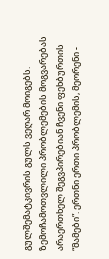გულშემატკივრის გულს ვეღარ მოიგებს. ზემოჩამოთვლილი პრობლემების მოგვარებას არაერთხელ შეგვპირებიან ჩვენი ფეხბურთის “მამები”. ერთნი ერთი პრობლემის, მეორენი -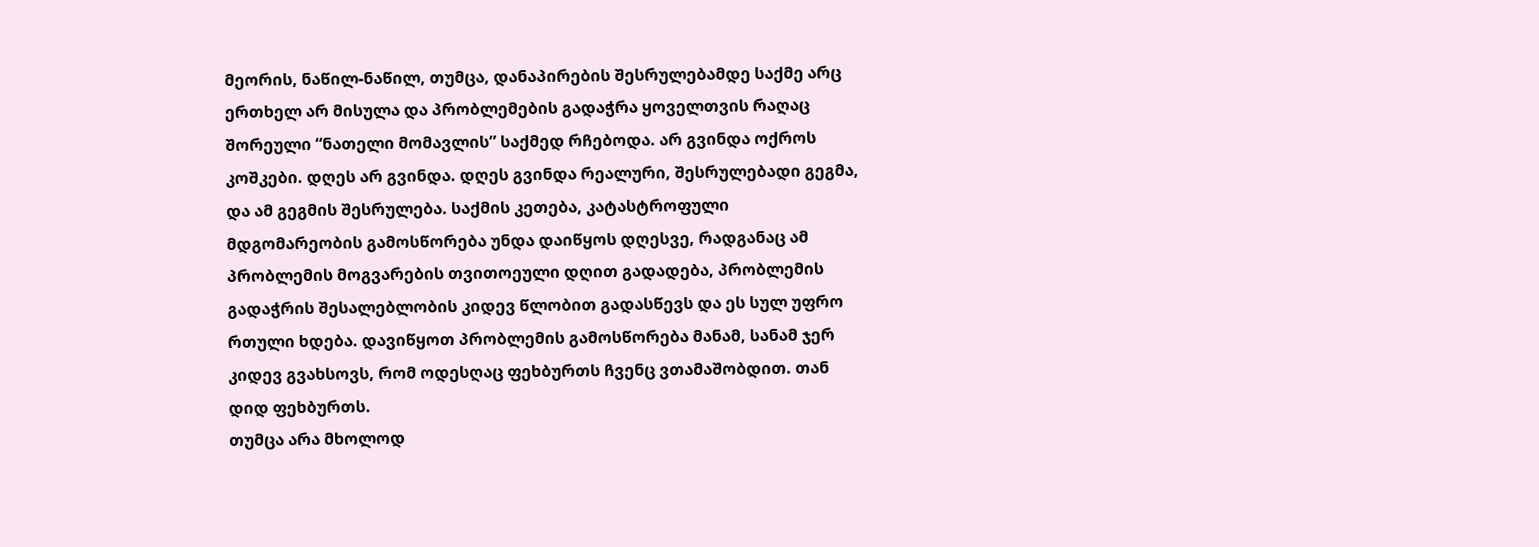მეორის, ნაწილ-ნაწილ, თუმცა, დანაპირების შესრულებამდე საქმე არც ერთხელ არ მისულა და პრობლემების გადაჭრა ყოველთვის რაღაც შორეული “ნათელი მომავლის” საქმედ რჩებოდა. არ გვინდა ოქროს კოშკები. დღეს არ გვინდა. დღეს გვინდა რეალური, შესრულებადი გეგმა, და ამ გეგმის შესრულება. საქმის კეთება, კატასტროფული მდგომარეობის გამოსწორება უნდა დაიწყოს დღესვე, რადგანაც ამ პრობლემის მოგვარების თვითოეული დღით გადადება, პრობლემის გადაჭრის შესალებლობის კიდევ წლობით გადასწევს და ეს სულ უფრო რთული ხდება. დავიწყოთ პრობლემის გამოსწორება მანამ, სანამ ჯერ კიდევ გვახსოვს, რომ ოდესღაც ფეხბურთს ჩვენც ვთამაშობდით. თან დიდ ფეხბურთს.
თუმცა არა მხოლოდ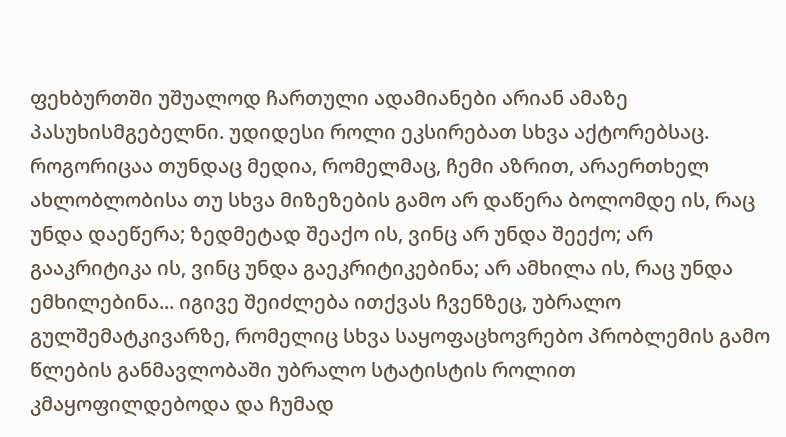ფეხბურთში უშუალოდ ჩართული ადამიანები არიან ამაზე პასუხისმგებელნი. უდიდესი როლი ეკსირებათ სხვა აქტორებსაც. როგორიცაა თუნდაც მედია, რომელმაც, ჩემი აზრით, არაერთხელ ახლობლობისა თუ სხვა მიზეზების გამო არ დაწერა ბოლომდე ის, რაც უნდა დაეწერა; ზედმეტად შეაქო ის, ვინც არ უნდა შეექო; არ გააკრიტიკა ის, ვინც უნდა გაეკრიტიკებინა; არ ამხილა ის, რაც უნდა ემხილებინა... იგივე შეიძლება ითქვას ჩვენზეც, უბრალო გულშემატკივარზე, რომელიც სხვა საყოფაცხოვრებო პრობლემის გამო წლების განმავლობაში უბრალო სტატისტის როლით კმაყოფილდებოდა და ჩუმად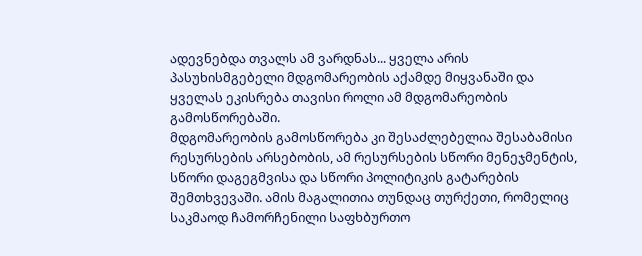ადევნებდა თვალს ამ ვარდნას... ყველა არის პასუხისმგებელი მდგომარეობის აქამდე მიყვანაში და ყველას ეკისრება თავისი როლი ამ მდგომარეობის გამოსწორებაში.
მდგომარეობის გამოსწორება კი შესაძლებელია შესაბამისი რესურსების არსებობის, ამ რესურსების სწორი მენეჯმენტის, სწორი დაგეგმვისა და სწორი პოლიტიკის გატარების შემთხვევაში. ამის მაგალითია თუნდაც თურქეთი, რომელიც საკმაოდ ჩამორჩენილი საფხბურთო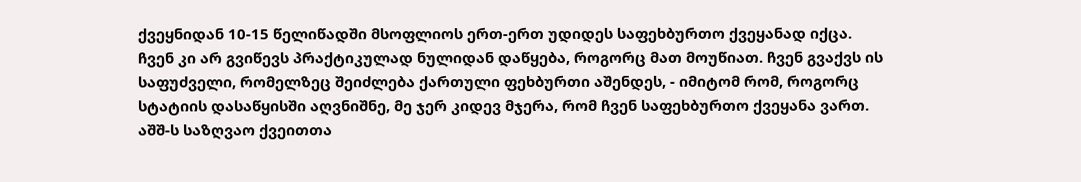ქვეყნიდან 10-15 წელიწადში მსოფლიოს ერთ-ერთ უდიდეს საფეხბურთო ქვეყანად იქცა. ჩვენ კი არ გვიწევს პრაქტიკულად ნულიდან დაწყება, როგორც მათ მოუწიათ. ჩვენ გვაქვს ის საფუძველი, რომელზეც შეიძლება ქართული ფეხბურთი აშენდეს, - იმიტომ რომ, როგორც სტატიის დასაწყისში აღვნიშნე, მე ჯერ კიდევ მჯერა, რომ ჩვენ საფეხბურთო ქვეყანა ვართ.
აშშ-ს საზღვაო ქვეითთა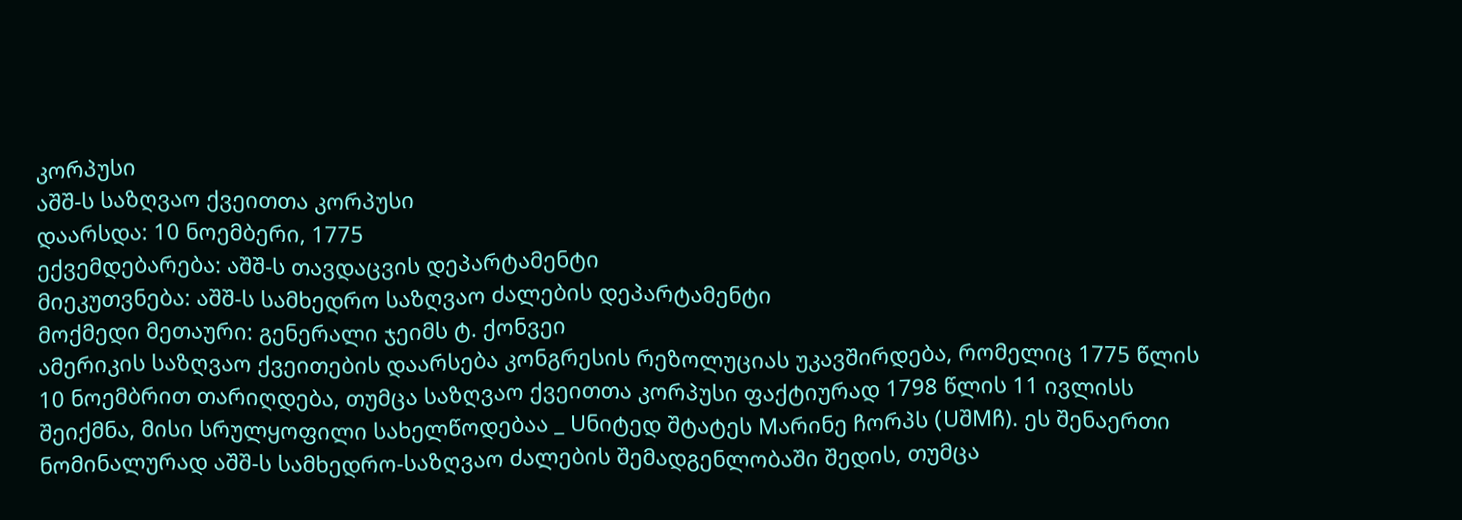კორპუსი
აშშ-ს საზღვაო ქვეითთა კორპუსი
დაარსდა: 10 ნოემბერი, 1775
ექვემდებარება: აშშ-ს თავდაცვის დეპარტამენტი
მიეკუთვნება: აშშ-ს სამხედრო საზღვაო ძალების დეპარტამენტი
მოქმედი მეთაური: გენერალი ჯეიმს ტ. ქონვეი
ამერიკის საზღვაო ქვეითების დაარსება კონგრესის რეზოლუციას უკავშირდება, რომელიც 1775 წლის 10 ნოემბრით თარიღდება, თუმცა საზღვაო ქვეითთა კორპუსი ფაქტიურად 1798 წლის 11 ივლისს შეიქმნა, მისი სრულყოფილი სახელწოდებაა _ Uნიტედ შტატეს Mარინე ჩორპს (UშMჩ). ეს შენაერთი ნომინალურად აშშ-ს სამხედრო-საზღვაო ძალების შემადგენლობაში შედის, თუმცა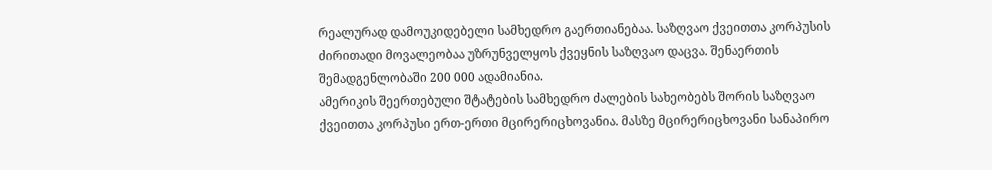რეალურად დამოუკიდებელი სამხედრო გაერთიანებაა. საზღვაო ქვეითთა კორპუსის ძირითადი მოვალეობაა უზრუნველყოს ქვეყნის საზღვაო დაცვა. შენაერთის შემადგენლობაში 200 000 ადამიანია.
ამერიკის შეერთებული შტატების სამხედრო ძალების სახეობებს შორის საზღვაო ქვეითთა კორპუსი ერთ-ერთი მცირერიცხოვანია. მასზე მცირერიცხოვანი სანაპირო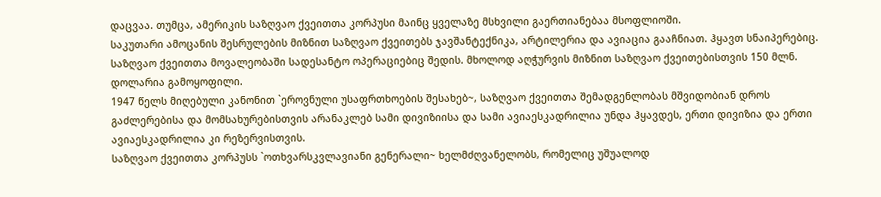დაცვაა. თუმცა, ამერიკის საზღვაო ქვეითთა კორპუსი მაინც ყველაზე მსხვილი გაერთიანებაა მსოფლიოში.
საკუთარი ამოცანის შესრულების მიზნით საზღვაო ქვეითებს ჯავშანტექნიკა, არტილერია და ავიაცია გააჩნიათ. ჰყავთ სნაიპერებიც. საზღვაო ქვეითთა მოვალეობაში სადესანტო ოპერაციებიც შედის. მხოლოდ აღჭურვის მიზნით საზღვაო ქვეითებისთვის 150 მლნ. დოლარია გამოყოფილი.
1947 წელს მიღებული კანონით `ეროვნული უსაფრთხოების შესახებ~, საზღვაო ქვეითთა შემადგენლობას მშვიდობიან დროს გაძლერებისა და მომსახურებისთვის არანაკლებ სამი დივიზიისა და სამი ავიაესკადრილია უნდა ჰყავდეს, ერთი დივიზია და ერთი ავიაესკადრილია კი რეზერვისთვის.
საზღვაო ქვეითთა კორპუსს `ოთხვარსკვლავიანი გენერალი~ ხელმძღვანელობს, რომელიც უშუალოდ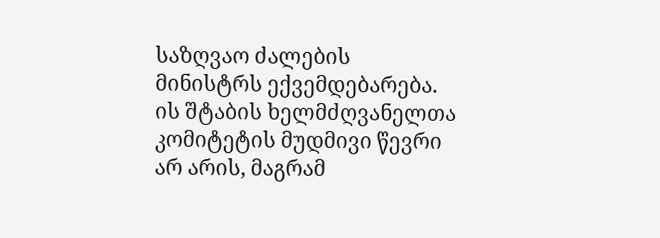საზღვაო ძალების მინისტრს ექვემდებარება. ის შტაბის ხელმძღვანელთა კომიტეტის მუდმივი წევრი არ არის, მაგრამ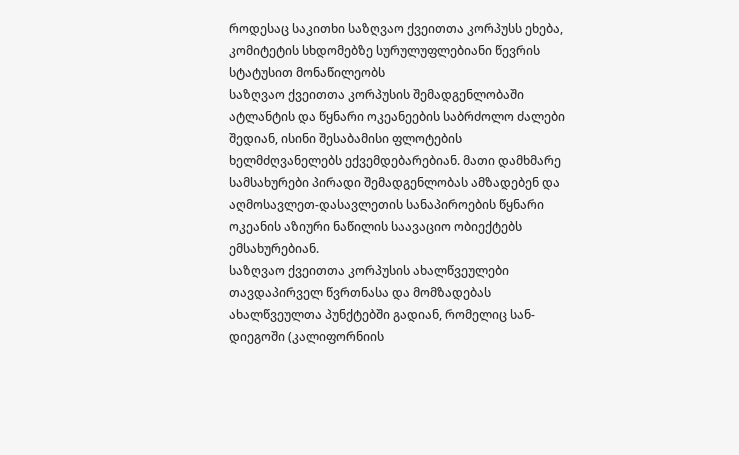როდესაც საკითხი საზღვაო ქვეითთა კორპუსს ეხება, კომიტეტის სხდომებზე სურულუფლებიანი წევრის სტატუსით მონაწილეობს
საზღვაო ქვეითთა კორპუსის შემადგენლობაში ატლანტის და წყნარი ოკეანეების საბრძოლო ძალები შედიან, ისინი შესაბამისი ფლოტების ხელმძღვანელებს ექვემდებარებიან. მათი დამხმარე სამსახურები პირადი შემადგენლობას ამზადებენ და აღმოსავლეთ-დასავლეთის სანაპიროების წყნარი ოკეანის აზიური ნაწილის საავაციო ობიექტებს ემსახურებიან.
საზღვაო ქვეითთა კორპუსის ახალწვეულები თავდაპირველ წვრთნასა და მომზადებას ახალწვეულთა პუნქტებში გადიან, რომელიც სან-დიეგოში (კალიფორნიის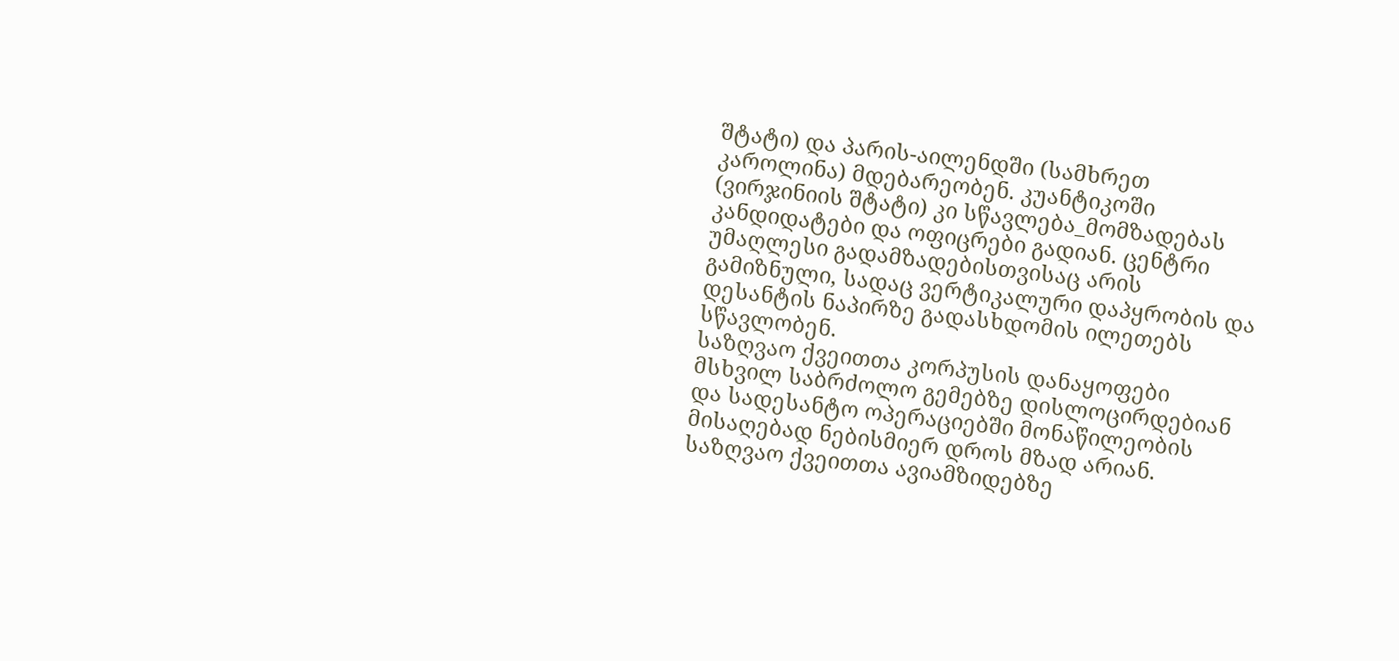შტატი) და პარის-აილენდში (სამხრეთ კაროლინა) მდებარეობენ. კუანტიკოში (ვირჯინიის შტატი) კი სწავლება_მომზადებას კანდიდატები და ოფიცრები გადიან. ცენტრი უმაღლესი გადამზადებისთვისაც არის გამიზნული, სადაც ვერტიკალური დაპყრობის და დესანტის ნაპირზე გადასხდომის ილეთებს სწავლობენ.
საზღვაო ქვეითთა კორპუსის დანაყოფები მსხვილ საბრძოლო გემებზე დისლოცირდებიან და სადესანტო ოპერაციებში მონაწილეობის მისაღებად ნებისმიერ დროს მზად არიან. საზღვაო ქვეითთა ავიამზიდებზე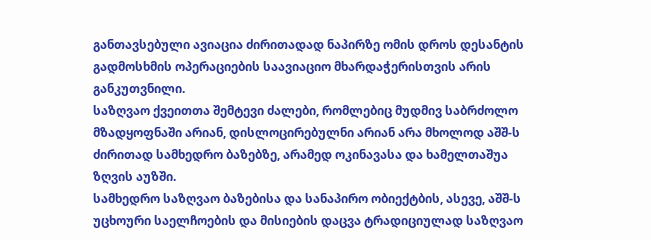განთავსებული ავიაცია ძირითადად ნაპირზე ომის დროს დესანტის გადმოსხმის ოპერაციების საავიაციო მხარდაჭერისთვის არის განკუთვნილი.
საზღვაო ქვეითთა შემტევი ძალები, რომლებიც მუდმივ საბრძოლო მზადყოფნაში არიან, დისლოცირებულნი არიან არა მხოლოდ აშშ-ს ძირითად სამხედრო ბაზებზე, არამედ ოკინავასა და ხამელთაშუა ზღვის აუზში.
სამხედრო საზღვაო ბაზებისა და სანაპირო ობიექტბის, ასევე, აშშ-ს უცხოური საელჩოების და მისიების დაცვა ტრადიციულად საზღვაო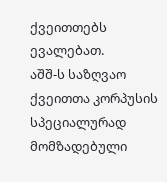ქვეითთებს ევალებათ.
აშშ-ს საზღვაო ქვეითთა კორპუსის სპეციალურად მომზადებული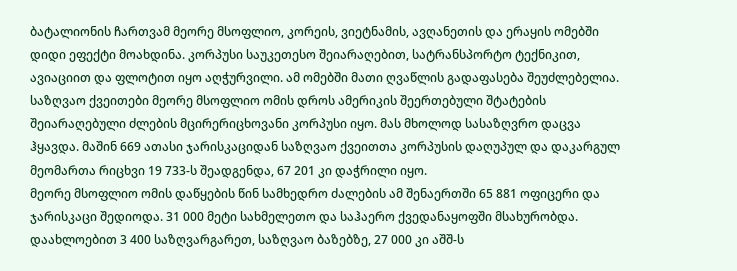ბატალიონის ჩართვამ მეორე მსოფლიო, კორეის, ვიეტნამის, ავღანეთის და ერაყის ომებში დიდი ეფექტი მოახდინა. კორპუსი საუკეთესო შეიარაღებით, სატრანსპორტო ტექნიკით, ავიაციით და ფლოტით იყო აღჭურვილი. ამ ომებში მათი ღვაწლის გადაფასება შეუძლებელია.
საზღვაო ქვეითები მეორე მსოფლიო ომის დროს ამერიკის შეერთებული შტატების შეიარაღებული ძლების მცირერიცხოვანი კორპუსი იყო. მას მხოლოდ სასაზღვრო დაცვა ჰყავდა. მაშინ 669 ათასი ჯარისკაციდან საზღვაო ქვეითთა კორპუსის დაღუპულ და დაკარგულ მეომართა რიცხვი 19 733-ს შეადგენდა, 67 201 კი დაჭრილი იყო.
მეორე მსოფლიო ომის დაწყების წინ სამხედრო ძალების ამ შენაერთში 65 881 ოფიცერი და ჯარისკაცი შედიოდა. 31 000 მეტი სახმელეთო და საჰაერო ქვედანაყოფში მსახურობდა. დაახლოებით 3 400 საზღვარგარეთ, საზღვაო ბაზებზე, 27 000 კი აშშ-ს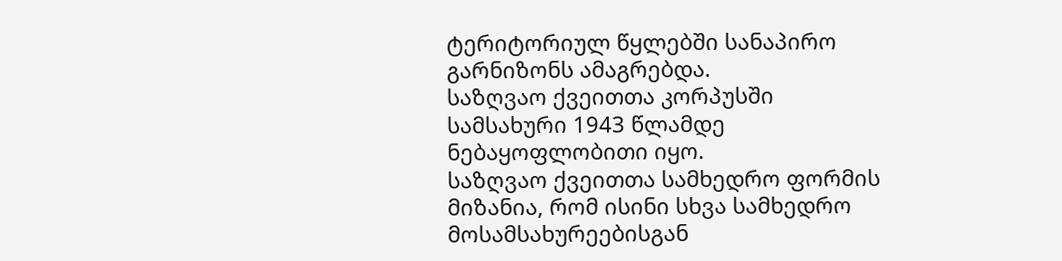ტერიტორიულ წყლებში სანაპირო გარნიზონს ამაგრებდა.
საზღვაო ქვეითთა კორპუსში სამსახური 1943 წლამდე ნებაყოფლობითი იყო.
საზღვაო ქვეითთა სამხედრო ფორმის მიზანია, რომ ისინი სხვა სამხედრო მოსამსახურეებისგან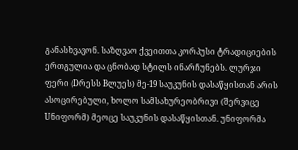განასხვავონ. საზღვაო ქვეითთა კორპუსი ტრადიციების ერთგულია და ცნობად სტილს ინარჩუნებს. ლურჯი ფერი (Dრესს Bლუეს) მე-19 საუკუნის დასაწყისთან არის ასოცირებული, ხოლო სამსახურეობრივი (შერვიცე Uნიფორმ) მეოცე საუკუნის დასაწყისთან. უნიფორმა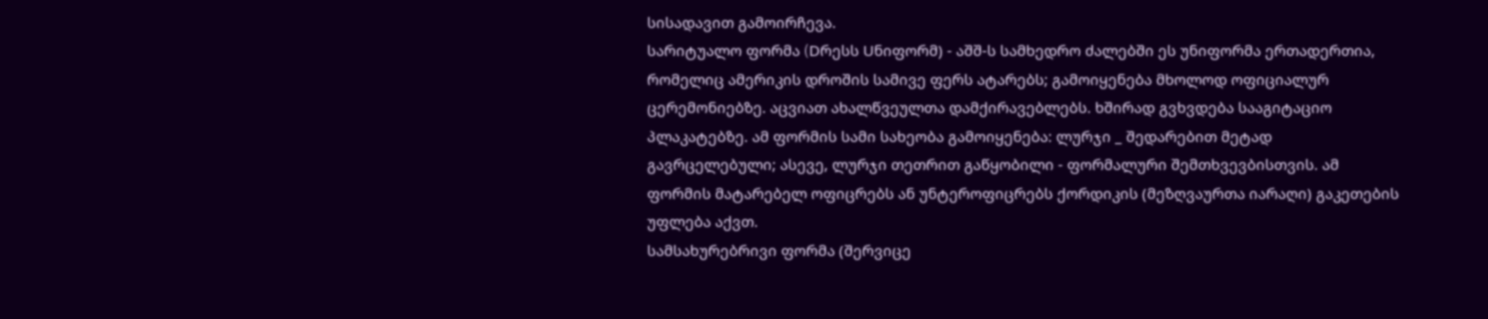სისადავით გამოირჩევა.
სარიტუალო ფორმა (Dრესს Uნიფორმ) - აშშ-ს სამხედრო ძალებში ეს უნიფორმა ერთადერთია, რომელიც ამერიკის დროშის სამივე ფერს ატარებს; გამოიყენება მხოლოდ ოფიციალურ ცერემონიებზე. აცვიათ ახალწვეულთა დამქირავებლებს. ხშირად გვხვდება სააგიტაციო პლაკატებზე. ამ ფორმის სამი სახეობა გამოიყენება: ლურჯი _ შედარებით მეტად გავრცელებული; ასევე, ლურჯი თეთრით გაწყობილი - ფორმალური შემთხვევბისთვის. ამ ფორმის მატარებელ ოფიცრებს ან უნტეროფიცრებს ქორდიკის (მეზღვაურთა იარაღი) გაკეთების უფლება აქვთ.
სამსახურებრივი ფორმა (შერვიცე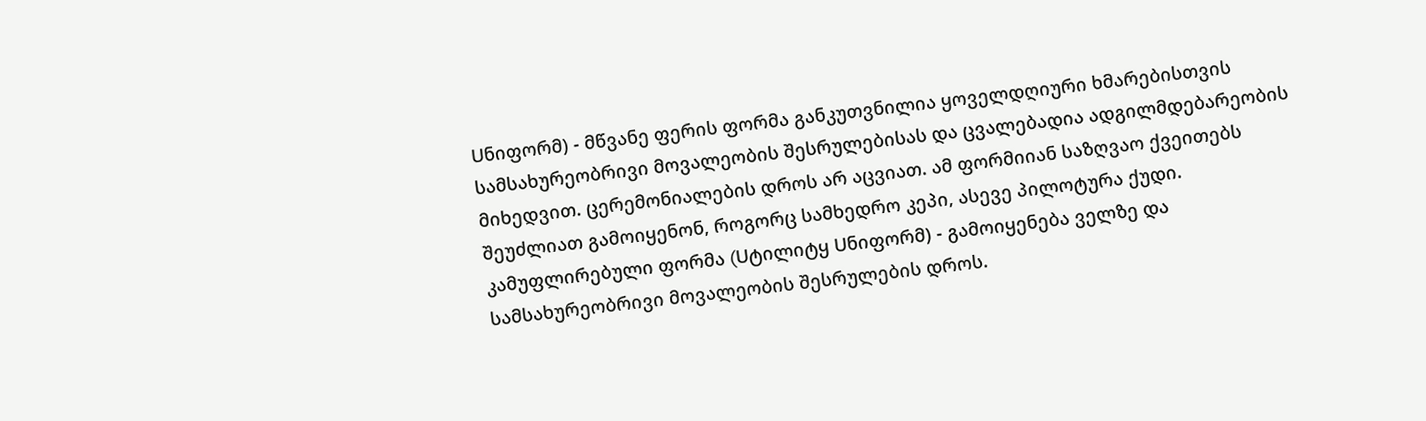Uნიფორმ) - მწვანე ფერის ფორმა განკუთვნილია ყოველდღიური ხმარებისთვის სამსახურეობრივი მოვალეობის შესრულებისას და ცვალებადია ადგილმდებარეობის მიხედვით. ცერემონიალების დროს არ აცვიათ. ამ ფორმიიან საზღვაო ქვეითებს შეუძლიათ გამოიყენონ, როგორც სამხედრო კეპი, ასევე პილოტურა ქუდი.
კამუფლირებული ფორმა (Uტილიტყ Uნიფორმ) - გამოიყენება ველზე და სამსახურეობრივი მოვალეობის შესრულების დროს.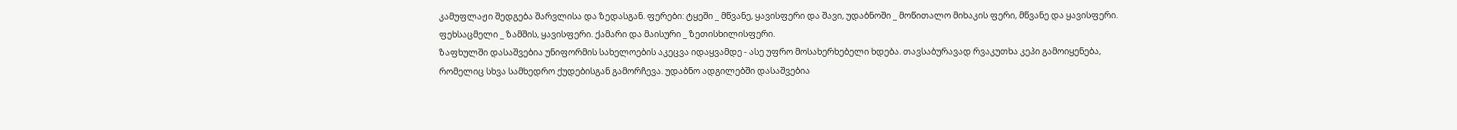კამუფლაჟი შედგება შარვლისა და ზედასგან. ფერები: ტყეში _ მწვანე, ყავისფერი და შავი, უდაბნოში _ მოწითალო მიხაკის ფერი, მწვანე და ყავისფერი. ფეხსაცმელი _ ზამშის, ყავისფერი. ქამარი და მაისური _ ზეთისხილისფერი.
ზაფხულში დასაშვებია უნიფორმის სახელოების აკეცვა იდაყვამდე - ასე უფრო მოსახერხებელი ხდება. თავსაბურავად რვაკუთხა კეპი გამოიყენება, რომელიც სხვა სამხედრო ქუდებისგან გამორჩევა. უდაბნო ადგილებში დასაშვებია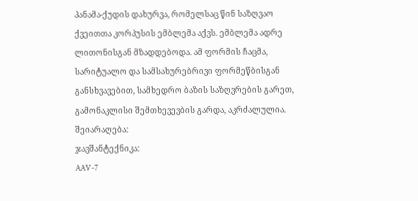პანამა-ქუდის დახურვა, რომელსაც წინ საზღვაო ქვეითთა კორპუსის ემბლემა აქვს. ემბლემა ადრე ლითონისგან მზადდებოდა. ამ ფორმის ჩაცმა, სარიტუალო და სამსახურებრივი ფორმეწბისგან განსხვავებით, სამხედრო ბაზის საზღვრების გარეთ, გამონაკლისი შემთხევევბის გარდა, აკრძალულია.
შეიარაღება:
ჯავშანტექნიკა:
AAV-7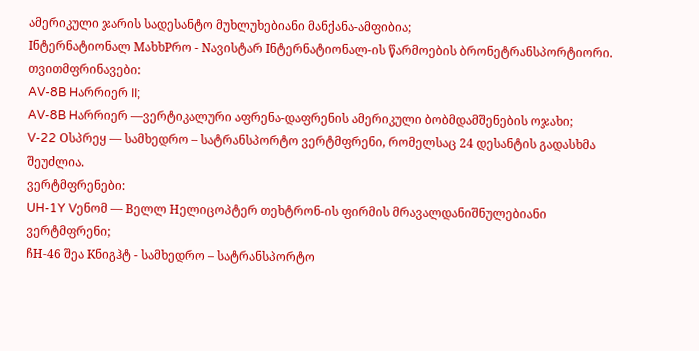ამერიკული ჯარის სადესანტო მუხლუხებიანი მანქანა-ამფიბია;
Iნტერნატიონალ MახხPრო - Nავისტარ Iნტერნატიონალ-ის წარმოების ბრონეტრანსპორტიორი.
თვითმფრინავები:
AV-8B Hარრიერ II;
AV-8B Hარრიერ —ვერტიკალური აფრენა-დაფრენის ამერიკული ბობმდამშენების ოჯახი;
V-22 Oსპრეყ — სამხედრო – სატრანსპორტო ვერტმფრენი, რომელსაც 24 დესანტის გადასხმა შეუძლია.
ვერტმფრენები:
UH-1Y Vენომ — Bელლ Hელიცოპტერ თეხტრონ-ის ფირმის მრავალდანიშნულებიანი ვერტმფრენი;
ჩH-46 შეა Kნიგჰტ - სამხედრო – სატრანსპორტო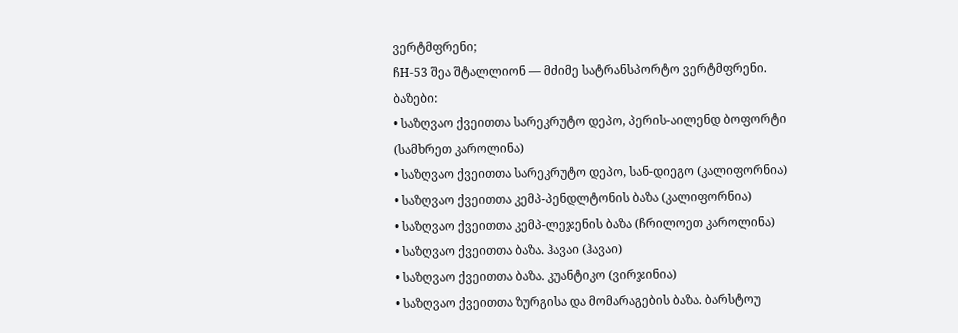ვერტმფრენი;
ჩH-53 შეა შტალლიონ — მძიმე სატრანსპორტო ვერტმფრენი.
ბაზები:
• საზღვაო ქვეითთა სარეკრუტო დეპო, პერის-აილენდ ბოფორტი (სამხრეთ კაროლინა)
• საზღვაო ქვეითთა სარეკრუტო დეპო, სან-დიეგო (კალიფორნია)
• საზღვაო ქვეითთა კემპ-პენდლტონის ბაზა (კალიფორნია)
• საზღვაო ქვეითთა კემპ-ლეჯენის ბაზა (ჩრილოეთ კაროლინა)
• საზღვაო ქვეითთა ბაზა. ჰავაი (ჰავაი)
• საზღვაო ქვეითთა ბაზა. კუანტიკო (ვირჯინია)
• საზღვაო ქვეითთა ზურგისა და მომარაგების ბაზა. ბარსტოუ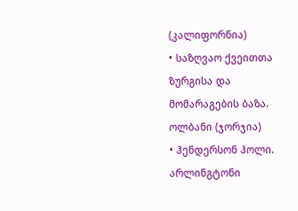(კალიფორნია)
• საზღვაო ქვეითთა ზურგისა და მომარაგების ბაზა. ოლბანი (ჯორჯია)
• ჰენდერსონ ჰოლი. არლინგტონი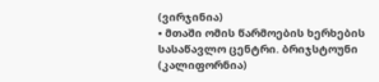(ვირჯინია)
• მთაში ომის წარმოების ხერხების სასაწავლო ცენტრი. ბრიჯსტოუნი (კალიფორნია)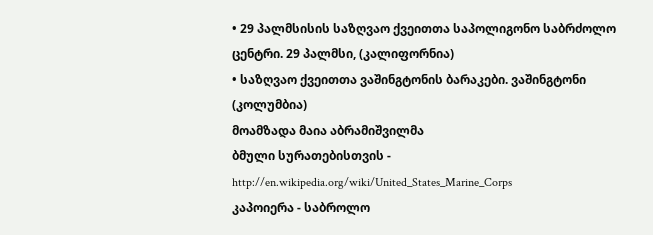• 29 პალმსისის საზღვაო ქვეითთა საპოლიგონო საბრძოლო ცენტრი. 29 პალმსი, (კალიფორნია)
• საზღვაო ქვეითთა ვაშინგტონის ბარაკები. ვაშინგტონი (კოლუმბია)
მოამზადა მაია აბრამიშვილმა
ბმული სურათებისთვის - http://en.wikipedia.org/wiki/United_States_Marine_Corps
კაპოიერა - საბროლო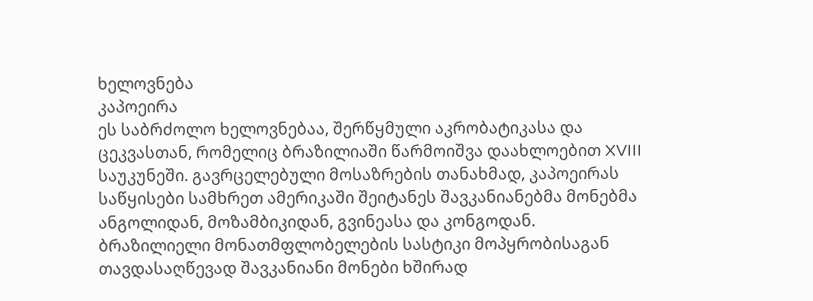ხელოვნება
კაპოეირა
ეს საბრძოლო ხელოვნებაა, შერწყმული აკრობატიკასა და ცეკვასთან, რომელიც ბრაზილიაში წარმოიშვა დაახლოებით XVIII საუკუნეში. გავრცელებული მოსაზრების თანახმად, კაპოეირას საწყისები სამხრეთ ამერიკაში შეიტანეს შავკანიანებმა მონებმა ანგოლიდან, მოზამბიკიდან, გვინეასა და კონგოდან.
ბრაზილიელი მონათმფლობელების სასტიკი მოპყრობისაგან თავდასაღწევად შავკანიანი მონები ხშირად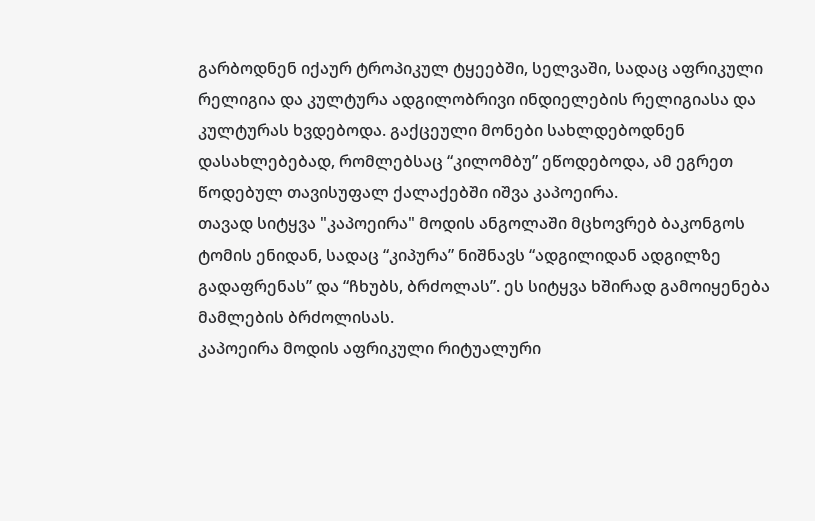გარბოდნენ იქაურ ტროპიკულ ტყეებში, სელვაში, სადაც აფრიკული რელიგია და კულტურა ადგილობრივი ინდიელების რელიგიასა და კულტურას ხვდებოდა. გაქცეული მონები სახლდებოდნენ დასახლებებად, რომლებსაც “კილომბუ” ეწოდებოდა, ამ ეგრეთ წოდებულ თავისუფალ ქალაქებში იშვა კაპოეირა.
თავად სიტყვა "კაპოეირა" მოდის ანგოლაში მცხოვრებ ბაკონგოს ტომის ენიდან, სადაც “კიპურა” ნიშნავს “ადგილიდან ადგილზე გადაფრენას” და “ჩხუბს, ბრძოლას”. ეს სიტყვა ხშირად გამოიყენება მამლების ბრძოლისას.
კაპოეირა მოდის აფრიკული რიტუალური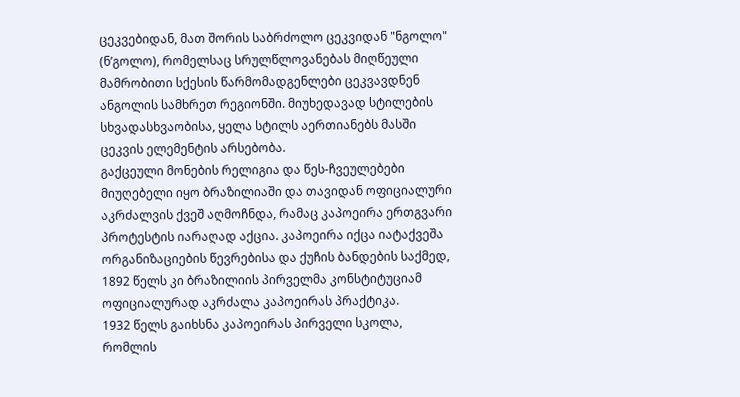ცეკვებიდან, მათ შორის საბრძოლო ცეკვიდან "ნგოლო" (ნ’გოლო), რომელსაც სრულწლოვანებას მიღწეული მამრობითი სქესის წარმომადგენლები ცეკვავდნენ ანგოლის სამხრეთ რეგიონში. მიუხედავად სტილების სხვადასხვაობისა, ყელა სტილს აერთიანებს მასში ცეკვის ელემენტის არსებობა.
გაქცეული მონების რელიგია და წეს-ჩვეულებები მიუღებელი იყო ბრაზილიაში და თავიდან ოფიციალური აკრძალვის ქვეშ აღმოჩნდა, რამაც კაპოეირა ერთგვარი პროტესტის იარაღად აქცია. კაპოეირა იქცა იატაქვეშა ორგანიზაციების წევრებისა და ქუჩის ბანდების საქმედ, 1892 წელს კი ბრაზილიის პირველმა კონსტიტუციამ ოფიციალურად აკრძალა კაპოეირას პრაქტიკა.
1932 წელს გაიხსნა კაპოეირას პირველი სკოლა, რომლის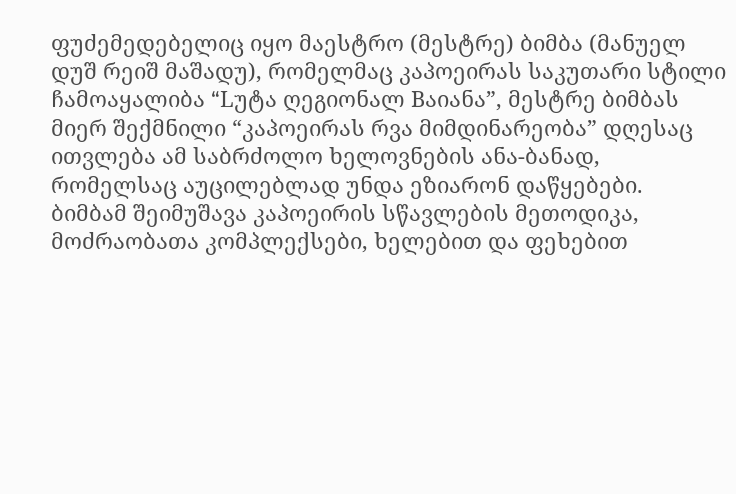ფუძემედებელიც იყო მაესტრო (მესტრე) ბიმბა (მანუელ დუშ რეიშ მაშადუ), რომელმაც კაპოეირას საკუთარი სტილი ჩამოაყალიბა “Lუტა ღეგიონალ Bაიანა”, მესტრე ბიმბას მიერ შექმნილი “კაპოეირას რვა მიმდინარეობა” დღესაც ითვლება ამ საბრძოლო ხელოვნების ანა-ბანად, რომელსაც აუცილებლად უნდა ეზიარონ დაწყებები.
ბიმბამ შეიმუშავა კაპოეირის სწავლების მეთოდიკა, მოძრაობათა კომპლექსები, ხელებით და ფეხებით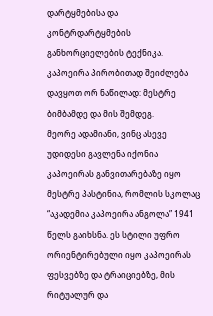დარტყმებისა და კონტრდარტყმების განხორციელების ტექნიკა. კაპოეირა პირობითად შეიძლება დავყოთ ორ ნაწილად: მესტრე ბიმბამდე და მის შემდეგ.
მეორე ადამიანი, ვინც ასევე უდიდესი გავლენა იქონია კაპოეირას განვითარებაზე იყო მესტრე პასტინია, რომლის სკოლაც “აკადემია კაპოეირა ანგოლა” 1941 წელს გაიხსნა. ეს სტილი უფრო ორიენტირებული იყო კაპოეირას ფესვებზე და ტრაიციებზე, მის რიტუალურ და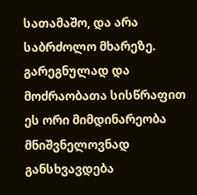სათამაშო, და არა საბრძოლო მხარეზე.
გარეგნულად და მოძრაობათა სისწრაფით ეს ორი მიმდინარეობა მნიშვნელოვნად განსხვავდება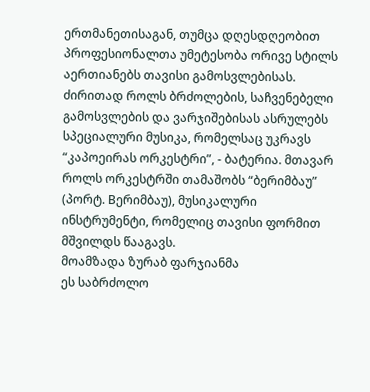ერთმანეთისაგან, თუმცა დღესდღეობით პროფესიონალთა უმეტესობა ორივე სტილს აერთიანებს თავისი გამოსვლებისას.
ძირითად როლს ბრძოლების, საჩვენებელი გამოსვლების და ვარჯიშებისას ასრულებს სპეციალური მუსიკა, რომელსაც უკრავს “კაპოეირას ორკესტრი”, - ბატერია. მთავარ როლს ორკესტრში თამაშობს “ბერიმბაუ” (პორტ. Bერიმბაუ), მუსიკალური ინსტრუმენტი, რომელიც თავისი ფორმით მშვილდს წააგავს.
მოამზადა ზურაბ ფარჯიანმა
ეს საბრძოლო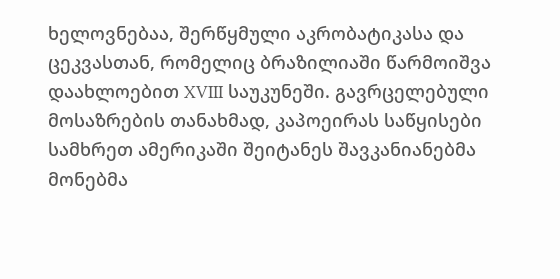ხელოვნებაა, შერწყმული აკრობატიკასა და ცეკვასთან, რომელიც ბრაზილიაში წარმოიშვა დაახლოებით XVIII საუკუნეში. გავრცელებული მოსაზრების თანახმად, კაპოეირას საწყისები სამხრეთ ამერიკაში შეიტანეს შავკანიანებმა მონებმა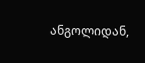ანგოლიდან,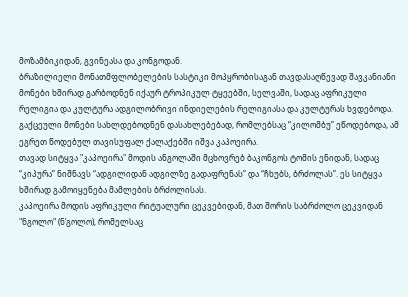მოზამბიკიდან, გვინეასა და კონგოდან.
ბრაზილიელი მონათმფლობელების სასტიკი მოპყრობისაგან თავდასაღწევად შავკანიანი მონები ხშირად გარბოდნენ იქაურ ტროპიკულ ტყეებში, სელვაში, სადაც აფრიკული რელიგია და კულტურა ადგილობრივი ინდიელების რელიგიასა და კულტურას ხვდებოდა. გაქცეული მონები სახლდებოდნენ დასახლებებად, რომლებსაც “კილომბუ” ეწოდებოდა, ამ ეგრეთ წოდებულ თავისუფალ ქალაქებში იშვა კაპოეირა.
თავად სიტყვა "კაპოეირა" მოდის ანგოლაში მცხოვრებ ბაკონგოს ტომის ენიდან, სადაც “კიპურა” ნიშნავს “ადგილიდან ადგილზე გადაფრენას” და “ჩხუბს, ბრძოლას”. ეს სიტყვა ხშირად გამოიყენება მამლების ბრძოლისას.
კაპოეირა მოდის აფრიკული რიტუალური ცეკვებიდან, მათ შორის საბრძოლო ცეკვიდან "ნგოლო" (ნ’გოლო), რომელსაც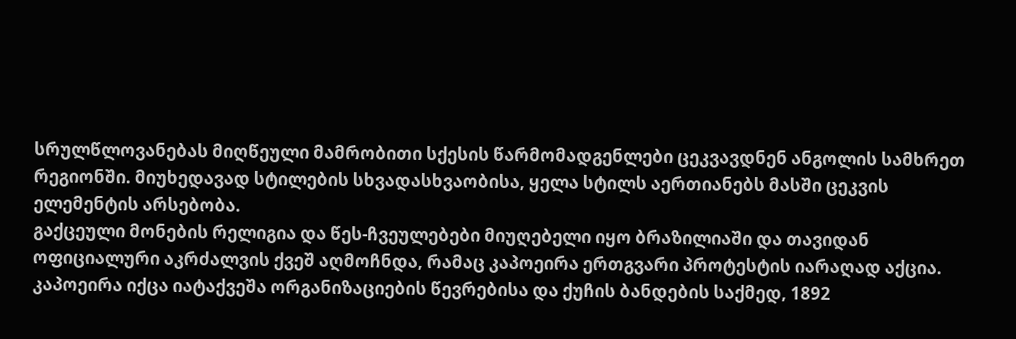სრულწლოვანებას მიღწეული მამრობითი სქესის წარმომადგენლები ცეკვავდნენ ანგოლის სამხრეთ რეგიონში. მიუხედავად სტილების სხვადასხვაობისა, ყელა სტილს აერთიანებს მასში ცეკვის ელემენტის არსებობა.
გაქცეული მონების რელიგია და წეს-ჩვეულებები მიუღებელი იყო ბრაზილიაში და თავიდან ოფიციალური აკრძალვის ქვეშ აღმოჩნდა, რამაც კაპოეირა ერთგვარი პროტესტის იარაღად აქცია. კაპოეირა იქცა იატაქვეშა ორგანიზაციების წევრებისა და ქუჩის ბანდების საქმედ, 1892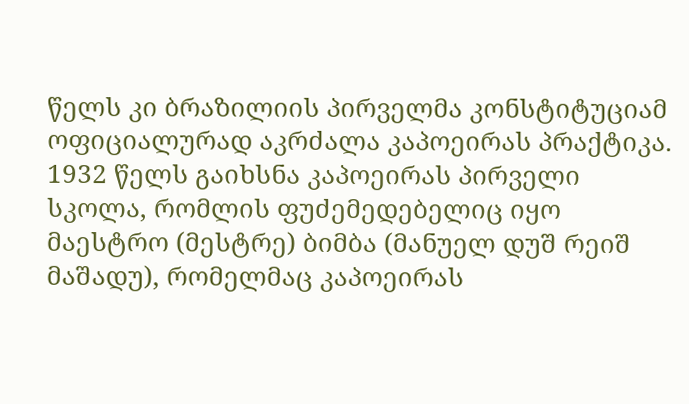წელს კი ბრაზილიის პირველმა კონსტიტუციამ ოფიციალურად აკრძალა კაპოეირას პრაქტიკა.
1932 წელს გაიხსნა კაპოეირას პირველი სკოლა, რომლის ფუძემედებელიც იყო მაესტრო (მესტრე) ბიმბა (მანუელ დუშ რეიშ მაშადუ), რომელმაც კაპოეირას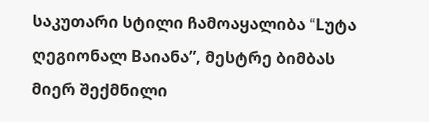საკუთარი სტილი ჩამოაყალიბა “Lუტა ღეგიონალ Bაიანა”, მესტრე ბიმბას მიერ შექმნილი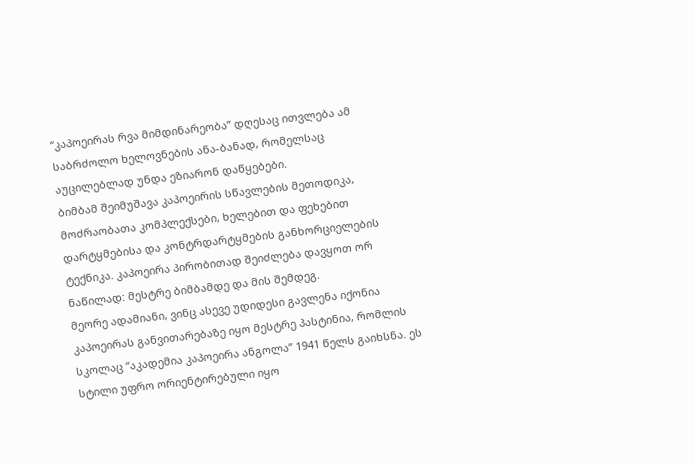“კაპოეირას რვა მიმდინარეობა” დღესაც ითვლება ამ საბრძოლო ხელოვნების ანა-ბანად, რომელსაც აუცილებლად უნდა ეზიარონ დაწყებები.
ბიმბამ შეიმუშავა კაპოეირის სწავლების მეთოდიკა, მოძრაობათა კომპლექსები, ხელებით და ფეხებით დარტყმებისა და კონტრდარტყმების განხორციელების ტექნიკა. კაპოეირა პირობითად შეიძლება დავყოთ ორ ნაწილად: მესტრე ბიმბამდე და მის შემდეგ.
მეორე ადამიანი, ვინც ასევე უდიდესი გავლენა იქონია კაპოეირას განვითარებაზე იყო მესტრე პასტინია, რომლის სკოლაც “აკადემია კაპოეირა ანგოლა” 1941 წელს გაიხსნა. ეს სტილი უფრო ორიენტირებული იყო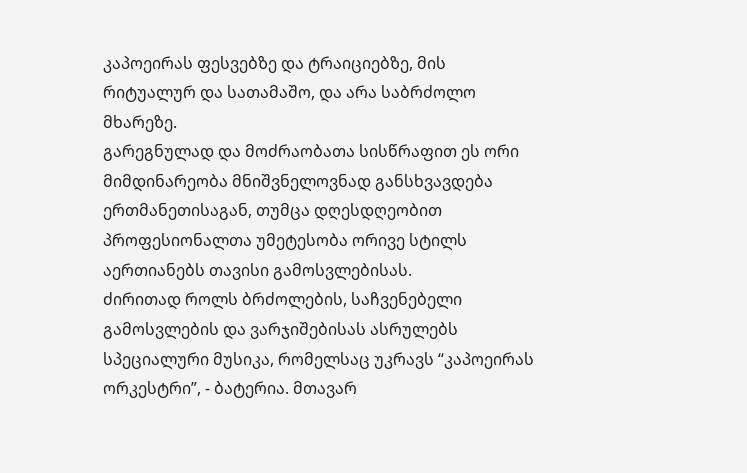კაპოეირას ფესვებზე და ტრაიციებზე, მის რიტუალურ და სათამაშო, და არა საბრძოლო მხარეზე.
გარეგნულად და მოძრაობათა სისწრაფით ეს ორი მიმდინარეობა მნიშვნელოვნად განსხვავდება ერთმანეთისაგან, თუმცა დღესდღეობით პროფესიონალთა უმეტესობა ორივე სტილს აერთიანებს თავისი გამოსვლებისას.
ძირითად როლს ბრძოლების, საჩვენებელი გამოსვლების და ვარჯიშებისას ასრულებს სპეციალური მუსიკა, რომელსაც უკრავს “კაპოეირას ორკესტრი”, - ბატერია. მთავარ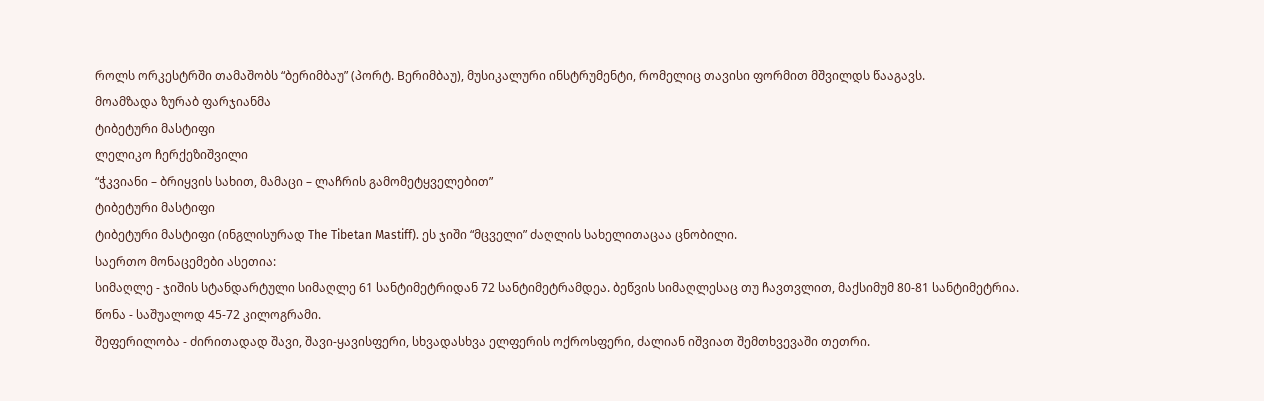როლს ორკესტრში თამაშობს “ბერიმბაუ” (პორტ. Bერიმბაუ), მუსიკალური ინსტრუმენტი, რომელიც თავისი ფორმით მშვილდს წააგავს.
მოამზადა ზურაბ ფარჯიანმა
ტიბეტური მასტიფი
ლელიკო ჩერქეზიშვილი
“ჭკვიანი – ბრიყვის სახით, მამაცი – ლაჩრის გამომეტყველებით”
ტიბეტური მასტიფი
ტიბეტური მასტიფი (ინგლისურად The Tibetan Mastiff). ეს ჯიში “მცველი” ძაღლის სახელითაცაა ცნობილი.
საერთო მონაცემები ასეთია:
სიმაღლე - ჯიშის სტანდარტული სიმაღლე 61 სანტიმეტრიდან 72 სანტიმეტრამდეა. ბეწვის სიმაღლესაც თუ ჩავთვლით, მაქსიმუმ 80-81 სანტიმეტრია.
წონა - საშუალოდ 45-72 კილოგრამი.
შეფერილობა - ძირითადად შავი, შავი-ყავისფერი, სხვადასხვა ელფერის ოქროსფერი, ძალიან იშვიათ შემთხვევაში თეთრი.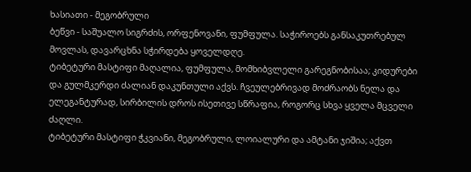ხასიათი - მეგობრული
ბეწვი - საშუალო სიგრძის, ორფენოვანი, ფუმფულა. საჭიროებს განსაკუთრებულ მოვლას, დავარცხნა სჭირდება ყოველდღე.
ტიბეტური მასტიფი მაღალია, ფუმფულა, მომხიბვლელი გარეგნობისაა; კიდურები და გულმკერდი ძალიან დაკუნთული აქვს. ჩვეულებრივად მოძრაობს ნელა და ელეგანტურად, სირბილის დროს ისეთივე სწრაფია, როგორც სხვა ყველა მცველი ძაღლი.
ტიბეტური მასტიფი ჭკვიანი, მეგობრული, ლოიალური და ამტანი ჯიშია; აქვთ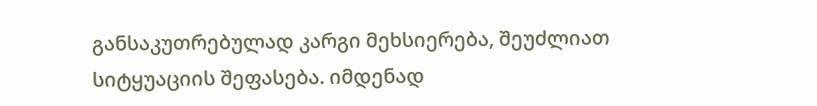განსაკუთრებულად კარგი მეხსიერება, შეუძლიათ სიტყუაციის შეფასება. იმდენად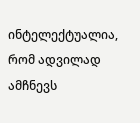ინტელექტუალია, რომ ადვილად ამჩნევს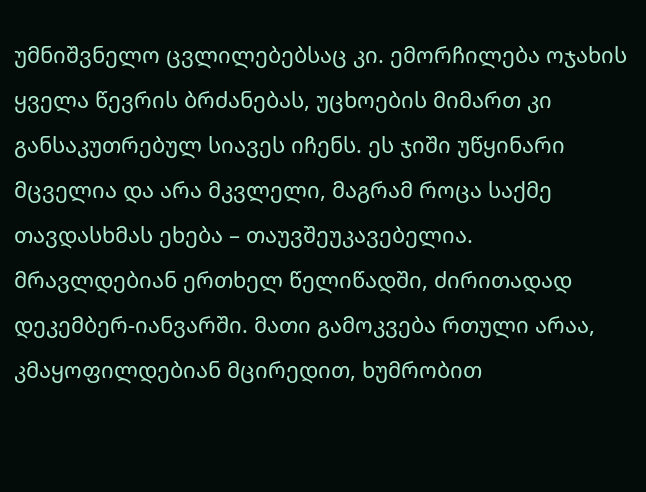უმნიშვნელო ცვლილებებსაც კი. ემორჩილება ოჯახის ყველა წევრის ბრძანებას, უცხოების მიმართ კი განსაკუთრებულ სიავეს იჩენს. ეს ჯიში უწყინარი მცველია და არა მკვლელი, მაგრამ როცა საქმე თავდასხმას ეხება – თაუვშეუკავებელია.
მრავლდებიან ერთხელ წელიწადში, ძირითადად დეკემბერ-იანვარში. მათი გამოკვება რთული არაა, კმაყოფილდებიან მცირედით, ხუმრობით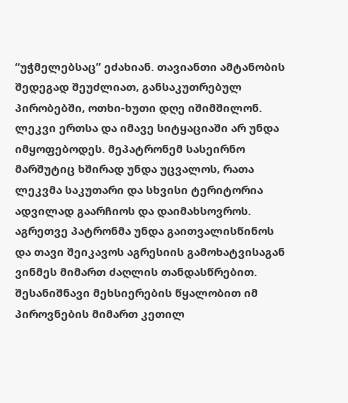“უჭმელებსაც” ეძახიან. თავიანთი ამტანობის შედეგად შეუძლიათ, განსაკუთრებულ პირობებში, ოთხი-ხუთი დღე იშიმშილონ. ლეკვი ერთსა და იმავე სიტყაციაში არ უნდა იმყოფებოდეს. მეპატრონემ სასეირნო მარშუტიც ხშირად უნდა უცვალოს, რათა ლეკვმა საკუთარი და სხვისი ტერიტორია ადვილად გაარჩიოს და დაიმახსოვროს. აგრეთვე პატრონმა უნდა გაითვალისწინოს და თავი შეიკავოს აგრესიის გამოხატვისაგან ვინმეს მიმართ ძაღლის თანდასწრებით. შესანიშნავი მეხსიერების წყალობით იმ პიროვნების მიმართ კეთილ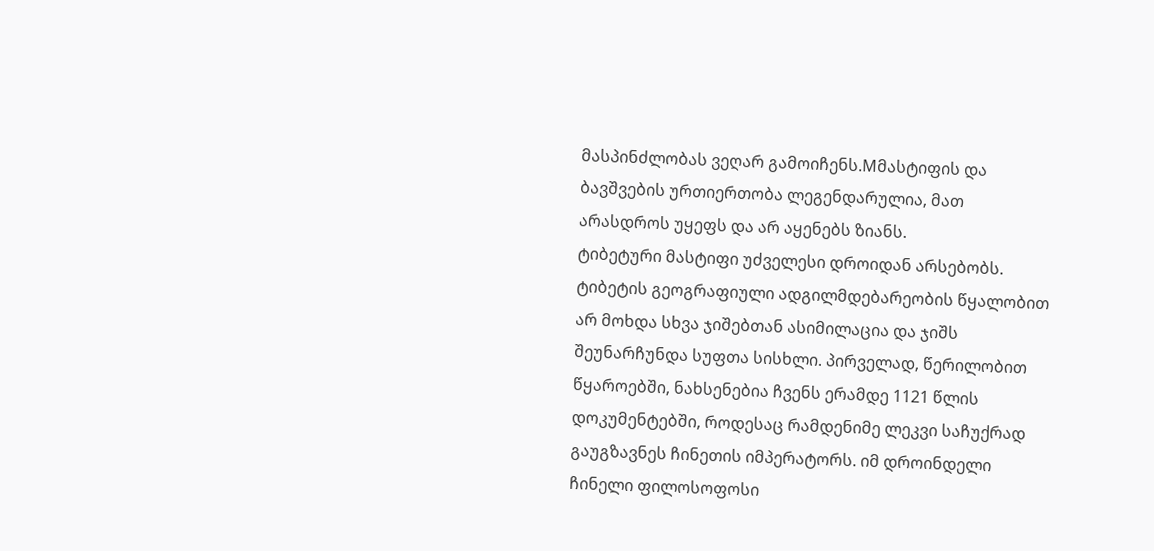მასპინძლობას ვეღარ გამოიჩენს.Mმასტიფის და ბავშვების ურთიერთობა ლეგენდარულია, მათ არასდროს უყეფს და არ აყენებს ზიანს.
ტიბეტური მასტიფი უძველესი დროიდან არსებობს. ტიბეტის გეოგრაფიული ადგილმდებარეობის წყალობით არ მოხდა სხვა ჯიშებთან ასიმილაცია და ჯიშს შეუნარჩუნდა სუფთა სისხლი. პირველად, წერილობით წყაროებში, ნახსენებია ჩვენს ერამდე 1121 წლის დოკუმენტებში, როდესაც რამდენიმე ლეკვი საჩუქრად გაუგზავნეს ჩინეთის იმპერატორს. იმ დროინდელი ჩინელი ფილოსოფოსი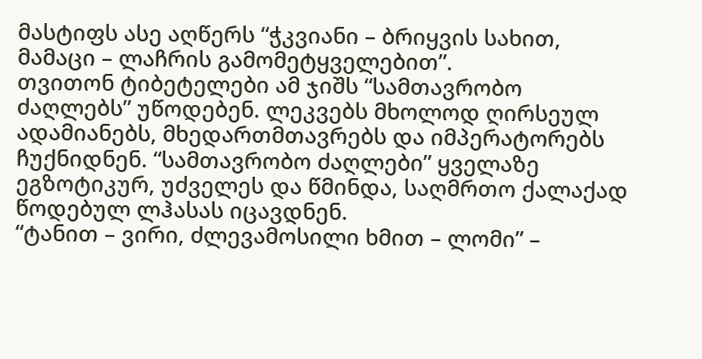მასტიფს ასე აღწერს “ჭკვიანი – ბრიყვის სახით, მამაცი – ლაჩრის გამომეტყველებით”.
თვითონ ტიბეტელები ამ ჯიშს “სამთავრობო ძაღლებს” უწოდებენ. ლეკვებს მხოლოდ ღირსეულ ადამიანებს, მხედართმთავრებს და იმპერატორებს ჩუქნიდნენ. “სამთავრობო ძაღლები” ყველაზე ეგზოტიკურ, უძველეს და წმინდა, საღმრთო ქალაქად წოდებულ ლჰასას იცავდნენ.
“ტანით – ვირი, ძლევამოსილი ხმით – ლომი” –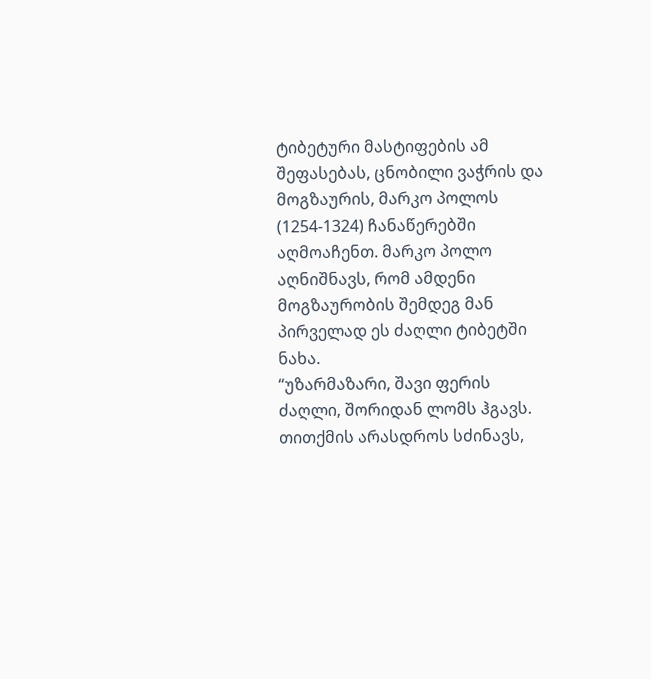ტიბეტური მასტიფების ამ შეფასებას, ცნობილი ვაჭრის და მოგზაურის, მარკო პოლოს (1254-1324) ჩანაწერებში აღმოაჩენთ. მარკო პოლო აღნიშნავს, რომ ამდენი მოგზაურობის შემდეგ მან პირველად ეს ძაღლი ტიბეტში ნახა.
“უზარმაზარი, შავი ფერის ძაღლი, შორიდან ლომს ჰგავს. თითქმის არასდროს სძინავს,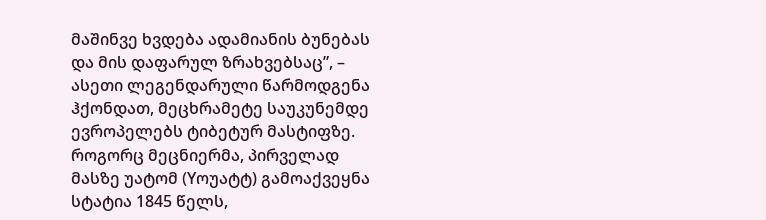მაშინვე ხვდება ადამიანის ბუნებას და მის დაფარულ ზრახვებსაც”, – ასეთი ლეგენდარული წარმოდგენა ჰქონდათ, მეცხრამეტე საუკუნემდე ევროპელებს ტიბეტურ მასტიფზე.
როგორც მეცნიერმა, პირველად მასზე უატომ (Yოუატტ) გამოაქვეყნა სტატია 1845 წელს,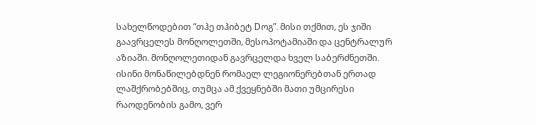სახელწოდებით “თჰე თჰიბეტ Dოგ”. მისი თქმით, ეს ჯიში გაავრცელეს მონღოლეთში, მესოპოტამიაში და ცენტრალურ აზიაში. მონღოლეთიდან გავრცელდა ხველ საბერძნეთში. ისინი მონაწილებდნენ რომაელ ლეგიონერებთან ერთად ლაშქრობებშიც, თუმცა ამ ქვეყნებში მათი უმცირესი რაოდენობის გამო, ვერ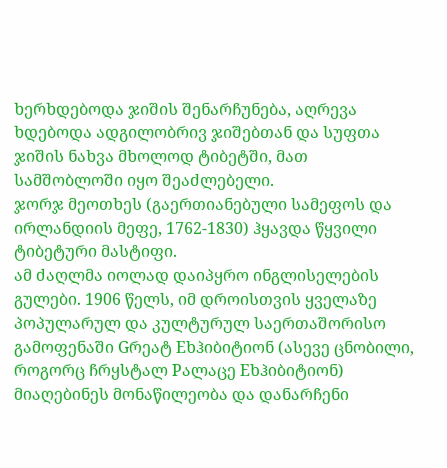ხერხდებოდა ჯიშის შენარჩუნება, აღრევა ხდებოდა ადგილობრივ ჯიშებთან და სუფთა ჯიშის ნახვა მხოლოდ ტიბეტში, მათ სამშობლოში იყო შეაძლებელი.
ჯორჯ მეოთხეს (გაერთიანებული სამეფოს და ირლანდიის მეფე, 1762-1830) ჰყავდა წყვილი ტიბეტური მასტიფი.
ამ ძაღლმა იოლად დაიპყრო ინგლისელების გულები. 1906 წელს, იმ დროისთვის ყველაზე პოპულარულ და კულტურულ საერთაშორისო გამოფენაში Gრეატ Eხჰიბიტიონ (ასევე ცნობილი, როგორც ჩრყსტალ Pალაცე Eხჰიბიტიონ) მიაღებინეს მონაწილეობა და დანარჩენი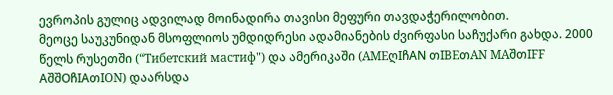ევროპის გულიც ადვილად მოინადირა თავისი მეფური თავდაჭერილობით.
მეოცე საუკუნიდან მსოფლიოს უმდიდრესი ადამიანების ძვირფასი საჩუქარი გახდა. 2000 წელს რუსეთში (“Тибетский мастиф") და ამერიკაში (AMEღIჩAN თIBEთAN MAშთIFF AშშOჩIAთION) დაარსდა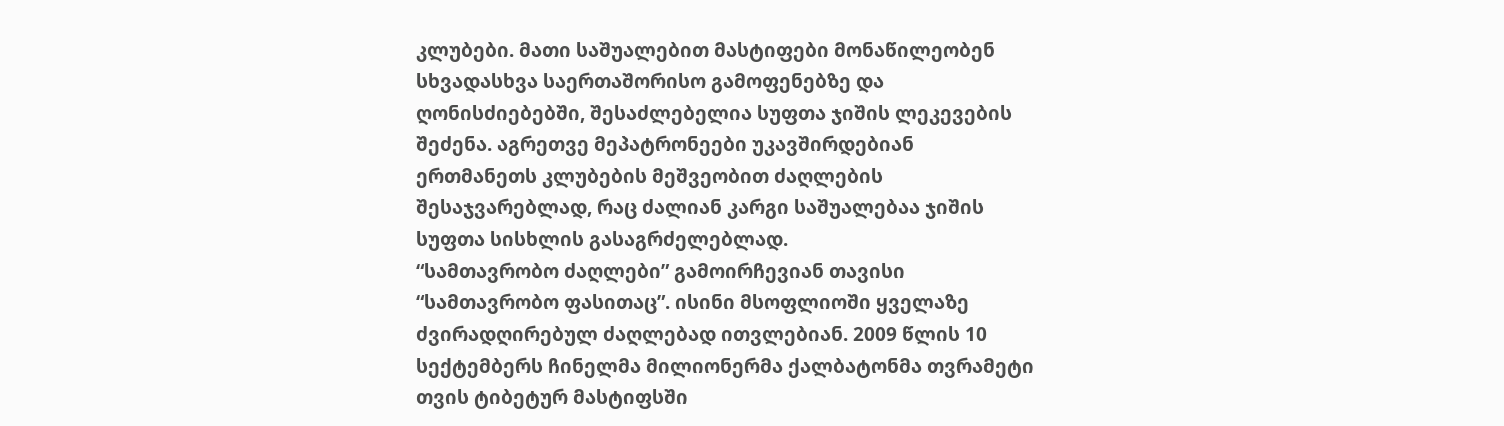კლუბები. მათი საშუალებით მასტიფები მონაწილეობენ სხვადასხვა საერთაშორისო გამოფენებზე და ღონისძიებებში, შესაძლებელია სუფთა ჯიშის ლეკევების შეძენა. აგრეთვე მეპატრონეები უკავშირდებიან ერთმანეთს კლუბების მეშვეობით ძაღლების შესაჯვარებლად, რაც ძალიან კარგი საშუალებაა ჯიშის სუფთა სისხლის გასაგრძელებლად.
“სამთავრობო ძაღლები” გამოირჩევიან თავისი “სამთავრობო ფასითაც”. ისინი მსოფლიოში ყველაზე ძვირადღირებულ ძაღლებად ითვლებიან. 2009 წლის 10 სექტემბერს ჩინელმა მილიონერმა ქალბატონმა თვრამეტი თვის ტიბეტურ მასტიფსში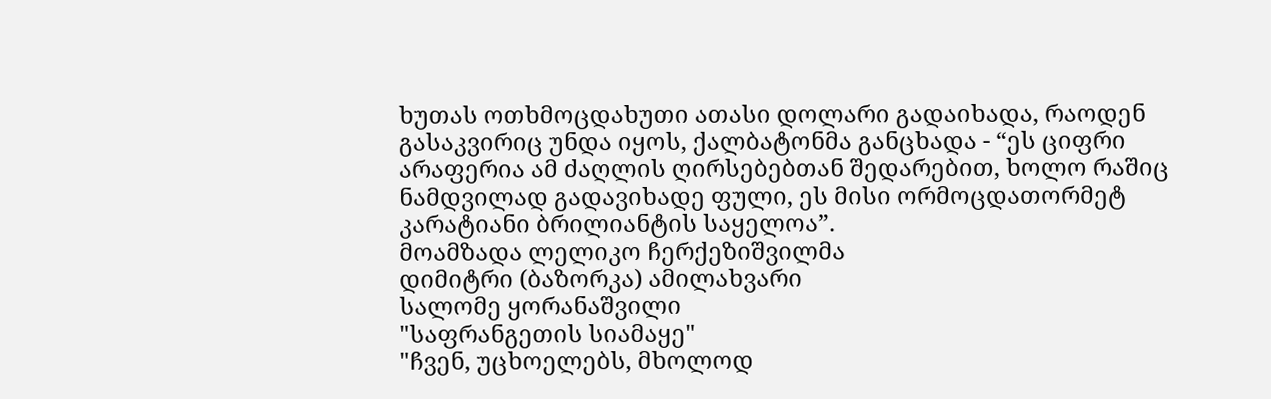ხუთას ოთხმოცდახუთი ათასი დოლარი გადაიხადა, რაოდენ გასაკვირიც უნდა იყოს, ქალბატონმა განცხადა - “ეს ციფრი არაფერია ამ ძაღლის ღირსებებთან შედარებით, ხოლო რაშიც ნამდვილად გადავიხადე ფული, ეს მისი ორმოცდათორმეტ კარატიანი ბრილიანტის საყელოა”.
მოამზადა ლელიკო ჩერქეზიშვილმა
დიმიტრი (ბაზორკა) ამილახვარი
სალომე ყორანაშვილი
"საფრანგეთის სიამაყე"
"ჩვენ, უცხოელებს, მხოლოდ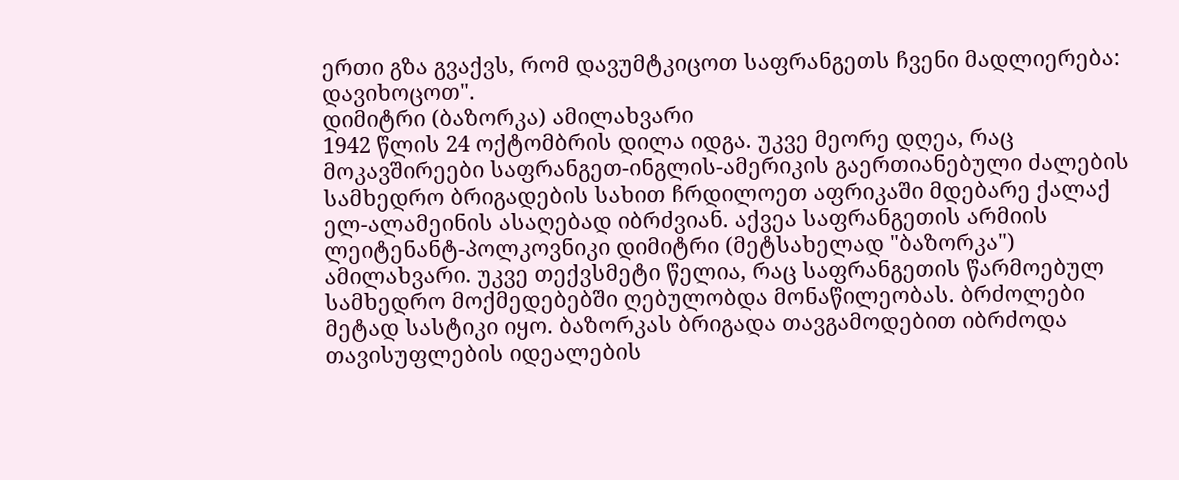ერთი გზა გვაქვს, რომ დავუმტკიცოთ საფრანგეთს ჩვენი მადლიერება: დავიხოცოთ".
დიმიტრი (ბაზორკა) ამილახვარი
1942 წლის 24 ოქტომბრის დილა იდგა. უკვე მეორე დღეა, რაც მოკავშირეები საფრანგეთ-ინგლის-ამერიკის გაერთიანებული ძალების სამხედრო ბრიგადების სახით ჩრდილოეთ აფრიკაში მდებარე ქალაქ ელ-ალამეინის ასაღებად იბრძვიან. აქვეა საფრანგეთის არმიის ლეიტენანტ-პოლკოვნიკი დიმიტრი (მეტსახელად "ბაზორკა") ამილახვარი. უკვე თექვსმეტი წელია, რაც საფრანგეთის წარმოებულ სამხედრო მოქმედებებში ღებულობდა მონაწილეობას. ბრძოლები მეტად სასტიკი იყო. ბაზორკას ბრიგადა თავგამოდებით იბრძოდა თავისუფლების იდეალების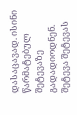დასაცავად. ისინი წარმატებულ შეტევაზე გადადიოდნენ. შეტევა შეტევას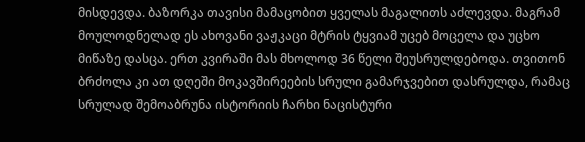მისდევდა. ბაზორკა თავისი მამაცობით ყველას მაგალითს აძლევდა. მაგრამ მოულოდნელად ეს ახოვანი ვაჟკაცი მტრის ტყვიამ უცებ მოცელა და უცხო მიწაზე დასცა. ერთ კვირაში მას მხოლოდ 36 წელი შეუსრულდებოდა. თვითონ ბრძოლა კი ათ დღეში მოკავშირეების სრული გამარჯვებით დასრულდა, რამაც სრულად შემოაბრუნა ისტორიის ჩარხი ნაცისტური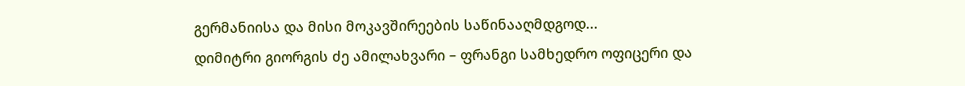გერმანიისა და მისი მოკავშირეების საწინააღმდგოდ...
დიმიტრი გიორგის ძე ამილახვარი – ფრანგი სამხედრო ოფიცერი და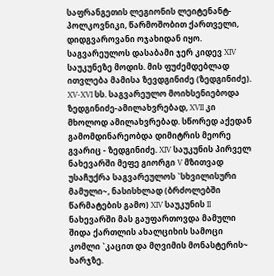საფრანგეთის ლეგიონის ლეიტენანტ-პოლკოვნიკი, წარმოშობით ქართველი, დიდგვაროვანი ოჯახიდან იყო. საგვარეულოს დასაბამი ჯერ კიდევ XIV საუკუნეზე მოდის. მის ფუძემდებლად ითვლება მამისა ზევდგინიძე (ზედგინიძე). XV-XVI სს. საგვარეულო მოიხსენიებოდა ზედგინიძე-ამილახვრებად, XVII კი მხოლოდ ამილახვრებად. სწორედ აქედან გამომდინარეობდა დიმიტრის მეორე გვარიც - ზედგინიძე. XIV საუკუნის პირველ ნახევარში მეფე გიორგი V მზითვად უსაჩუქრა საგვარეულოს `სხვილისური მამული~, ნასისხლად (ბრძოლებში წარმატების გამო) XIV საუკუნის II ნახევარში მას გაუფართოვდა მამული შიდა ქართლის ახალციხის სამოცი კომლი `კაცით და მღვიმის მონასტერის~ ხარჯზე.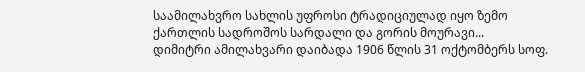საამილახვრო სახლის უფროსი ტრადიციულად იყო ზემო ქართლის სადროშოს სარდალი და გორის მოურავი...
დიმიტრი ამილახვარი დაიბადა 1906 წლის 31 ოქტომბერს სოფ.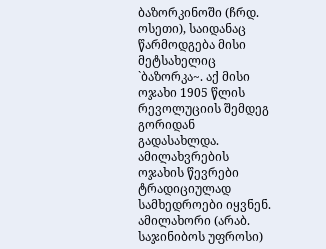ბაზორკინოში (ჩრდ. ოსეთი), საიდანაც წარმოდგება მისი მეტსახელიც `ბაზორკა~. აქ მისი ოჯახი 1905 წლის რევოლუციის შემდეგ გორიდან გადასახლდა. ამილახვრების ოჯახის წევრები ტრადიციულად სამხედროები იყვნენ. ამილახორი (არაბ. საჯინიბოს უფროსი)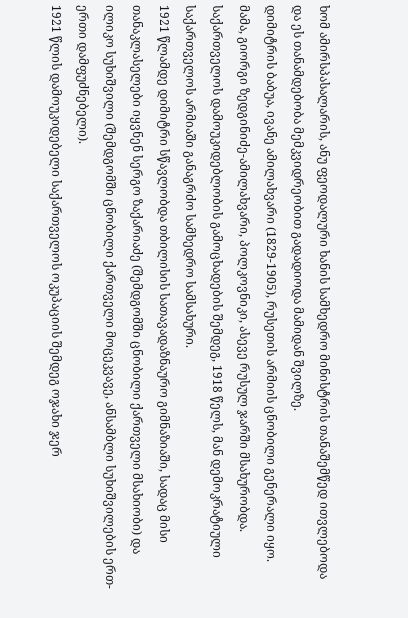ხომ ამირსპასალარის, ანუ ფეოდალური ხანის სამხედრო მინისტრის თანაშემწედ ითვლებოდა და ეს თანამდებობა მემკვიდრეობით გადადიოდა მამიდან შვილზე.
დიმიტრის ბაბუა, ივანე ამილახვარი (1829-1905), რუსეთის არმიის ცნობილი გენერალი იყო. მამა, გიორგი ზედგინიძე-ამილახვარი, პოლკოვნიკი, ასევე რუსულ ჯარში მსახურობდა. საქართველოს დამოუკიდებლობის გამოცხადების შემდეგ, 1918 წელს, მან დემოკრატიული საქართველოს არმიაში განაგრძო სამხედრო სამსახური.
1921 წლამდე დიმიტრი სწავლობდა თბილისის სათავადაზნაურო გიმნაზიაში, სადაც მისი თანაკლასელები იყვნენ სერგო ზაქარიაძე (შემდგომში ცნობილი ქართველი მსახიობი) და ილიკო სუხიშვილი (შემდგომში ცნობილი ქართველი მოცეკვავე, ანსამბლი სუხიშვილების ერთ-ერთი დამფუძნებელი).
1921 წლის დამოუკიდებელი საქართველოს ოკუპაციის შემდეგ ოჯახი ჯერ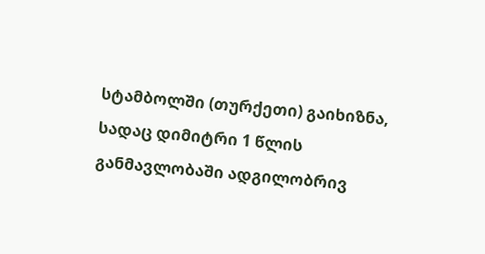სტამბოლში (თურქეთი) გაიხიზნა, სადაც დიმიტრი 1 წლის განმავლობაში ადგილობრივ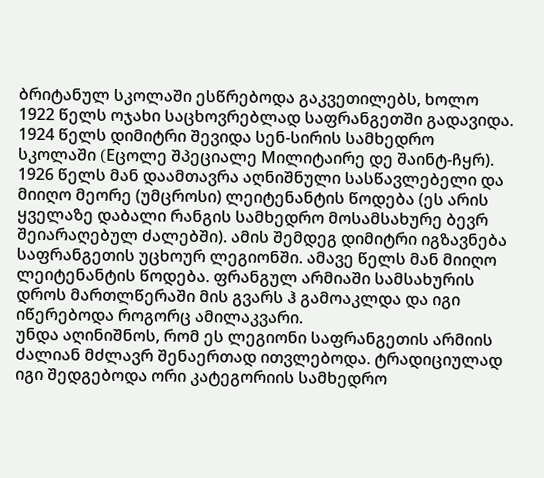ბრიტანულ სკოლაში ესწრებოდა გაკვეთილებს, ხოლო 1922 წელს ოჯახი საცხოვრებლად საფრანგეთში გადავიდა.
1924 წელს დიმიტრი შევიდა სენ-სირის სამხედრო სკოლაში (Eცოლე შპეციალე Mილიტაირე დე შაინტ-ჩყრ). 1926 წელს მან დაამთავრა აღნიშნული სასწავლებელი და მიიღო მეორე (უმცროსი) ლეიტენანტის წოდება (ეს არის ყველაზე დაბალი რანგის სამხედრო მოსამსახურე ბევრ შეიარაღებულ ძალებში). ამის შემდეგ დიმიტრი იგზავნება საფრანგეთის უცხოურ ლეგიონში. ამავე წელს მან მიიღო ლეიტენანტის წოდება. ფრანგულ არმიაში სამსახურის დროს მართლწერაში მის გვარს ჰ გამოაკლდა და იგი იწერებოდა როგორც ამილაკვარი.
უნდა აღინიშნოს, რომ ეს ლეგიონი საფრანგეთის არმიის ძალიან მძლავრ შენაერთად ითვლებოდა. ტრადიციულად იგი შედგებოდა ორი კატეგორიის სამხედრო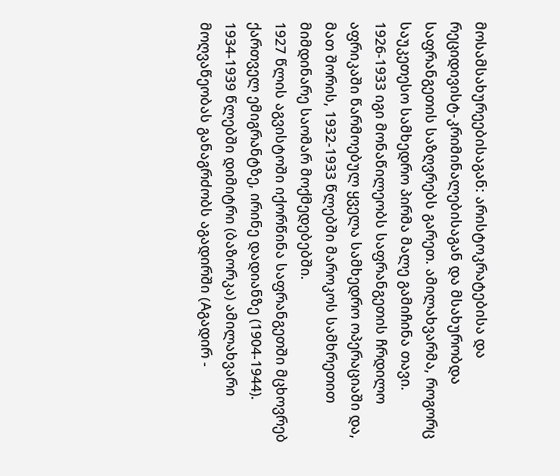მოსამსახურეებისაგან: არისტოკრატებისა და რეციდივისტ-კრიმინალებისაგან და მსახურობდა საფრანგეთის საზღვრებს გარეთ. ამილახვარმა, როგორც საუკეთესო სამხედრო პირმა მალე გამიჩინა თავი.
1926-1933 იგი მონაწილეობს საფრანგეთის ჩრდილო აფრიკაში წარმოებულ ყველა სამხედრო ოპერაციაში და, მათ შორის, 1932-1933 წლებში მაროკოს სამხრეთით მიმდინარე საომარ მოქმედებებში.
1927 წლის აგვისტოში იქორწინა საფრანგეთში მცხოვრებ ქართველ ემიგრანტზე, ირინე დადიანზე (1904-1944).
1934-1939 წლებში დიმიტრი (ბაზორკა) ამილახვარი მოღვაწეობას განაგრძობს აგადირში (Aგადირ -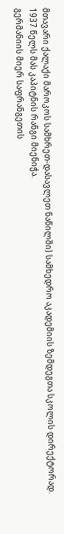მთავარი ქალაქი მაროკოს სამხრეთ-დასავლეთ ნაწილში) სამხედრო აკადემიის ზემდეგთა სკოლის დირექტორად.
1937 წელს მას კაპიტნის რანგი მიენიჭა.
გერმანიის მიერ საფრანგეთის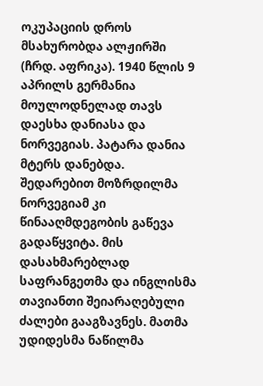ოკუპაციის დროს მსახურობდა ალჟირში (ჩრდ. აფრიკა). 1940 წლის 9 აპრილს გერმანია მოულოდნელად თავს დაესხა დანიასა და ნორვეგიას. პატარა დანია მტერს დანებდა. შედარებით მოზრდილმა ნორვეგიამ კი წინააღმდეგობის გაწევა გადაწყვიტა. მის დასახმარებლად საფრანგეთმა და ინგლისმა თავიანთი შეიარაღებული ძალები გააგზავნეს. მათმა უდიდესმა ნაწილმა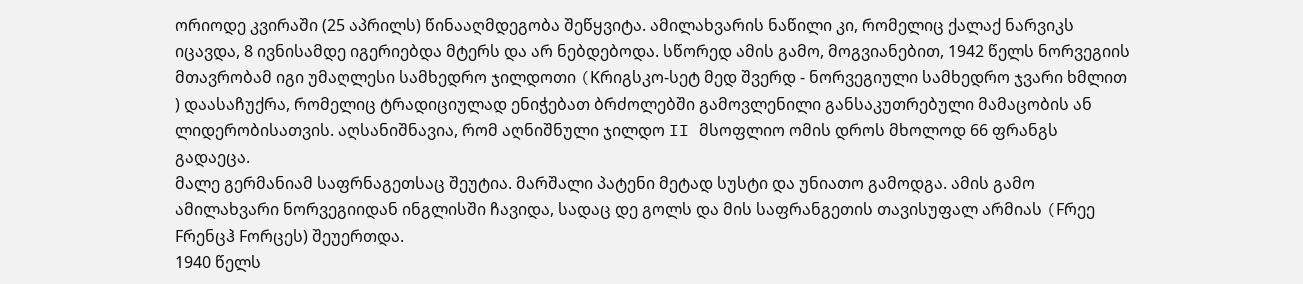ორიოდე კვირაში (25 აპრილს) წინააღმდეგობა შეწყვიტა. ამილახვარის ნაწილი კი, რომელიც ქალაქ ნარვიკს იცავდა, 8 ივნისამდე იგერიებდა მტერს და არ ნებდებოდა. სწორედ ამის გამო, მოგვიანებით, 1942 წელს ნორვეგიის მთავრობამ იგი უმაღლესი სამხედრო ჯილდოთი (Kრიგსკო-სეტ მედ შვერდ - ნორვეგიული სამხედრო ჯვარი ხმლით ) დაასაჩუქრა, რომელიც ტრადიციულად ენიჭებათ ბრძოლებში გამოვლენილი განსაკუთრებული მამაცობის ან ლიდერობისათვის. აღსანიშნავია, რომ აღნიშნული ჯილდო II მსოფლიო ომის დროს მხოლოდ 66 ფრანგს გადაეცა.
მალე გერმანიამ საფრნაგეთსაც შეუტია. მარშალი პატენი მეტად სუსტი და უნიათო გამოდგა. ამის გამო ამილახვარი ნორვეგიიდან ინგლისში ჩავიდა, სადაც დე გოლს და მის საფრანგეთის თავისუფალ არმიას (Fრეე Fრენცჰ Fორცეს) შეუერთდა.
1940 წელს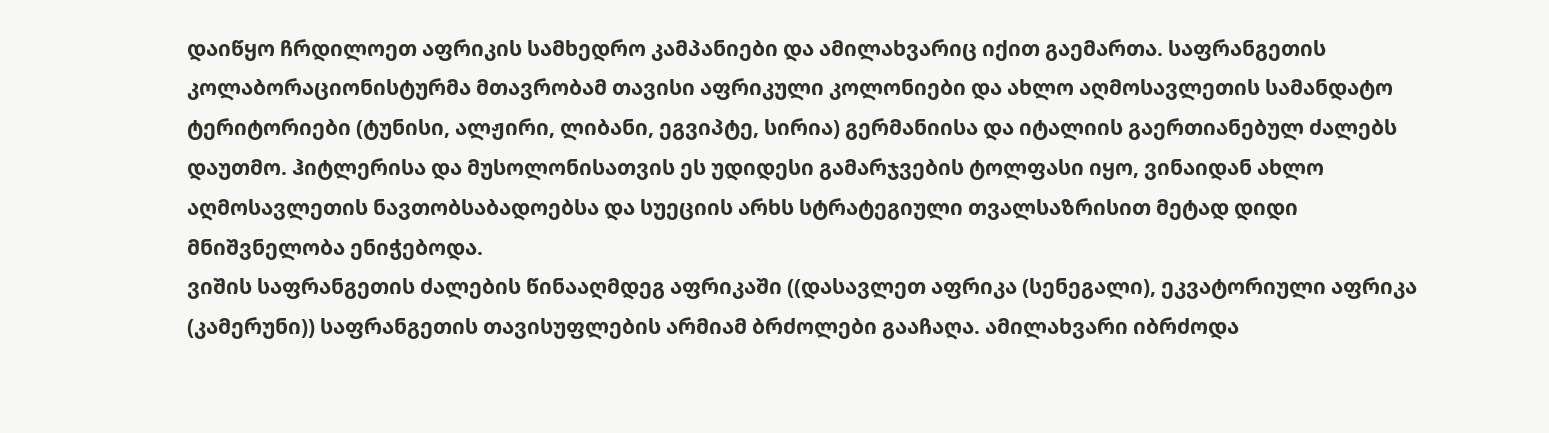დაიწყო ჩრდილოეთ აფრიკის სამხედრო კამპანიები და ამილახვარიც იქით გაემართა. საფრანგეთის კოლაბორაციონისტურმა მთავრობამ თავისი აფრიკული კოლონიები და ახლო აღმოსავლეთის სამანდატო ტერიტორიები (ტუნისი, ალჟირი, ლიბანი, ეგვიპტე, სირია) გერმანიისა და იტალიის გაერთიანებულ ძალებს დაუთმო. ჰიტლერისა და მუსოლონისათვის ეს უდიდესი გამარჯვების ტოლფასი იყო, ვინაიდან ახლო აღმოსავლეთის ნავთობსაბადოებსა და სუეციის არხს სტრატეგიული თვალსაზრისით მეტად დიდი მნიშვნელობა ენიჭებოდა.
ვიშის საფრანგეთის ძალების წინააღმდეგ აფრიკაში ((დასავლეთ აფრიკა (სენეგალი), ეკვატორიული აფრიკა (კამერუნი)) საფრანგეთის თავისუფლების არმიამ ბრძოლები გააჩაღა. ამილახვარი იბრძოდა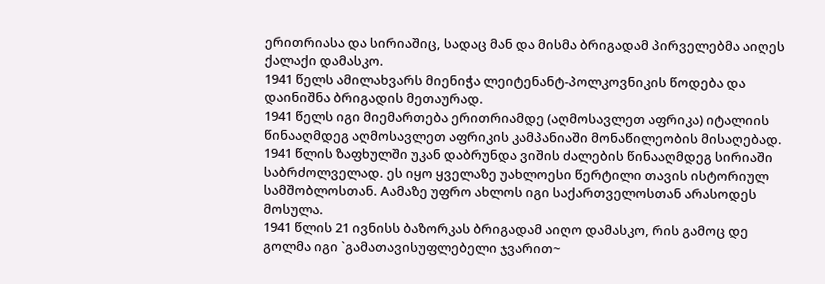ერითრიასა და სირიაშიც, სადაც მან და მისმა ბრიგადამ პირველებმა აიღეს ქალაქი დამასკო.
1941 წელს ამილახვარს მიენიჭა ლეიტენანტ-პოლკოვნიკის წოდება და დაინიშნა ბრიგადის მეთაურად.
1941 წელს იგი მიემართება ერითრიამდე (აღმოსავლეთ აფრიკა) იტალიის წინააღმდეგ აღმოსავლეთ აფრიკის კამპანიაში მონაწილეობის მისაღებად.
1941 წლის ზაფხულში უკან დაბრუნდა ვიშის ძალების წინააღმდეგ სირიაში საბრძოლველად. ეს იყო ყველაზე უახლოესი წერტილი თავის ისტორიულ სამშობლოსთან. Aამაზე უფრო ახლოს იგი საქართველოსთან არასოდეს მოსულა.
1941 წლის 21 ივნისს ბაზორკას ბრიგადამ აიღო დამასკო, რის გამოც დე გოლმა იგი `გამათავისუფლებელი ჯვარით~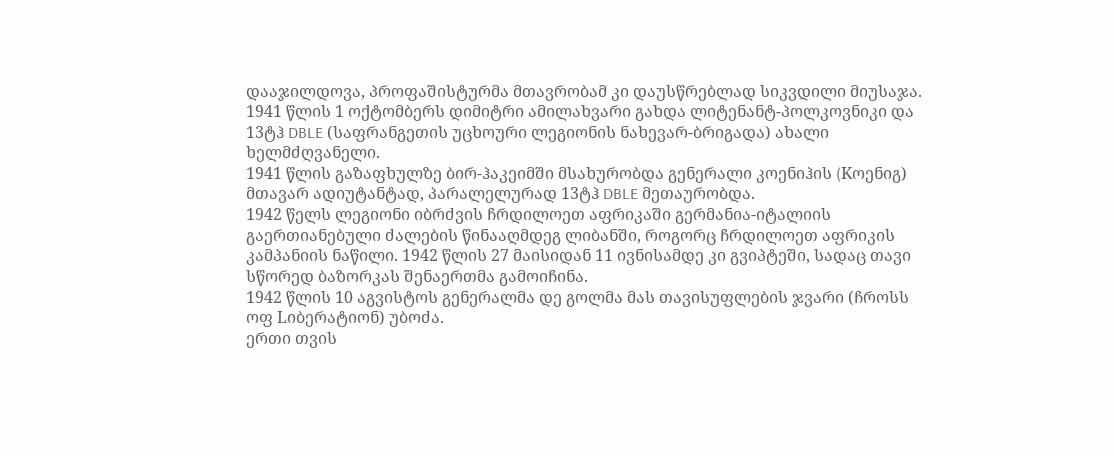დააჯილდოვა, პროფაშისტურმა მთავრობამ კი დაუსწრებლად სიკვდილი მიუსაჯა.
1941 წლის 1 ოქტომბერს დიმიტრი ამილახვარი გახდა ლიტენანტ-პოლკოვნიკი და 13ტჰ DBLE (საფრანგეთის უცხოური ლეგიონის ნახევარ-ბრიგადა) ახალი ხელმძღვანელი.
1941 წლის გაზაფხულზე ბირ-ჰაკეიმში მსახურობდა გენერალი კოენიჰის (Kოენიგ) მთავარ ადიუტანტად, პარალელურად 13ტჰ DBLE მეთაურობდა.
1942 წელს ლეგიონი იბრძვის ჩრდილოეთ აფრიკაში გერმანია-იტალიის გაერთიანებული ძალების წინააღმდეგ ლიბანში, როგორც ჩრდილოეთ აფრიკის კამპანიის ნაწილი. 1942 წლის 27 მაისიდან 11 ივნისამდე კი გვიპტეში, სადაც თავი სწორედ ბაზორკას შენაერთმა გამოიჩინა.
1942 წლის 10 აგვისტოს გენერალმა დე გოლმა მას თავისუფლების ჯვარი (ჩროსს ოფ Lიბერატიონ) უბოძა.
ერთი თვის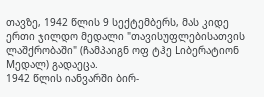თავზე, 1942 წლის 9 სექტემბერს, მას კიდე ერთი ჯილდო მედალი "თავისუფლებისათვის ლაშქრობაში" (ჩამპაიგნ ოფ ტჰე Lიბერატიონ Mედალ) გადაეცა.
1942 წლის იანვარში ბირ-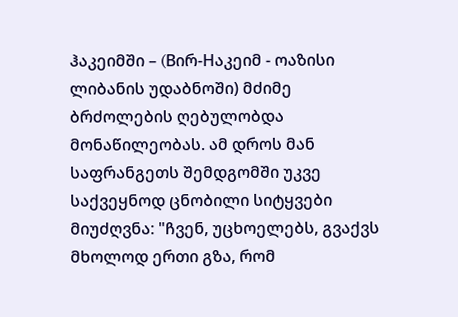ჰაკეიმში – (Bირ-Hაკეიმ - ოაზისი ლიბანის უდაბნოში) მძიმე ბრძოლების ღებულობდა მონაწილეობას. ამ დროს მან საფრანგეთს შემდგომში უკვე საქვეყნოდ ცნობილი სიტყვები მიუძღვნა: "ჩვენ, უცხოელებს, გვაქვს მხოლოდ ერთი გზა, რომ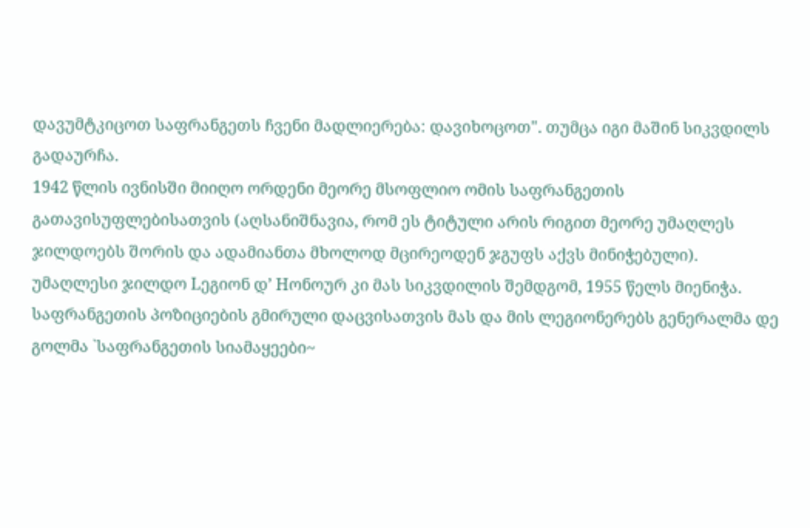დავუმტკიცოთ საფრანგეთს ჩვენი მადლიერება: დავიხოცოთ". თუმცა იგი მაშინ სიკვდილს გადაურჩა.
1942 წლის ივნისში მიიღო ორდენი მეორე მსოფლიო ომის საფრანგეთის გათავისუფლებისათვის (აღსანიშნავია, რომ ეს ტიტული არის რიგით მეორე უმაღლეს ჯილდოებს შორის და ადამიანთა მხოლოდ მცირეოდენ ჯგუფს აქვს მინიჭებული). უმაღლესი ჯილდო Lეგიონ დ’ Hონოურ კი მას სიკვდილის შემდგომ, 1955 წელს მიენიჭა. საფრანგეთის პოზიციების გმირული დაცვისათვის მას და მის ლეგიონერებს გენერალმა დე გოლმა `საფრანგეთის სიამაყეები~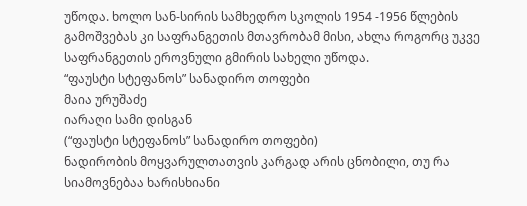უწოდა. ხოლო სან-სირის სამხედრო სკოლის 1954 -1956 წლების გამოშვებას კი საფრანგეთის მთავრობამ მისი, ახლა როგორც უკვე საფრანგეთის ეროვნული გმირის სახელი უწოდა.
“ფაუსტი სტეფანოს” სანადირო თოფები
მაია ურუშაძე
იარაღი სამი დისგან
(“ფაუსტი სტეფანოს” სანადირო თოფები)
ნადირობის მოყვარულთათვის კარგად არის ცნობილი, თუ რა სიამოვნებაა ხარისხიანი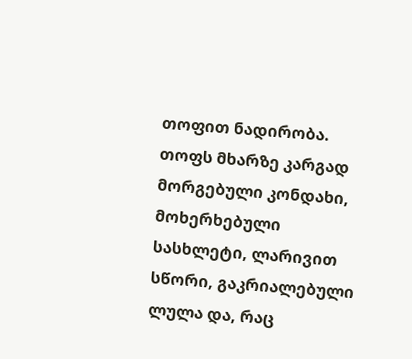თოფით ნადირობა.
თოფს მხარზე კარგად მორგებული კონდახი, მოხერხებული სასხლეტი, ლარივით სწორი, გაკრიალებული ლულა და, რაც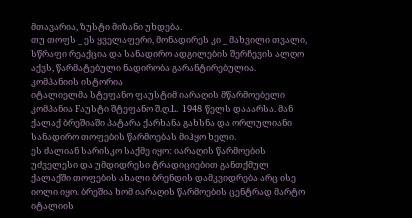მთავარია, ზუსტი მიზანი უხდება.
თუ თოფს _ ეს ყველაფერი, მონადირეს კი _ მახვილი თვალი, სწრაფი რეაქცია და სანადირო ადგილების შერჩევის ალღო აქვს, წარმატებული ნადირობა გარანტირებულია.
კომპანიის ისტორია
იტალიელმა სტეფანო ფაუსტიმ იარაღის მწარმოებელი კომპანია Fაუსტი შტეფანო შ.ღ.L. 1948 წელს დააარსა. მან ქალაქ ბრეშიაში პატარა ქარხანა გახსნა და ორლულიანი სანადირო თოფების წარმოებას მიჰყო ხელი.
ეს ძალიან სარისკო საქმე იყო: იარაღის წარმოების უძველესი და უმდიდრესი ტრადიციებით განთქმულ ქალაქში თოფების ახალი ბრენდის დამკვიდრება არც ისე იოლი იყო. ბრეშია ხომ იარაღის წარმოების ცენტრად მარტო იტალიის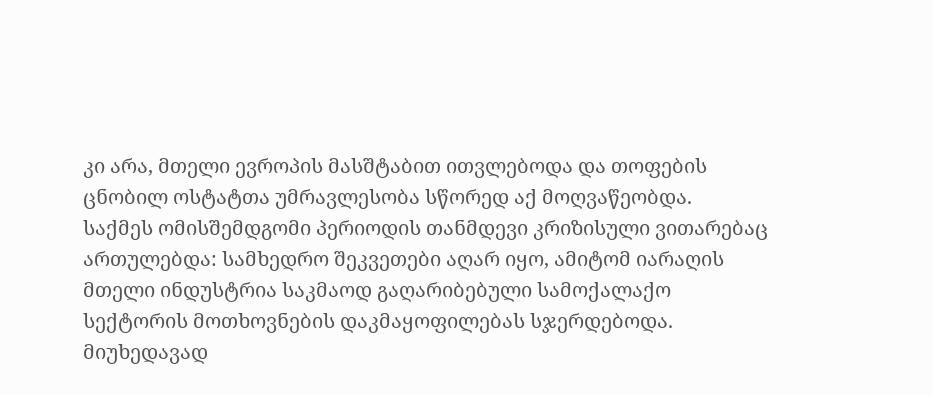კი არა, მთელი ევროპის მასშტაბით ითვლებოდა და თოფების ცნობილ ოსტატთა უმრავლესობა სწორედ აქ მოღვაწეობდა.
საქმეს ომისშემდგომი პერიოდის თანმდევი კრიზისული ვითარებაც ართულებდა: სამხედრო შეკვეთები აღარ იყო, ამიტომ იარაღის მთელი ინდუსტრია საკმაოდ გაღარიბებული სამოქალაქო სექტორის მოთხოვნების დაკმაყოფილებას სჯერდებოდა.
მიუხედავად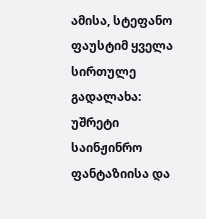ამისა, სტეფანო ფაუსტიმ ყველა სირთულე გადალახა: უშრეტი საინჟინრო ფანტაზიისა და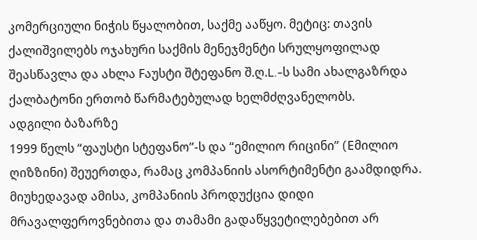კომერციული ნიჭის წყალობით, საქმე ააწყო. მეტიც: თავის ქალიშვილებს ოჯახური საქმის მენეჯმენტი სრულყოფილად შეასწავლა და ახლა Fაუსტი შტეფანო შ.ღ.L.-ს სამი ახალგაზრდა ქალბატონი ერთობ წარმატებულად ხელმძღვანელობს.
ადგილი ბაზარზე
1999 წელს “ფაუსტი სტეფანო”-ს და “ემილიო რიცინი” (Eმილიო ღიზზინი) შეუერთდა, რამაც კომპანიის ასორტიმენტი გაამდიდრა. მიუხედავად ამისა, კომპანიის პროდუქცია დიდი მრავალფეროვნებითა და თამამი გადაწყვეტილებებით არ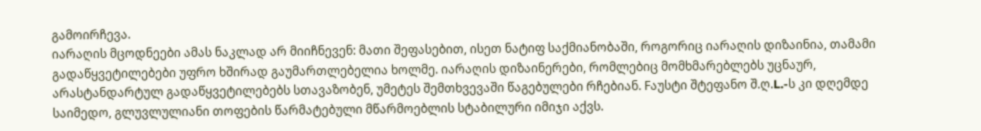გამოირჩევა.
იარაღის მცოდნეები ამას ნაკლად არ მიიჩნევენ: მათი შეფასებით, ისეთ ნატიფ საქმიანობაში, როგორიც იარაღის დიზაინია, თამამი გადაწყვეტილებები უფრო ხშირად გაუმართლებელია ხოლმე. იარაღის დიზაინერები, რომლებიც მომხმარებლებს უცნაურ, არასტანდარტულ გადაწყვეტილებებს სთავაზობენ, უმეტეს შემთხვევაში წაგებულები რჩებიან. Fაუსტი შტეფანო შ.ღ.L.-ს კი დღემდე საიმედო, გლუვლულიანი თოფების წარმატებული მწარმოებლის სტაბილური იმიჯი აქვს.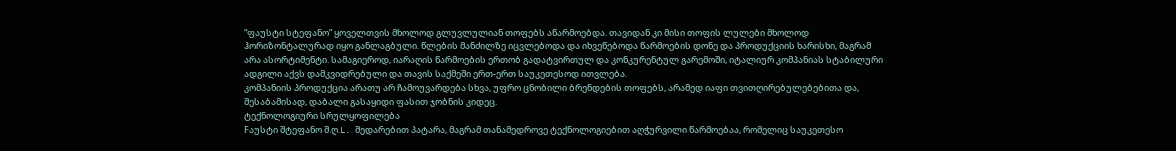“ფაუსტი სტეფანო” ყოველთვის მხოლოდ გლუვლულიან თოფებს აწარმოებდა. თავიდან კი მისი თოფის ლულები მხოლოდ ჰორიზონტალურად იყო განლაგბული. წლების მანძილზე იცვლებოდა და იხვეწებოდა წარმოების დონე და პროდუქციის ხარისხი, მაგრამ არა ასორტიმენტი. სამაგიეროდ, იარაღის წარმოების ერთობ გადატვირთულ და კონკურენტულ გარემოში, იტალიურ კომპანიას სტაბილური ადგილი აქვს დამკვიდრებული და თავის საქმეში ერთ-ერთ საუკეთესოდ ითვლება.
კომპანიის პროდუქცია არათუ არ ჩამოუვარდება სხვა, უფრო ცნობილი ბრენდების თოფებს, არამედ იაფი თვითღირებულებებითა და, შესაბამისად, დაბალი გასაყიდი ფასით ჯობნის კიდეც.
ტექნოლოგიური სრულყოფილება
Fაუსტი შტეფანო შ.ღ.L. შედარებით პატარა, მაგრამ თანამედროვე ტექნოლოგიებით აღჭურვილი წარმოებაა, რომელიც საუკეთესო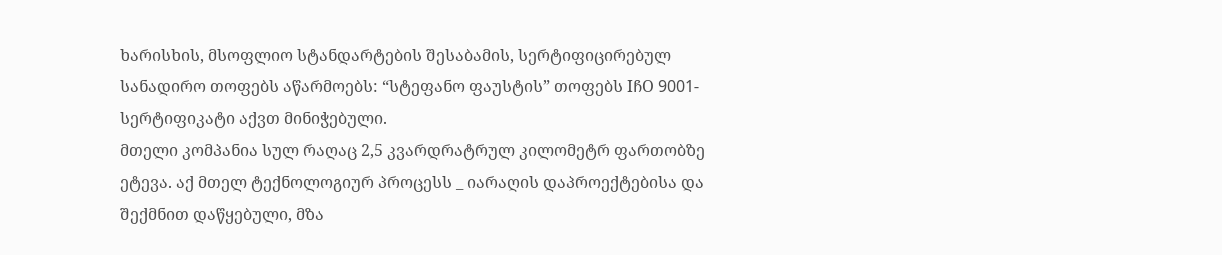ხარისხის, მსოფლიო სტანდარტების შესაბამის, სერტიფიცირებულ სანადირო თოფებს აწარმოებს: “სტეფანო ფაუსტის” თოფებს IჩO 9001-სერტიფიკატი აქვთ მინიჭებული.
მთელი კომპანია სულ რაღაც 2,5 კვარდრატრულ კილომეტრ ფართობზე ეტევა. აქ მთელ ტექნოლოგიურ პროცესს _ იარაღის დაპროექტებისა და შექმნით დაწყებული, მზა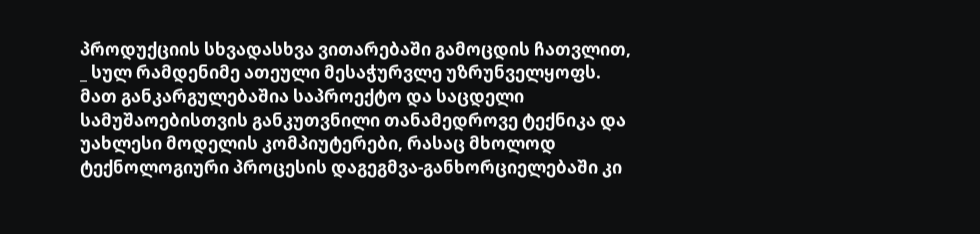პროდუქციის სხვადასხვა ვითარებაში გამოცდის ჩათვლით, _ სულ რამდენიმე ათეული მესაჭურვლე უზრუნველყოფს.
მათ განკარგულებაშია საპროექტო და საცდელი სამუშაოებისთვის განკუთვნილი თანამედროვე ტექნიკა და უახლესი მოდელის კომპიუტერები, რასაც მხოლოდ ტექნოლოგიური პროცესის დაგეგმვა-განხორციელებაში კი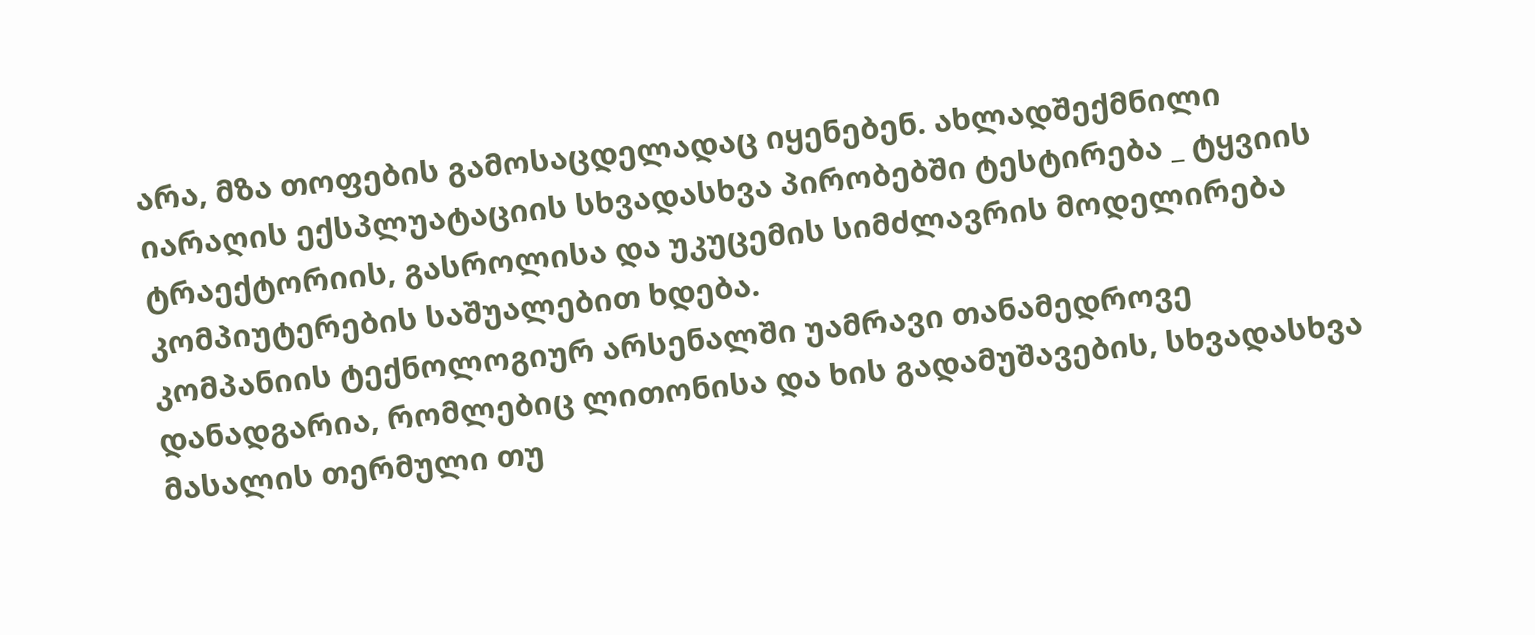არა, მზა თოფების გამოსაცდელადაც იყენებენ. ახლადშექმნილი იარაღის ექსპლუატაციის სხვადასხვა პირობებში ტესტირება _ ტყვიის ტრაექტორიის, გასროლისა და უკუცემის სიმძლავრის მოდელირება კომპიუტერების საშუალებით ხდება.
კომპანიის ტექნოლოგიურ არსენალში უამრავი თანამედროვე დანადგარია, რომლებიც ლითონისა და ხის გადამუშავების, სხვადასხვა მასალის თერმული თუ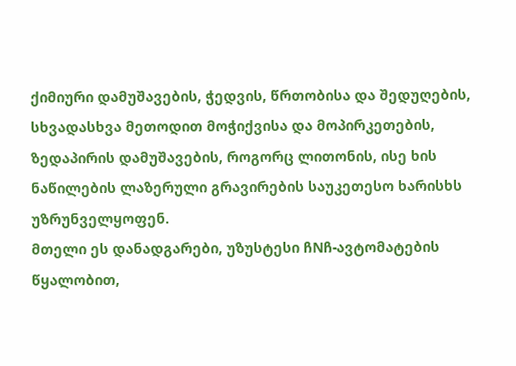ქიმიური დამუშავების, ჭედვის, წრთობისა და შედუღების, სხვადასხვა მეთოდით მოჭიქვისა და მოპირკეთების, ზედაპირის დამუშავების, როგორც ლითონის, ისე ხის ნაწილების ლაზერული გრავირების საუკეთესო ხარისხს უზრუნველყოფენ.
მთელი ეს დანადგარები, უზუსტესი ჩNჩ-ავტომატების წყალობით,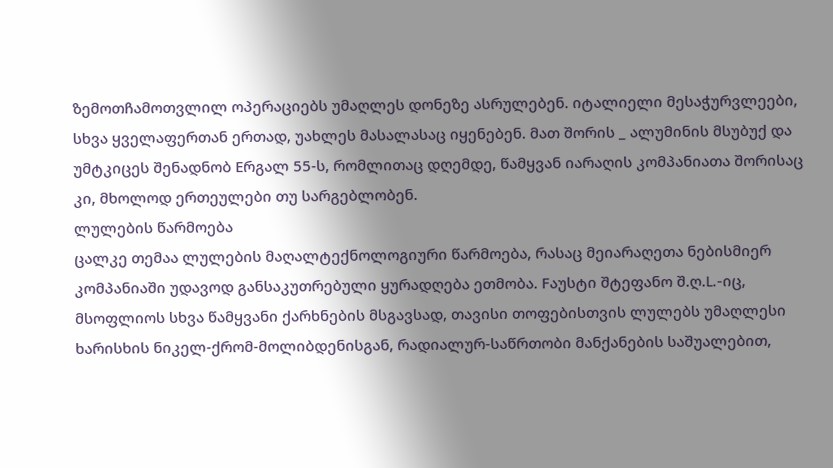ზემოთჩამოთვლილ ოპერაციებს უმაღლეს დონეზე ასრულებენ. იტალიელი მესაჭურვლეები, სხვა ყველაფერთან ერთად, უახლეს მასალასაც იყენებენ. მათ შორის _ ალუმინის მსუბუქ და უმტკიცეს შენადნობ Eრგალ 55-ს, რომლითაც დღემდე, წამყვან იარაღის კომპანიათა შორისაც კი, მხოლოდ ერთეულები თუ სარგებლობენ.
ლულების წარმოება
ცალკე თემაა ლულების მაღალტექნოლოგიური წარმოება, რასაც მეიარაღეთა ნებისმიერ კომპანიაში უდავოდ განსაკუთრებული ყურადღება ეთმობა. Fაუსტი შტეფანო შ.ღ.L.-იც, მსოფლიოს სხვა წამყვანი ქარხნების მსგავსად, თავისი თოფებისთვის ლულებს უმაღლესი ხარისხის ნიკელ-ქრომ-მოლიბდენისგან, რადიალურ-საწრთობი მანქანების საშუალებით,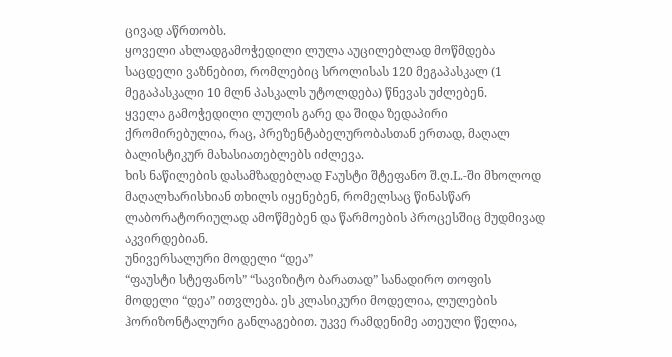ცივად აწრთობს.
ყოველი ახლადგამოჭედილი ლულა აუცილებლად მოწმდება საცდელი ვაზნებით, რომლებიც სროლისას 120 მეგაპასკალ (1 მეგაპასკალი 10 მლნ პასკალს უტოლდება) წნევას უძლებენ.
ყველა გამოჭედილი ლულის გარე და შიდა ზედაპირი ქრომირებულია, რაც, პრეზენტაბელურობასთან ერთად, მაღალ ბალისტიკურ მახასიათებლებს იძლევა.
ხის ნაწილების დასამზადებლად Fაუსტი შტეფანო შ.ღ.L.-ში მხოლოდ მაღალხარისხიან თხილს იყენებენ, რომელსაც წინასწარ ლაბორატორიულად ამოწმებენ და წარმოების პროცესშიც მუდმივად აკვირდებიან.
უნივერსალური მოდელი “დეა”
“ფაუსტი სტეფანოს” “სავიზიტო ბარათად” სანადირო თოფის მოდელი “დეა” ითვლება. ეს კლასიკური მოდელია, ლულების ჰორიზონტალური განლაგებით. უკვე რამდენიმე ათეული წელია,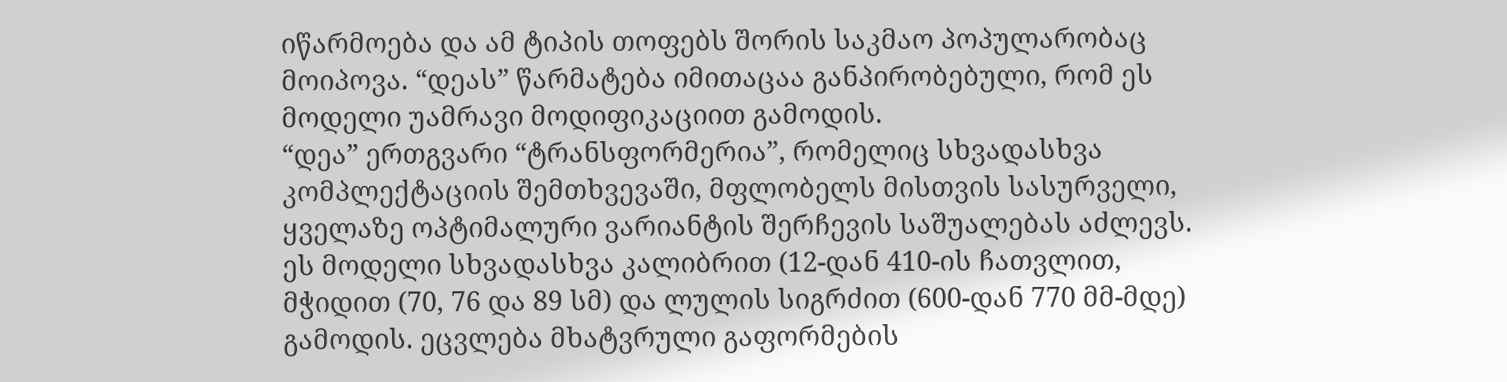იწარმოება და ამ ტიპის თოფებს შორის საკმაო პოპულარობაც მოიპოვა. “დეას” წარმატება იმითაცაა განპირობებული, რომ ეს მოდელი უამრავი მოდიფიკაციით გამოდის.
“დეა” ერთგვარი “ტრანსფორმერია”, რომელიც სხვადასხვა კომპლექტაციის შემთხვევაში, მფლობელს მისთვის სასურველი, ყველაზე ოპტიმალური ვარიანტის შერჩევის საშუალებას აძლევს. ეს მოდელი სხვადასხვა კალიბრით (12-დან 410-ის ჩათვლით, მჭიდით (70, 76 და 89 სმ) და ლულის სიგრძით (600-დან 770 მმ-მდე) გამოდის. ეცვლება მხატვრული გაფორმების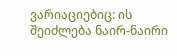ვარიაციებიც: ის შეიძლება ნაირ-ნაირი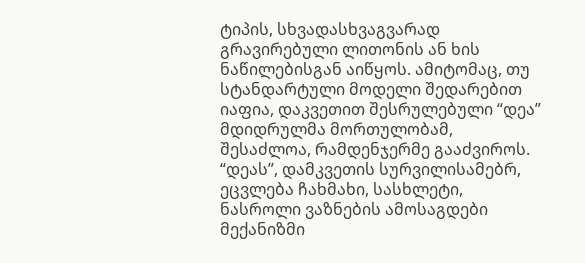ტიპის, სხვადასხვაგვარად გრავირებული ლითონის ან ხის ნაწილებისგან აიწყოს. ამიტომაც, თუ სტანდარტული მოდელი შედარებით იაფია, დაკვეთით შესრულებული “დეა” მდიდრულმა მორთულობამ, შესაძლოა, რამდენჯერმე გააძვიროს.
“დეას”, დამკვეთის სურვილისამებრ, ეცვლება ჩახმახი, სასხლეტი, ნასროლი ვაზნების ამოსაგდები მექანიზმი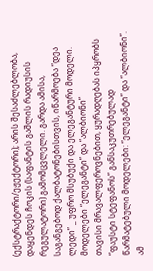(ექსტრაქტორი/ეჟექტორი); არის შესაძლებლობა, დაყენდეს ჩოკის (საფანტის გაშლის რადიუსის რეგულატორი) გამომცვლელი. გარდა ამისა, საგანგებოდ ქალბატონებისთვის, იწარმოება “დეა ლედი” _ უფრო მსუბუქი და ელეგანტური მოდელი.
მოდელები “ელეგანტი” და “ალბიონი”
თავისი მრავალფეროვნებით, ყურადღებას იპყრობს “ფაუსტი სტეფანოს” განსაკუთრებულად წარმატებული მოდელები: “ელეგანტი” და “ალბიონი”.
ამ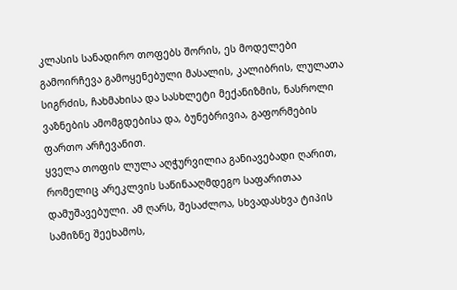კლასის სანადირო თოფებს შორის, ეს მოდელები გამოირჩევა გამოყენებული მასალის, კალიბრის, ლულათა სიგრძის, ჩახმახისა და სასხლეტი მექანიზმის, ნასროლი ვაზნების ამომგდებისა და, ბუნებრივია, გაფორმების ფართო არჩევანით.
ყველა თოფის ლულა აღჭურვილია განიავებადი ღარით, რომელიც არეკლვის საწინააღმდეგო საფარითაა დამუშავებული. ამ ღარს, შესაძლოა, სხვადასხვა ტიპის სამიზნე შეეხამოს,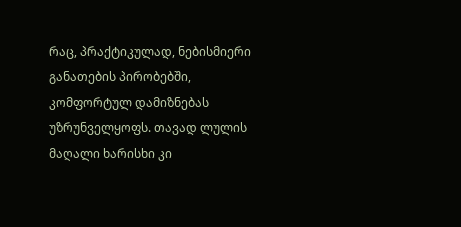რაც, პრაქტიკულად, ნებისმიერი განათების პირობებში, კომფორტულ დამიზნებას უზრუნველყოფს. თავად ლულის მაღალი ხარისხი კი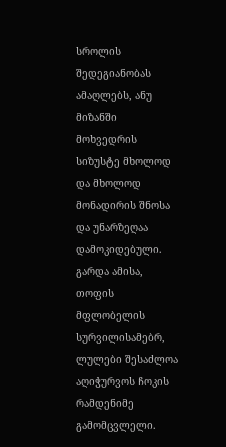სროლის შედეგიანობას ამაღლებს, ანუ მიზანში მოხვედრის სიზუსტე მხოლოდ და მხოლოდ მონადირის შნოსა და უნარზეღაა დამოკიდებული.
გარდა ამისა, თოფის მფლობელის სურვილისამებრ, ლულები შესაძლოა აღიჭურვოს ჩოკის რამდენიმე გამომცვლელი.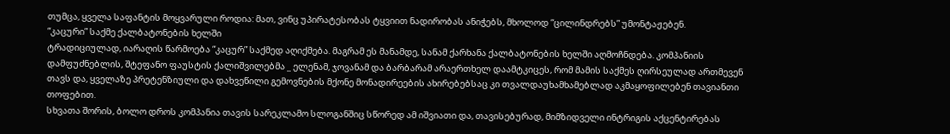თუმცა, ყველა საფანტის მოყვარული როდია: მათ, ვინც უპირატესობას ტყვიით ნადირობას ანიჭებს, მხოლოდ “ცილინდრებს” უმონტაჟებენ.
“კაცური” საქმე ქალბატონების ხელში
ტრადიციულად, იარაღის წარმოება “კაცურ” საქმედ აღიქმება. მაგრამ ეს მანამდე, სანამ ქარხანა ქალბატონების ხელში აღმოჩნდება. კომპანიის დამფუძნებლის, შტეფანო ფაუსტის ქალიშვილებმა _ ელენამ, ჯოვანამ და ბარბარამ არაერთხელ დაამტკიცეს, რომ მამის საქმეს ღირსეულად ართმევენ თავს და, ყველაზე პრეტენზიული და დახვეწილი გემოვნების მქონე მონადირეების ახირებებსაც კი თვალდაუხამხამებლად აკმაყოფილებენ თავიანთი თოფებით.
სხვათა შორის, ბოლო დროს კომპანია თავის სარეკლამო სლოგანშიც სწორედ ამ იშვიათი და, თავისებურად, მიმზიდველი ინტრიგის აქცენტირებას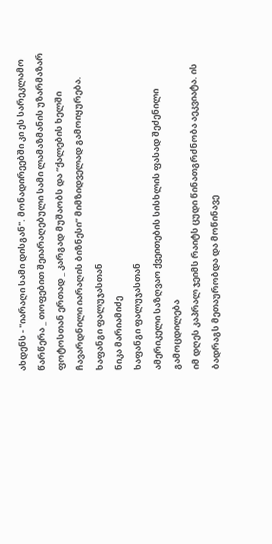ახდენს - "იარაღი სამი დისგან". მონადირეებში კი ეს სარეკლამო წარწერა _ თოფებით შეიარაღებული სამი ლამაზმანის უზარმაზარ ფოტოსთან ერთად _ კარგად მუშაობს და “ქალების ხელში ჩავარდნილი იარაღის ბიზნესი” მიმზიდველად გამოიყურება.
ხაფანგი ფალუჯასთან
ნიკა მარიამიძე
ხაფანგი ფალუჯასთან
ამერიკელი საზღვაო ქვეითების სისხლის ფასად შეძენილი გამოცდილება
იმ დღეს კაპრალ ჯეიმს რაიტს ცუდი წინათგრძნობა აეკვიატა. ის ბადრაგს მეთაურობდა და მოწინავე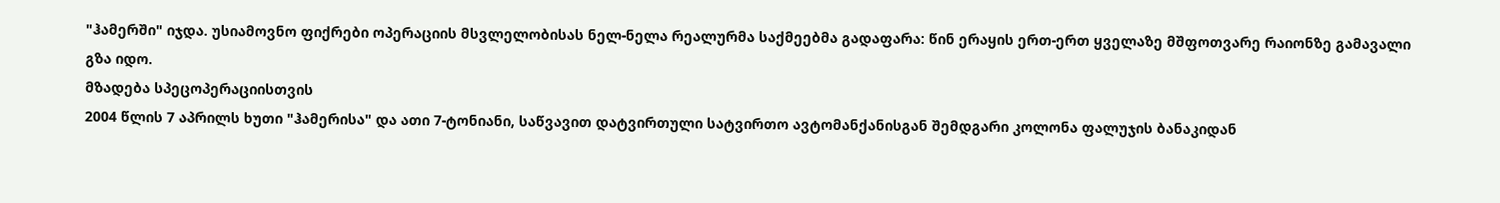"ჰამერში" იჯდა. უსიამოვნო ფიქრები ოპერაციის მსვლელობისას ნელ-ნელა რეალურმა საქმეებმა გადაფარა: წინ ერაყის ერთ-ერთ ყველაზე მშფოთვარე რაიონზე გამავალი გზა იდო.
მზადება სპეცოპერაციისთვის
2004 წლის 7 აპრილს ხუთი "ჰამერისა" და ათი 7-ტონიანი, საწვავით დატვირთული სატვირთო ავტომანქანისგან შემდგარი კოლონა ფალუჯის ბანაკიდან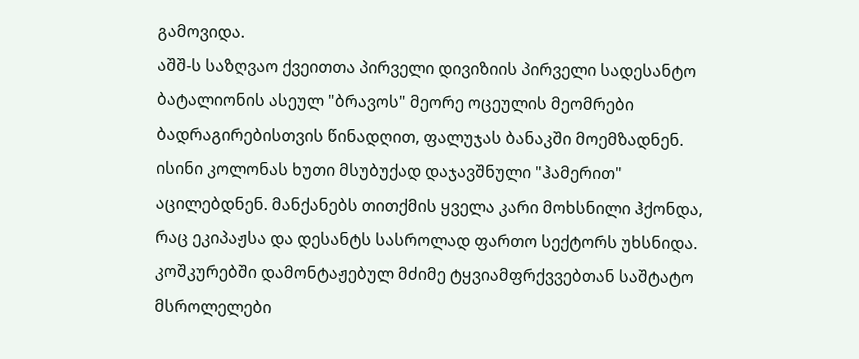გამოვიდა.
აშშ-ს საზღვაო ქვეითთა პირველი დივიზიის პირველი სადესანტო ბატალიონის ასეულ "ბრავოს" მეორე ოცეულის მეომრები ბადრაგირებისთვის წინადღით, ფალუჯას ბანაკში მოემზადნენ. ისინი კოლონას ხუთი მსუბუქად დაჯავშნული "ჰამერით" აცილებდნენ. მანქანებს თითქმის ყველა კარი მოხსნილი ჰქონდა, რაც ეკიპაჟსა და დესანტს სასროლად ფართო სექტორს უხსნიდა. კოშკურებში დამონტაჟებულ მძიმე ტყვიამფრქვვებთან საშტატო მსროლელები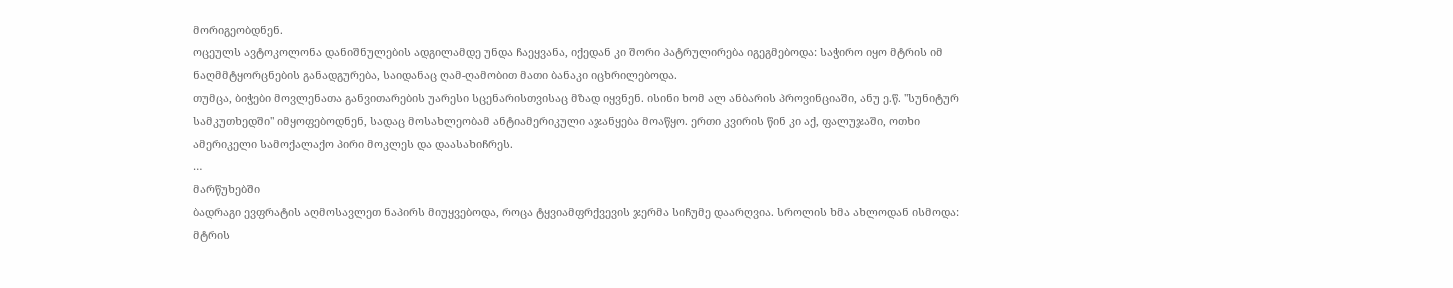მორიგეობდნენ.
ოცეულს ავტოკოლონა დანიშნულების ადგილამდე უნდა ჩაეყვანა, იქედან კი შორი პატრულირება იგეგმებოდა: საჭირო იყო მტრის იმ ნაღმმტყორცნების განადგურება, საიდანაც ღამ-ღამობით მათი ბანაკი იცხრილებოდა.
თუმცა, ბიჭები მოვლენათა განვითარების უარესი სცენარისთვისაც მზად იყვნენ. ისინი ხომ ალ ანბარის პროვინციაში, ანუ ე.წ. "სუნიტურ სამკუთხედში" იმყოფებოდნენ, სადაც მოსახლეობამ ანტიამერიკული აჯანყება მოაწყო. ერთი კვირის წინ კი აქ, ფალუჯაში, ოთხი ამერიკელი სამოქალაქო პირი მოკლეს და დაასახიჩრეს.
…
მარწუხებში
ბადრაგი ევფრატის აღმოსავლეთ ნაპირს მიუყვებოდა, როცა ტყვიამფრქვევის ჯერმა სიჩუმე დაარღვია. სროლის ხმა ახლოდან ისმოდა: მტრის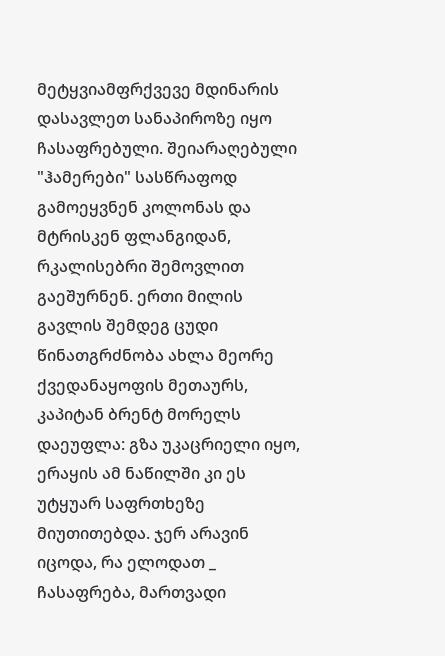მეტყვიამფრქვევე მდინარის დასავლეთ სანაპიროზე იყო ჩასაფრებული. შეიარაღებული "ჰამერები" სასწრაფოდ გამოეყვნენ კოლონას და მტრისკენ ფლანგიდან, რკალისებრი შემოვლით გაეშურნენ. ერთი მილის გავლის შემდეგ ცუდი წინათგრძნობა ახლა მეორე ქვედანაყოფის მეთაურს, კაპიტან ბრენტ მორელს დაეუფლა: გზა უკაცრიელი იყო, ერაყის ამ ნაწილში კი ეს უტყუარ საფრთხეზე მიუთითებდა. ჯერ არავინ იცოდა, რა ელოდათ _ ჩასაფრება, მართვადი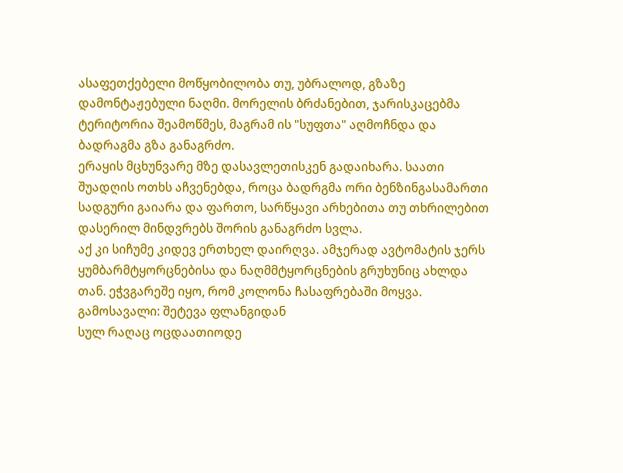ასაფეთქებელი მოწყობილობა თუ, უბრალოდ, გზაზე დამონტაჟებული ნაღმი. მორელის ბრძანებით, ჯარისკაცებმა ტერიტორია შეამოწმეს, მაგრამ ის "სუფთა" აღმოჩნდა და ბადრაგმა გზა განაგრძო.
ერაყის მცხუნვარე მზე დასავლეთისკენ გადაიხარა. საათი შუადღის ოთხს აჩვენებდა, როცა ბადრგმა ორი ბენზინგასამართი სადგური გაიარა და ფართო, სარწყავი არხებითა თუ თხრილებით დასერილ მინდვრებს შორის განაგრძო სვლა.
აქ კი სიჩუმე კიდევ ერთხელ დაირღვა. ამჯერად ავტომატის ჯერს ყუმბარმტყორცნებისა და ნაღმმტყორცნების გრუხუნიც ახლდა თან. ეჭვგარეშე იყო, რომ კოლონა ჩასაფრებაში მოყვა.
გამოსავალი: შეტევა ფლანგიდან
სულ რაღაც ოცდაათიოდე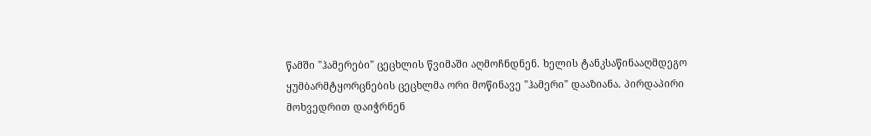წამში "ჰამერები" ცეცხლის წვიმაში აღმოჩნდნენ. ხელის ტანკსაწინააღმდეგო ყუმბარმტყორცნების ცეცხლმა ორი მოწინავე "ჰამერი" დააზიანა. პირდაპირი მოხვედრით დაიჭრნენ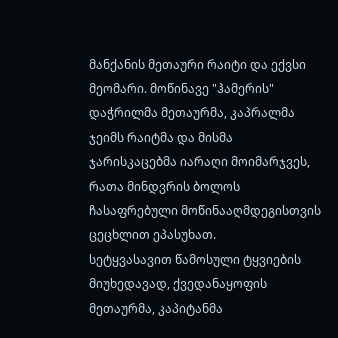მანქანის მეთაური რაიტი და ექვსი მეომარი. მოწინავე "ჰამერის" დაჭრილმა მეთაურმა, კაპრალმა ჯეიმს რაიტმა და მისმა ჯარისკაცებმა იარაღი მოიმარჯვეს, რათა მინდვრის ბოლოს ჩასაფრებული მოწინააღმდეგისთვის ცეცხლით ეპასუხათ.
სეტყვასავით წამოსული ტყვიების მიუხედავად, ქვედანაყოფის მეთაურმა, კაპიტანმა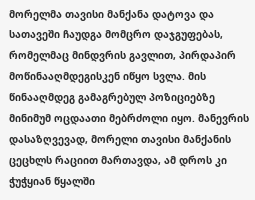მორელმა თავისი მანქანა დატოვა და სათავეში ჩაუდგა მომცრო დაჯგუფებას, რომელმაც მინდვრის გავლით, პირდაპირ მოწინააღმდეგისკენ იწყო სვლა. მის წინააღმდეგ გამაგრებულ პოზიციებზე მინიმუმ ოცდაათი მებრძოლი იყო. მანევრის დასაზღვევად, მორელი თავისი მანქანის ცეცხლს რაციით მართავდა, ამ დროს კი ჭუჭყიან წყალში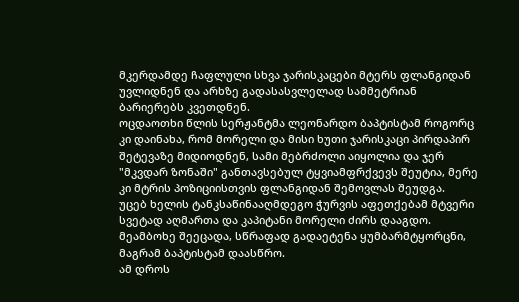მკერდამდე ჩაფლული სხვა ჯარისკაცები მტერს ფლანგიდან უვლიდნენ და არხზე გადასასვლელად სამმეტრიან ბარიერებს კვეთდნენ.
ოცდაოთხი წლის სერჟანტმა ლეონარდო ბაპტისტამ როგორც კი დაინახა, რომ მორელი და მისი ხუთი ჯარისკაცი პირდაპირ შეტევაზე მიდიოდნენ, სამი მებრძოლი აიყოლია და ჯერ "მკვდარ ზონაში" განთავსებულ ტყვიამფრქვევს შეუტია, მერე კი მტრის პოზიციისთვის ფლანგიდან შემოვლას შეუდგა.
უცებ ხელის ტანკსაწინააღმდეგო ჭურვის აფეთქებამ მტვერი სვეტად აღმართა და კაპიტანი მორელი ძირს დააგდო. მეამბოხე შეეცადა, სწრაფად გადაეტენა ყუმბარმტყორცნი, მაგრამ ბაპტისტამ დაასწრო.
ამ დროს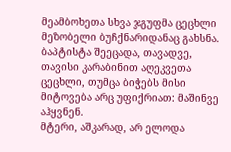მეამბოხეთა სხვა ჯგუფმა ცეცხლი მეზობელი ბუჩქნარიდანაც გახსნა. ბაპტისტა შეეცადა, თავადვე, თავისი კარაბინით აღეკვეთა ცეცხლი, თუმცა ბიჭებს მისი მიტოვება არც უფიქრიათ: მაშინვე აჰყვნენ.
მტერი, აშკარად, არ ელოდა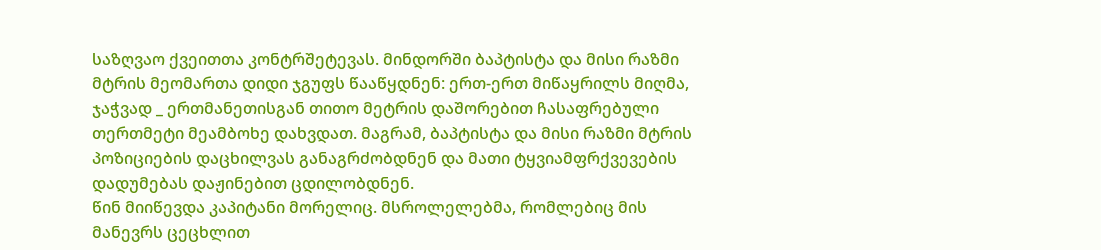საზღვაო ქვეითთა კონტრშეტევას. მინდორში ბაპტისტა და მისი რაზმი მტრის მეომართა დიდი ჯგუფს წააწყდნენ: ერთ-ერთ მიწაყრილს მიღმა, ჯაჭვად _ ერთმანეთისგან თითო მეტრის დაშორებით ჩასაფრებული თერთმეტი მეამბოხე დახვდათ. მაგრამ, ბაპტისტა და მისი რაზმი მტრის პოზიციების დაცხილვას განაგრძობდნენ და მათი ტყვიამფრქვევების დადუმებას დაჟინებით ცდილობდნენ.
წინ მიიწევდა კაპიტანი მორელიც. მსროლელებმა, რომლებიც მის მანევრს ცეცხლით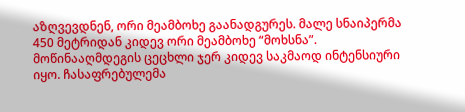აზღვევდნენ, ორი მეამბოხე გაანადგურეს. მალე სნაიპერმა 450 მეტრიდან კიდევ ორი მეამბოხე “მოხსნა”.
მოწინააღმდეგის ცეცხლი ჯერ კიდევ საკმაოდ ინტენსიური იყო. ჩასაფრებულემა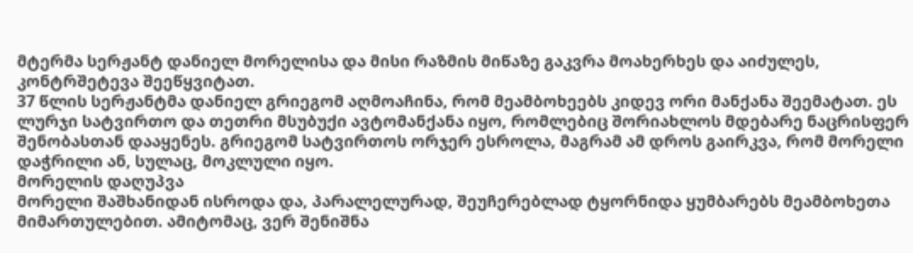მტერმა სერჟანტ დანიელ მორელისა და მისი რაზმის მიწაზე გაკვრა მოახერხეს და აიძულეს, კონტრშეტევა შეეწყვიტათ.
37 წლის სერჟანტმა დანიელ გრიეგომ აღმოაჩინა, რომ მეამბოხეებს კიდევ ორი მანქანა შეემატათ. ეს ლურჯი სატვირთო და თეთრი მსუბუქი ავტომანქანა იყო, რომლებიც შორიახლოს მდებარე ნაცრისფერ შენობასთან დააყენეს. გრიეგომ სატვირთოს ორჯერ ესროლა, მაგრამ ამ დროს გაირკვა, რომ მორელი დაჭრილი ან, სულაც, მოკლული იყო.
მორელის დაღუპვა
მორელი შაშხანიდან ისროდა და, პარალელურად, შეუჩერებლად ტყორნიდა ყუმბარებს მეამბოხეთა მიმართულებით. ამიტომაც, ვერ შენიშნა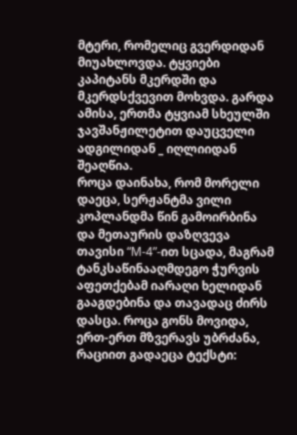მტერი, რომელიც გვერდიდან მიუახლოვდა. ტყვიები კაპიტანს მკერდში და მკერდსქვევით მოხვდა. გარდა ამისა, ერთმა ტყვიამ სხეულში ჯავშანჟილეტით დაუცველი ადგილიდან _ იღლიიდან შეაღწია.
როცა დაინახა, რომ მორელი დაეცა, სერჟანტმა ვილი კოპლანდმა წინ გამოირბინა და მეთაურის დაზღვევა თავისი “M-4”-ით სცადა, მაგრამ ტანკსაწინააღმდეგო ჭურვის აფეთქებამ იარაღი ხელიდან გააგდებინა და თავადაც ძირს დასცა. როცა გონს მოვიდა, ერთ-ერთ მზვერავს უბრძანა, რაციით გადაეცა ტექსტი: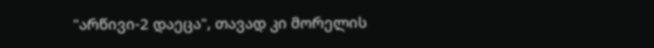"არწივი-2 დაეცა", თავად კი მორელის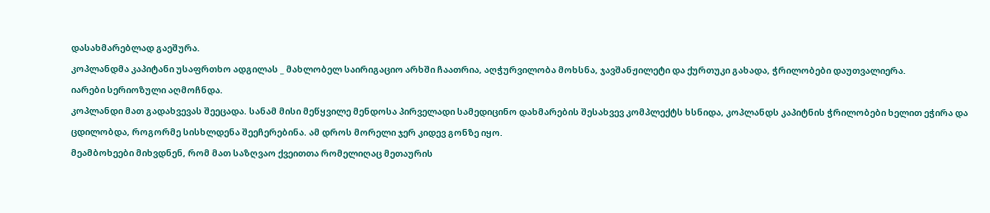დასახმარებლად გაეშურა.
კოპლანდმა კაპიტანი უსაფრთხო ადგილას _ მახლობელ საირიგაციო არხში ჩაათრია, აღჭურვილობა მოხსნა, ჯავშანჟილეტი და ქურთუკი გახადა, ჭრილობები დაუთვალიერა.
იარები სერიოზული აღმოჩნდა.
კოპლანდი მათ გადახვევას შეეცადა. სანამ მისი მეწყვილე მენდოსა პირველადი სამედიცინო დახმარების შესახვევ კომპლექტს ხსნიდა, კოპლანდს კაპიტნის ჭრილობები ხელით ეჭირა და ცდილობდა, როგორმე სისხლდენა შეეჩერებინა. ამ დროს მორელი ჯერ კიდევ გონზე იყო.
მეამბოხეები მიხვდნენ, რომ მათ საზღვაო ქვეითთა რომელიღაც მეთაურის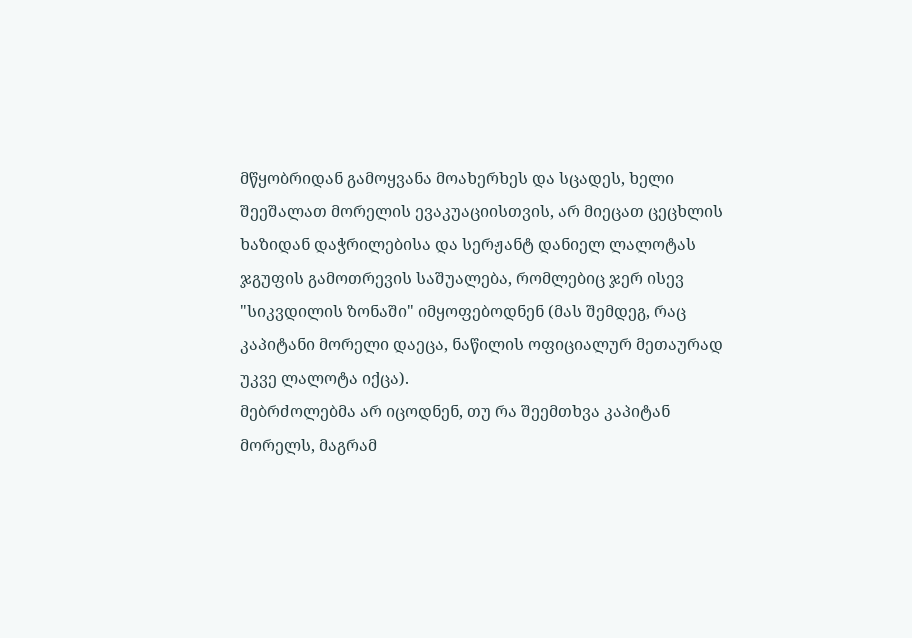მწყობრიდან გამოყვანა მოახერხეს და სცადეს, ხელი შეეშალათ მორელის ევაკუაციისთვის, არ მიეცათ ცეცხლის ხაზიდან დაჭრილებისა და სერჟანტ დანიელ ლალოტას ჯგუფის გამოთრევის საშუალება, რომლებიც ჯერ ისევ "სიკვდილის ზონაში" იმყოფებოდნენ (მას შემდეგ, რაც კაპიტანი მორელი დაეცა, ნაწილის ოფიციალურ მეთაურად უკვე ლალოტა იქცა).
მებრძოლებმა არ იცოდნენ, თუ რა შეემთხვა კაპიტან მორელს, მაგრამ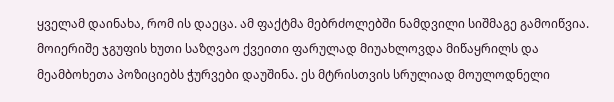ყველამ დაინახა, რომ ის დაეცა. ამ ფაქტმა მებრძოლებში ნამდვილი სიშმაგე გამოიწვია. მოიერიშე ჯგუფის ხუთი საზღვაო ქვეითი ფარულად მიუახლოვდა მიწაყრილს და მეამბოხეთა პოზიციებს ჭურვები დაუშინა. ეს მტრისთვის სრულიად მოულოდნელი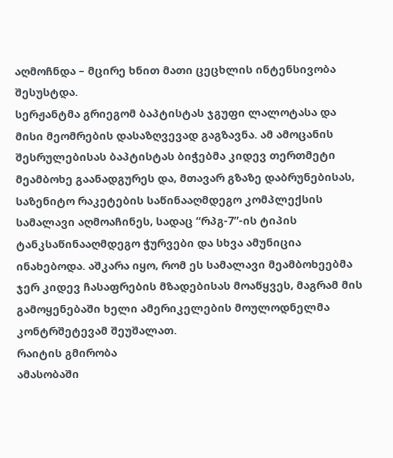აღმოჩნდა – მცირე ხნით მათი ცეცხლის ინტენსივობა შესუსტდა.
სერჟანტმა გრიეგომ ბაპტისტას ჯგუფი ლალოტასა და მისი მეომრების დასაზღვევად გაგზავნა. ამ ამოცანის შესრულებისას ბაპტისტას ბიჭებმა კიდევ თერთმეტი მეამბოხე გაანადგურეს და, მთავარ გზაზე დაბრუნებისას, საზენიტო რაკეტების საწინააღმდეგო კომპლექსის სამალავი აღმოაჩინეს, სადაც “რპგ-7”-ის ტიპის ტანკსაწინააღმდეგო ჭურვები და სხვა ამუნიცია ინახებოდა. აშკარა იყო, რომ ეს სამალავი მეამბოხეებმა ჯერ კიდევ ჩასაფრების მზადებისას მოაწყვეს, მაგრამ მის გამოყენებაში ხელი ამერიკელების მოულოდნელმა კონტრშეტევამ შეუშალათ.
რაიტის გმირობა
ამასობაში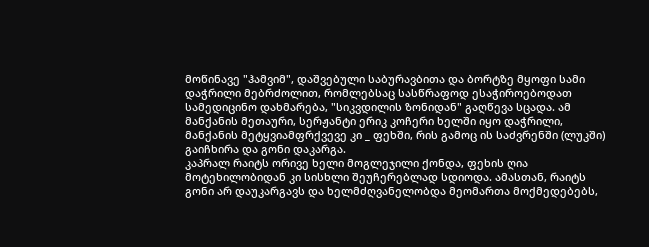მოწინავე "ჰამვიმ", დაშვებული საბურავბითა და ბორტზე მყოფი სამი დაჭრილი მებრძოლით, რომლებსაც სასწრაფოდ ესაჭიროებოდათ სამედიცინო დახმარება, "სიკვდილის ზონიდან" გაღწევა სცადა. ამ მანქანის მეთაური, სერჟანტი ერიკ კოჩერი ხელში იყო დაჭრილი, მანქანის მეტყვიამფრქვევე კი _ ფეხში, რის გამოც ის საძვრენში (ლუკში) გაიჩხირა და გონი დაკარგა.
კაპრალ რაიტს ორივე ხელი მოგლეჯილი ქონდა, ფეხის ღია მოტეხილობიდან კი სისხლი შეუჩერებლად სდიოდა. ამასთან, რაიტს გონი არ დაუკარგავს და ხელმძღვანელობდა მეომართა მოქმედებებს,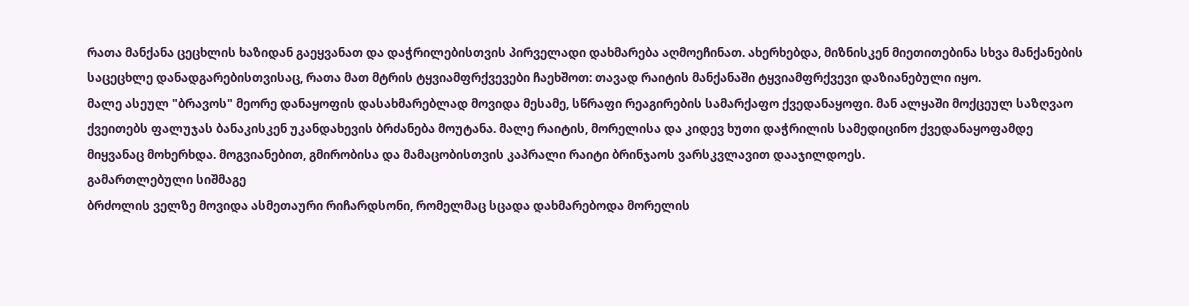რათა მანქანა ცეცხლის ხაზიდან გაეყვანათ და დაჭრილებისთვის პირველადი დახმარება აღმოეჩინათ. ახერხებდა, მიზნისკენ მიეთითებინა სხვა მანქანების საცეცხლე დანადგარებისთვისაც, რათა მათ მტრის ტყვიამფრქვევები ჩაეხშოთ: თავად რაიტის მანქანაში ტყვიამფრქვევი დაზიანებული იყო.
მალე ასეულ "ბრავოს" მეორე დანაყოფის დასახმარებლად მოვიდა მესამე, სწრაფი რეაგირების სამარქაფო ქვედანაყოფი. მან ალყაში მოქცეულ საზღვაო ქვეითებს ფალუჯას ბანაკისკენ უკანდახევის ბრძანება მოუტანა. მალე რაიტის, მორელისა და კიდევ ხუთი დაჭრილის სამედიცინო ქვედანაყოფამდე მიყვანაც მოხერხდა. მოგვიანებით, გმირობისა და მამაცობისთვის კაპრალი რაიტი ბრინჯაოს ვარსკვლავით დააჯილდოეს.
გამართლებული სიშმაგე
ბრძოლის ველზე მოვიდა ასმეთაური რიჩარდსონი, რომელმაც სცადა დახმარებოდა მორელის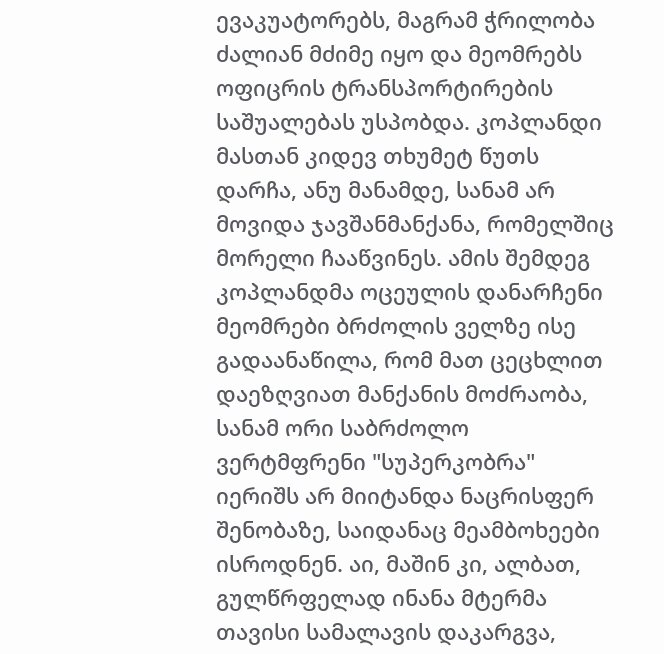ევაკუატორებს, მაგრამ ჭრილობა ძალიან მძიმე იყო და მეომრებს ოფიცრის ტრანსპორტირების საშუალებას უსპობდა. კოპლანდი მასთან კიდევ თხუმეტ წუთს დარჩა, ანუ მანამდე, სანამ არ მოვიდა ჯავშანმანქანა, რომელშიც მორელი ჩააწვინეს. ამის შემდეგ კოპლანდმა ოცეულის დანარჩენი მეომრები ბრძოლის ველზე ისე გადაანაწილა, რომ მათ ცეცხლით დაეზღვიათ მანქანის მოძრაობა, სანამ ორი საბრძოლო ვერტმფრენი "სუპერკობრა" იერიშს არ მიიტანდა ნაცრისფერ შენობაზე, საიდანაც მეამბოხეები ისროდნენ. აი, მაშინ კი, ალბათ, გულწრფელად ინანა მტერმა თავისი სამალავის დაკარგვა,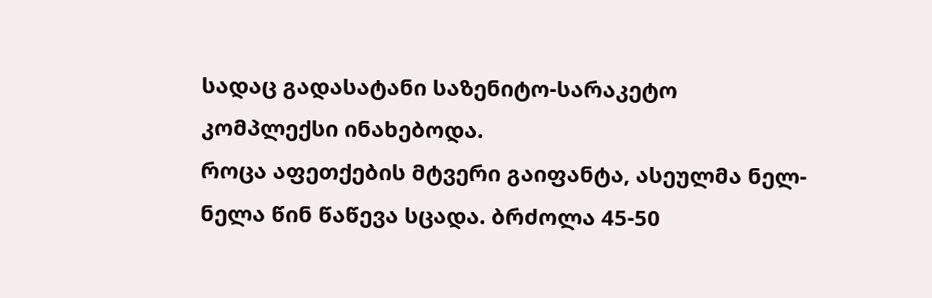სადაც გადასატანი საზენიტო-სარაკეტო კომპლექსი ინახებოდა.
როცა აფეთქების მტვერი გაიფანტა, ასეულმა ნელ-ნელა წინ წაწევა სცადა. ბრძოლა 45-50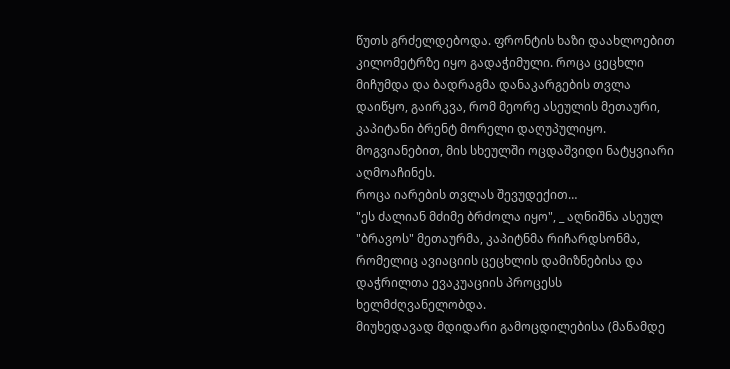წუთს გრძელდებოდა. ფრონტის ხაზი დაახლოებით კილომეტრზე იყო გადაჭიმული. როცა ცეცხლი მიჩუმდა და ბადრაგმა დანაკარგების თვლა დაიწყო, გაირკვა, რომ მეორე ასეულის მეთაური, კაპიტანი ბრენტ მორელი დაღუპულიყო. მოგვიანებით, მის სხეულში ოცდაშვიდი ნატყვიარი აღმოაჩინეს.
როცა იარების თვლას შევუდექით…
"ეს ძალიან მძიმე ბრძოლა იყო", _ აღნიშნა ასეულ "ბრავოს" მეთაურმა, კაპიტნმა რიჩარდსონმა, რომელიც ავიაციის ცეცხლის დამიზნებისა და დაჭრილთა ევაკუაციის პროცესს ხელმძღვანელობდა.
მიუხედავად მდიდარი გამოცდილებისა (მანამდე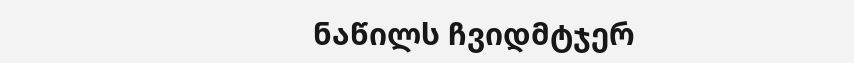ნაწილს ჩვიდმტჯერ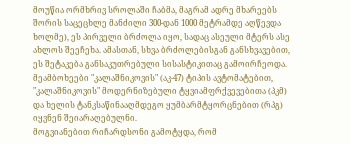მოუწია ორმხრივ სროლაში ჩაბმა, მაგრამ ადრე მხარეებს შორის საცეცხლე მანძილი 300-დან 1000 მეტრამდე აღწევდა ხოლმე), ეს პირველი ბრძოლა იყო, სადაც ასეული მტერს ასე ახლოს შეეჩეხა. ამასთან, სხვა ბრძოლებისგან განსხვავებით, ეს შეტაკება განსაკუთრებული სისასტიკითაც გამოირჩეოდა. მეამბოხეები "კალაშნიკოვის" (აკ-47) ტიპის ავტომატებით, "კალაშნიკოვის" მოდერნიზებული ტყვიამფრქვევებითა (პკმ) და ხელის ტანკსაწინააღმდეგო ყუმბარმტყორცნებით (რპგ) იყვნენ შეიარაღებულნი.
მოგვიანებით რიჩარდსონი გამოტყდა, რომ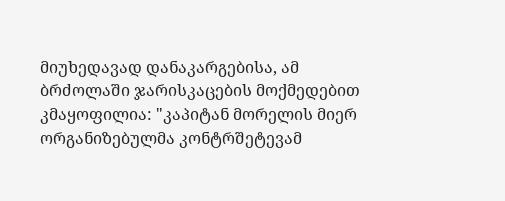მიუხედავად დანაკარგებისა, ამ ბრძოლაში ჯარისკაცების მოქმედებით კმაყოფილია: "კაპიტან მორელის მიერ ორგანიზებულმა კონტრშეტევამ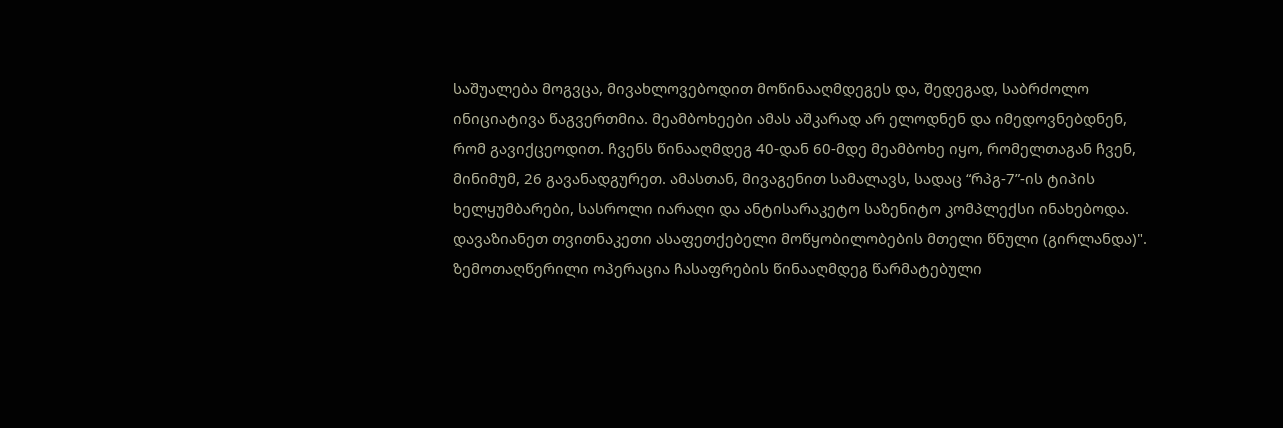საშუალება მოგვცა, მივახლოვებოდით მოწინააღმდეგეს და, შედეგად, საბრძოლო ინიციატივა წაგვერთმია. მეამბოხეები ამას აშკარად არ ელოდნენ და იმედოვნებდნენ, რომ გავიქცეოდით. ჩვენს წინააღმდეგ 40-დან 60-მდე მეამბოხე იყო, რომელთაგან ჩვენ, მინიმუმ, 26 გავანადგურეთ. ამასთან, მივაგენით სამალავს, სადაც “რპგ-7”-ის ტიპის ხელყუმბარები, სასროლი იარაღი და ანტისარაკეტო საზენიტო კომპლექსი ინახებოდა. დავაზიანეთ თვითნაკეთი ასაფეთქებელი მოწყობილობების მთელი წნული (გირლანდა)".
ზემოთაღწერილი ოპერაცია ჩასაფრების წინააღმდეგ წარმატებული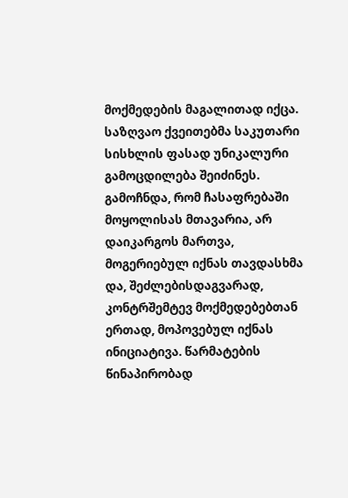მოქმედების მაგალითად იქცა. საზღვაო ქვეითებმა საკუთარი სისხლის ფასად უნიკალური გამოცდილება შეიძინეს. გამოჩნდა, რომ ჩასაფრებაში მოყოლისას მთავარია, არ დაიკარგოს მართვა, მოგერიებულ იქნას თავდასხმა და, შეძლებისდაგვარად, კონტრშემტევ მოქმედებებთან ერთად, მოპოვებულ იქნას ინიციატივა. წარმატების წინაპირობად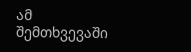ამ შემთხვევაში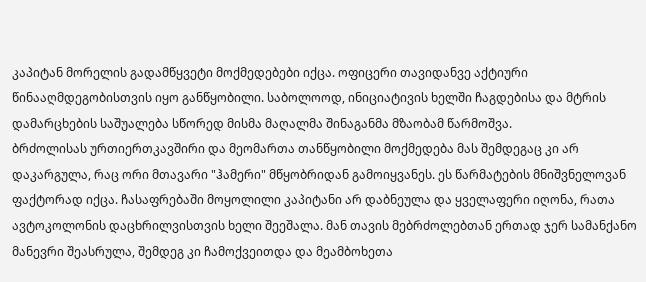კაპიტან მორელის გადამწყვეტი მოქმედებები იქცა. ოფიცერი თავიდანვე აქტიური წინააღმდეგობისთვის იყო განწყობილი. საბოლოოდ, ინიციატივის ხელში ჩაგდებისა და მტრის დამარცხების საშუალება სწორედ მისმა მაღალმა შინაგანმა მზაობამ წარმოშვა.
ბრძოლისას ურთიერთკავშირი და მეომართა თანწყობილი მოქმედება მას შემდეგაც კი არ დაკარგულა, რაც ორი მთავარი "ჰამერი" მწყობრიდან გამოიყვანეს. ეს წარმატების მნიშვნელოვან ფაქტორად იქცა. ჩასაფრებაში მოყოლილი კაპიტანი არ დაბნეულა და ყველაფერი იღონა, რათა ავტოკოლონის დაცხრილვისთვის ხელი შეეშალა. მან თავის მებრძოლებთან ერთად ჯერ სამანქანო მანევრი შეასრულა, შემდეგ კი ჩამოქვეითდა და მეამბოხეთა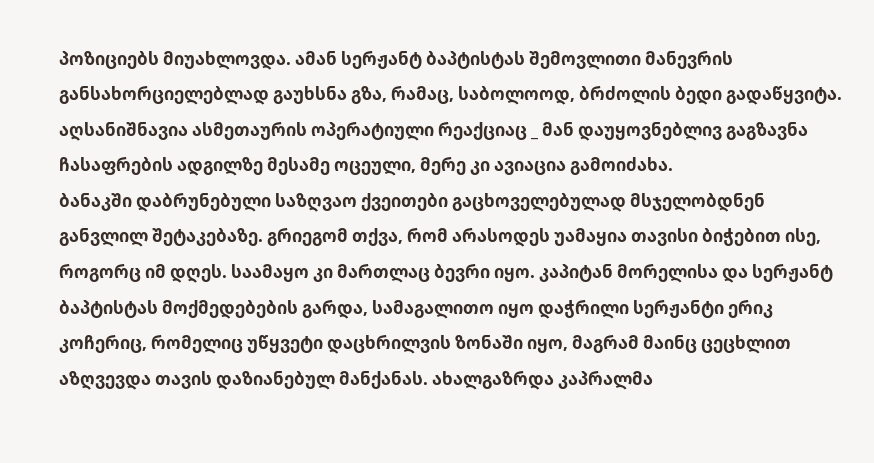პოზიციებს მიუახლოვდა. ამან სერჟანტ ბაპტისტას შემოვლითი მანევრის განსახორციელებლად გაუხსნა გზა, რამაც, საბოლოოდ, ბრძოლის ბედი გადაწყვიტა. აღსანიშნავია ასმეთაურის ოპერატიული რეაქციაც _ მან დაუყოვნებლივ გაგზავნა ჩასაფრების ადგილზე მესამე ოცეული, მერე კი ავიაცია გამოიძახა.
ბანაკში დაბრუნებული საზღვაო ქვეითები გაცხოველებულად მსჯელობდნენ განვლილ შეტაკებაზე. გრიეგომ თქვა, რომ არასოდეს უამაყია თავისი ბიჭებით ისე, როგორც იმ დღეს. საამაყო კი მართლაც ბევრი იყო. კაპიტან მორელისა და სერჟანტ ბაპტისტას მოქმედებების გარდა, სამაგალითო იყო დაჭრილი სერჟანტი ერიკ კოჩერიც, რომელიც უწყვეტი დაცხრილვის ზონაში იყო, მაგრამ მაინც ცეცხლით აზღვევდა თავის დაზიანებულ მანქანას. ახალგაზრდა კაპრალმა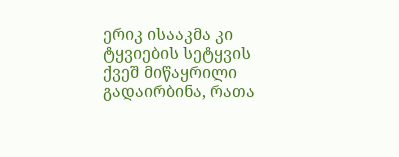ერიკ ისააკმა კი ტყვიების სეტყვის ქვეშ მიწაყრილი გადაირბინა, რათა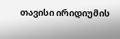თავისი ირიდიუმის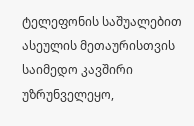ტელეფონის საშუალებით ასეულის მეთაურისთვის საიმედო კავშირი უზრუნველეყო,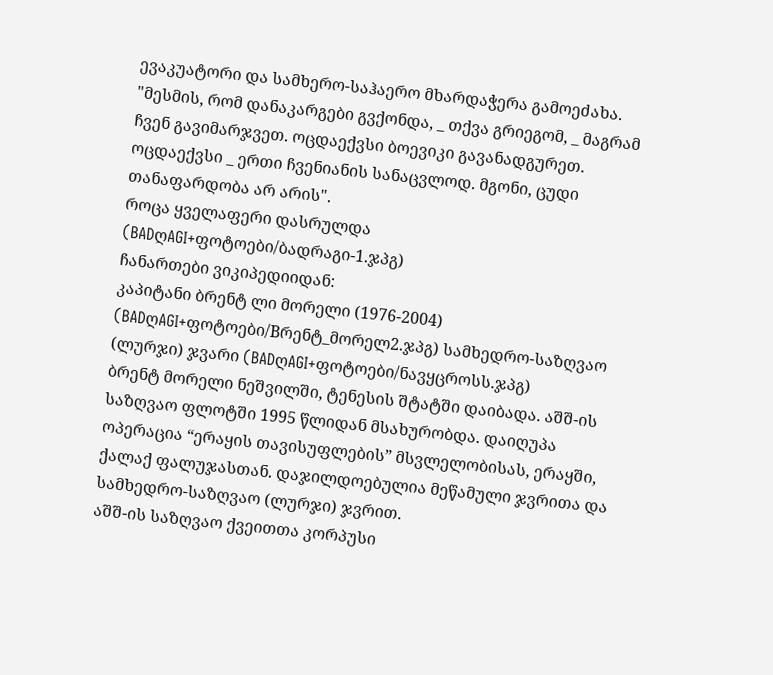ევაკუატორი და სამხერო-საჰაერო მხარდაჭერა გამოეძახა.
"მესმის, რომ დანაკარგები გვქონდა, _ თქვა გრიეგომ, _ მაგრამ ჩვენ გავიმარჯვეთ. ოცდაექვსი ბოევიკი გავანადგურეთ. ოცდაექვსი _ ერთი ჩვენიანის სანაცვლოდ. მგონი, ცუდი თანაფარდობა არ არის".
როცა ყველაფერი დასრულდა (BADღAGI+ფოტოები/ბადრაგი-1.ჯპგ)
ჩანართები ვიკიპედიიდან:
კაპიტანი ბრენტ ლი მორელი (1976-2004) (BADღAGI+ფოტოები/Bრენტ_მორელ2.ჯპგ) სამხედრო-საზღვაო (ლურჯი) ჯვარი (BADღAGI+ფოტოები/ნავყცროსს.ჯპგ)
ბრენტ მორელი ნეშვილში, ტენესის შტატში დაიბადა. აშშ-ის საზღვაო ფლოტში 1995 წლიდან მსახურობდა. დაიღუპა ოპერაცია “ერაყის თავისუფლების” მსვლელობისას, ერაყში, ქალაქ ფალუჯასთან. დაჯილდოებულია მეწამული ჯვრითა და სამხედრო-საზღვაო (ლურჯი) ჯვრით.
აშშ-ის საზღვაო ქვეითთა კორპუსი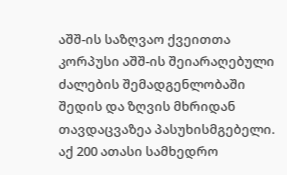აშშ-ის საზღვაო ქვეითთა კორპუსი აშშ-ის შეიარაღებული ძალების შემადგენლობაში შედის და ზღვის მხრიდან თავდაცვაზეა პასუხისმგებელი. აქ 200 ათასი სამხედრო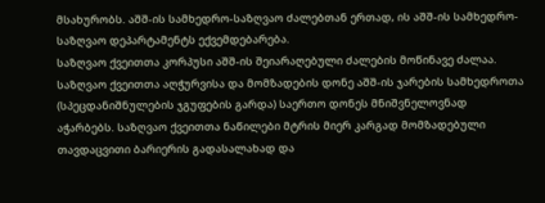მსახურობს. აშშ-ის სამხედრო-საზღვაო ძალებთან ერთად, ის აშშ-ის სამხედრო-საზღვაო დეპარტამენტს ექვემდებარება.
საზღვაო ქვეითთა კორპუსი აშშ-ის შეიარაღებული ძალების მოწინავე ძალაა. საზღვაო ქვეითთა აღჭურვისა და მომზადების დონე აშშ-ის ჯარების სამხედროთა (სპეცდანიშნულების ჯგუფების გარდა) საერთო დონეს მნიშვნელოვნად აჭარბებს. საზღვაო ქვეითთა ნაწილები მტრის მიერ კარგად მომზადებული თავდაცვითი ბარიერის გადასალახად და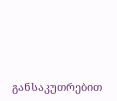განსაკუთრებით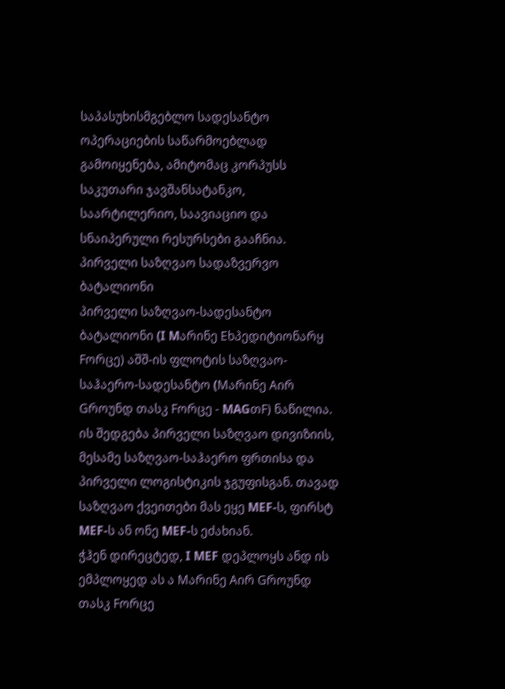საპასუხისმგებლო სადესანტო ოპერაციების საწარმოებლად გამოიყენება, ამიტომაც კორპუსს საკუთარი ჯავშანსატანკო, საარტილერიო, საავიაციო და სნაიპერული რესურსები გააჩნია.
პირველი საზღვაო სადაზვერვო ბატალიონი
პირველი საზღვაო-სადესანტო ბატალიონი (I Mარინე Eხპედიტიონარყ Fორცე) აშშ-ის ფლოტის საზღვაო-საჰაერო-სადესანტო (Mარინე Aირ Gროუნდ თასკ Fორცე - MAGთF) ნაწილია. ის შედგება პირველი საზღვაო დივიზიის, მესამე საზღვაო-საჰაერო ფრთისა და პირველი ლოგისტიკის ჯგუფისგან. თავად საზღვაო ქვეითები მას ეყე MEF-ს, ფირსტ MEF-ს ან ონე MEF-ს ეძახიან.
ჭჰენ დირეცტედ, I MEF დეპლოყს ანდ ის ემპლოყედ ას ა Mარინე Aირ Gროუნდ თასკ Fორცე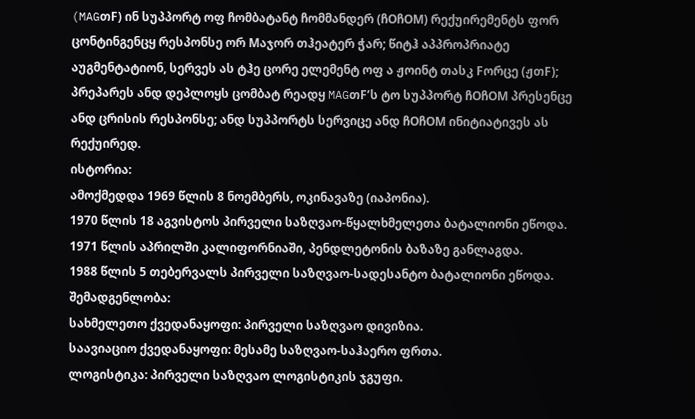(MAGთF) ინ სუპპორტ ოფ ჩომბატანტ ჩომმანდერ (ჩOჩOM) რექუირემენტს ფორ ცონტინგენცყ რესპონსე ორ Mაჯორ თჰეატერ ჭარ; წიტჰ აპპროპრიატე აუგმენტატიონ, სერვეს ას ტჰე ცორე ელემენტ ოფ ა ჟოინტ თასკ Fორცე (ჟთF); პრეპარეს ანდ დეპლოყს ცომბატ რეადყ MAGთF’ს ტო სუპპორტ ჩOჩOM პრესენცე ანდ ცრისის რესპონსე; ანდ სუპპორტს სერვიცე ანდ ჩOჩOM ინიტიატივეს ას რექუირედ.
ისტორია:
ამოქმედდა 1969 წლის 8 ნოემბერს, ოკინავაზე (იაპონია).
1970 წლის 18 აგვისტოს პირველი საზღვაო-წყალხმელეთა ბატალიონი ეწოდა.
1971 წლის აპრილში კალიფორნიაში, პენდლეტონის ბაზაზე განლაგდა.
1988 წლის 5 თებერვალს პირველი საზღვაო-სადესანტო ბატალიონი ეწოდა.
შემადგენლობა:
სახმელეთო ქვედანაყოფი: პირველი საზღვაო დივიზია.
საავიაციო ქვედანაყოფი: მესამე საზღვაო-საჰაერო ფრთა.
ლოგისტიკა: პირველი საზღვაო ლოგისტიკის ჯგუფი.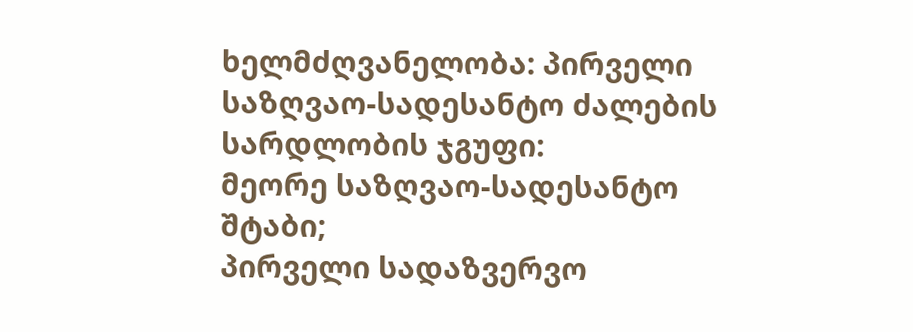ხელმძღვანელობა: პირველი საზღვაო-სადესანტო ძალების სარდლობის ჯგუფი:
მეორე საზღვაო-სადესანტო შტაბი;
პირველი სადაზვერვო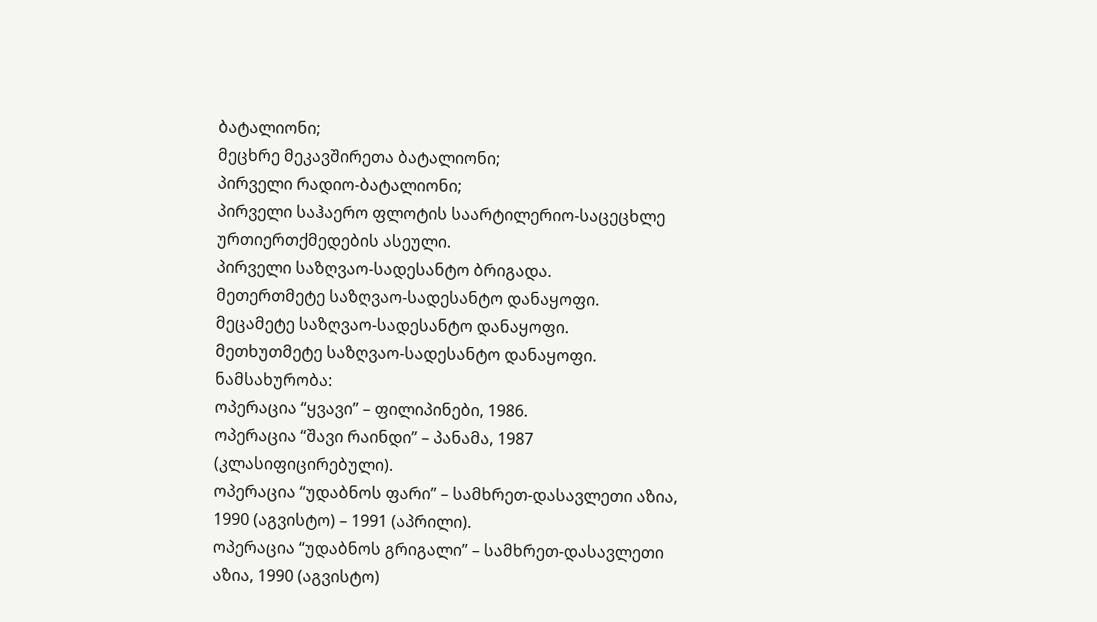ბატალიონი;
მეცხრე მეკავშირეთა ბატალიონი;
პირველი რადიო-ბატალიონი;
პირველი საჰაერო ფლოტის საარტილერიო-საცეცხლე ურთიერთქმედების ასეული.
პირველი საზღვაო-სადესანტო ბრიგადა.
მეთერთმეტე საზღვაო-სადესანტო დანაყოფი.
მეცამეტე საზღვაო-სადესანტო დანაყოფი.
მეთხუთმეტე საზღვაო-სადესანტო დანაყოფი.
ნამსახურობა:
ოპერაცია “ყვავი” – ფილიპინები, 1986.
ოპერაცია “შავი რაინდი” – პანამა, 1987 (კლასიფიცირებული).
ოპერაცია “უდაბნოს ფარი” – სამხრეთ-დასავლეთი აზია, 1990 (აგვისტო) – 1991 (აპრილი).
ოპერაცია “უდაბნოს გრიგალი” – სამხრეთ-დასავლეთი აზია, 1990 (აგვისტო)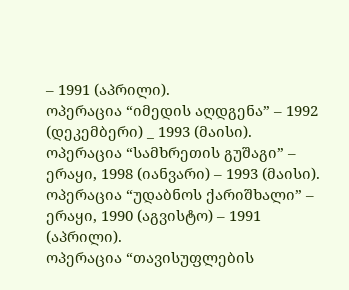– 1991 (აპრილი).
ოპერაცია “იმედის აღდგენა” – 1992 (დეკემბერი) _ 1993 (მაისი).
ოპერაცია “სამხრეთის გუშაგი” – ერაყი, 1998 (იანვარი) – 1993 (მაისი).
ოპერაცია “უდაბნოს ქარიშხალი” – ერაყი, 1990 (აგვისტო) – 1991 (აპრილი).
ოპერაცია “თავისუფლების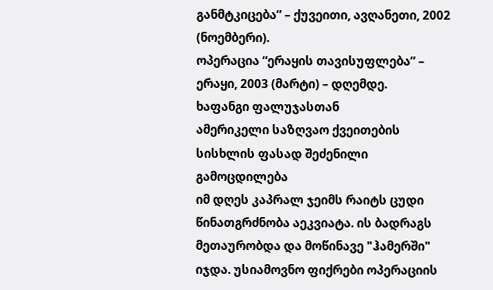განმტკიცება” – ქუვეითი, ავღანეთი, 2002 (ნოემბერი).
ოპერაცია “ერაყის თავისუფლება” – ერაყი, 2003 (მარტი) – დღემდე.
ხაფანგი ფალუჯასთან
ამერიკელი საზღვაო ქვეითების სისხლის ფასად შეძენილი გამოცდილება
იმ დღეს კაპრალ ჯეიმს რაიტს ცუდი წინათგრძნობა აეკვიატა. ის ბადრაგს მეთაურობდა და მოწინავე "ჰამერში" იჯდა. უსიამოვნო ფიქრები ოპერაციის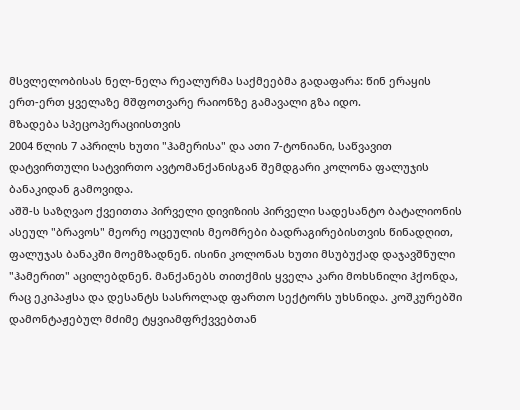მსვლელობისას ნელ-ნელა რეალურმა საქმეებმა გადაფარა: წინ ერაყის ერთ-ერთ ყველაზე მშფოთვარე რაიონზე გამავალი გზა იდო.
მზადება სპეცოპერაციისთვის
2004 წლის 7 აპრილს ხუთი "ჰამერისა" და ათი 7-ტონიანი, საწვავით დატვირთული სატვირთო ავტომანქანისგან შემდგარი კოლონა ფალუჯის ბანაკიდან გამოვიდა.
აშშ-ს საზღვაო ქვეითთა პირველი დივიზიის პირველი სადესანტო ბატალიონის ასეულ "ბრავოს" მეორე ოცეულის მეომრები ბადრაგირებისთვის წინადღით, ფალუჯას ბანაკში მოემზადნენ. ისინი კოლონას ხუთი მსუბუქად დაჯავშნული "ჰამერით" აცილებდნენ. მანქანებს თითქმის ყველა კარი მოხსნილი ჰქონდა, რაც ეკიპაჟსა და დესანტს სასროლად ფართო სექტორს უხსნიდა. კოშკურებში დამონტაჟებულ მძიმე ტყვიამფრქვვებთან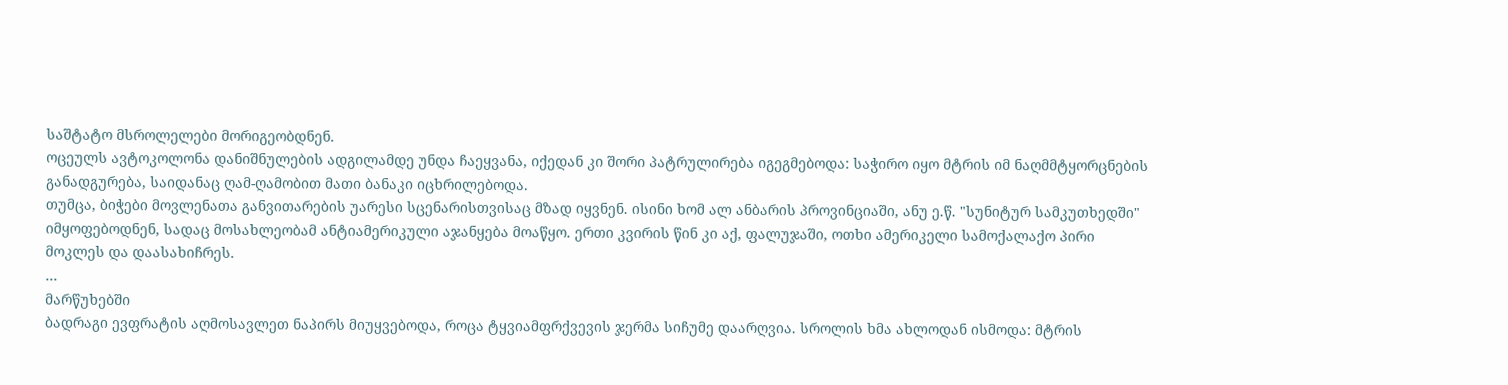საშტატო მსროლელები მორიგეობდნენ.
ოცეულს ავტოკოლონა დანიშნულების ადგილამდე უნდა ჩაეყვანა, იქედან კი შორი პატრულირება იგეგმებოდა: საჭირო იყო მტრის იმ ნაღმმტყორცნების განადგურება, საიდანაც ღამ-ღამობით მათი ბანაკი იცხრილებოდა.
თუმცა, ბიჭები მოვლენათა განვითარების უარესი სცენარისთვისაც მზად იყვნენ. ისინი ხომ ალ ანბარის პროვინციაში, ანუ ე.წ. "სუნიტურ სამკუთხედში" იმყოფებოდნენ, სადაც მოსახლეობამ ანტიამერიკული აჯანყება მოაწყო. ერთი კვირის წინ კი აქ, ფალუჯაში, ოთხი ამერიკელი სამოქალაქო პირი მოკლეს და დაასახიჩრეს.
…
მარწუხებში
ბადრაგი ევფრატის აღმოსავლეთ ნაპირს მიუყვებოდა, როცა ტყვიამფრქვევის ჯერმა სიჩუმე დაარღვია. სროლის ხმა ახლოდან ისმოდა: მტრის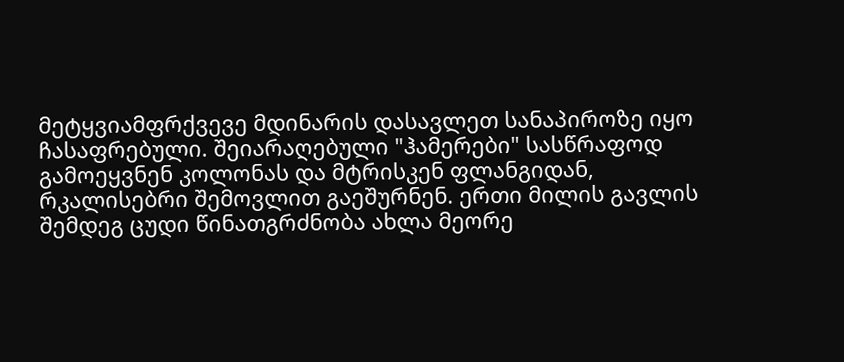მეტყვიამფრქვევე მდინარის დასავლეთ სანაპიროზე იყო ჩასაფრებული. შეიარაღებული "ჰამერები" სასწრაფოდ გამოეყვნენ კოლონას და მტრისკენ ფლანგიდან, რკალისებრი შემოვლით გაეშურნენ. ერთი მილის გავლის შემდეგ ცუდი წინათგრძნობა ახლა მეორე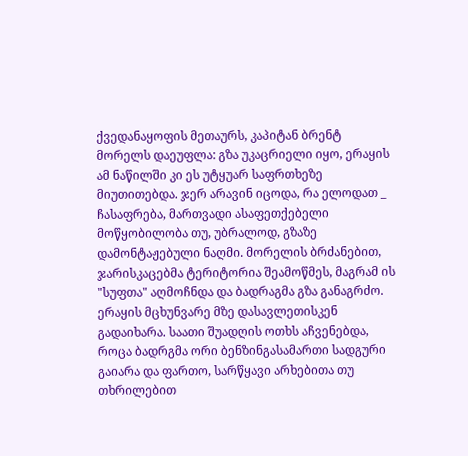ქვედანაყოფის მეთაურს, კაპიტან ბრენტ მორელს დაეუფლა: გზა უკაცრიელი იყო, ერაყის ამ ნაწილში კი ეს უტყუარ საფრთხეზე მიუთითებდა. ჯერ არავინ იცოდა, რა ელოდათ _ ჩასაფრება, მართვადი ასაფეთქებელი მოწყობილობა თუ, უბრალოდ, გზაზე დამონტაჟებული ნაღმი. მორელის ბრძანებით, ჯარისკაცებმა ტერიტორია შეამოწმეს, მაგრამ ის "სუფთა" აღმოჩნდა და ბადრაგმა გზა განაგრძო.
ერაყის მცხუნვარე მზე დასავლეთისკენ გადაიხარა. საათი შუადღის ოთხს აჩვენებდა, როცა ბადრგმა ორი ბენზინგასამართი სადგური გაიარა და ფართო, სარწყავი არხებითა თუ თხრილებით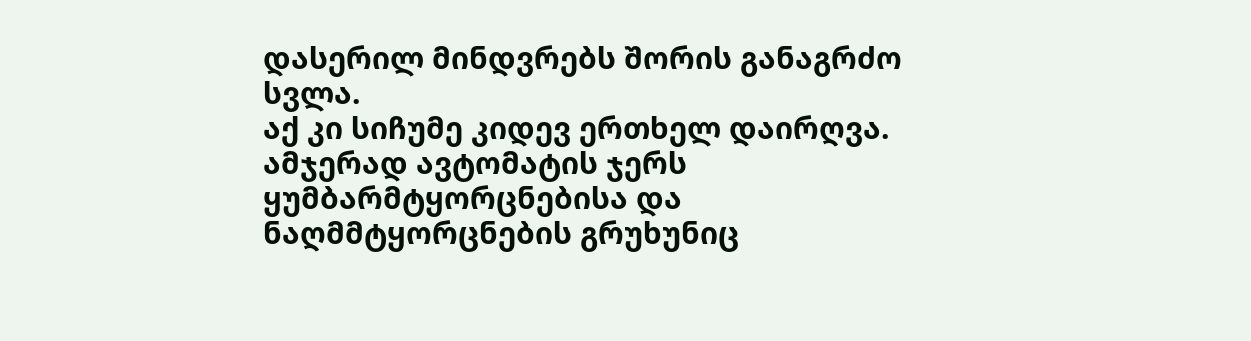დასერილ მინდვრებს შორის განაგრძო სვლა.
აქ კი სიჩუმე კიდევ ერთხელ დაირღვა. ამჯერად ავტომატის ჯერს ყუმბარმტყორცნებისა და ნაღმმტყორცნების გრუხუნიც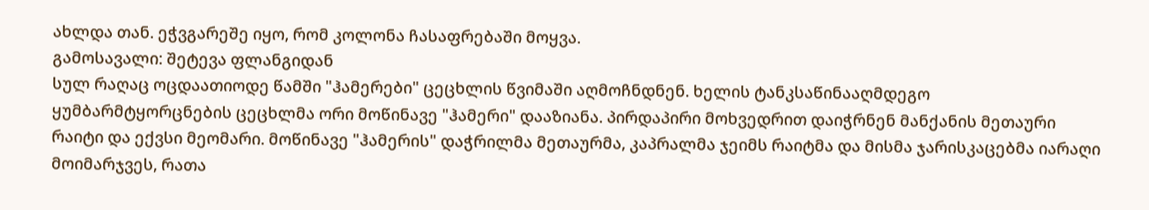ახლდა თან. ეჭვგარეშე იყო, რომ კოლონა ჩასაფრებაში მოყვა.
გამოსავალი: შეტევა ფლანგიდან
სულ რაღაც ოცდაათიოდე წამში "ჰამერები" ცეცხლის წვიმაში აღმოჩნდნენ. ხელის ტანკსაწინააღმდეგო ყუმბარმტყორცნების ცეცხლმა ორი მოწინავე "ჰამერი" დააზიანა. პირდაპირი მოხვედრით დაიჭრნენ მანქანის მეთაური რაიტი და ექვსი მეომარი. მოწინავე "ჰამერის" დაჭრილმა მეთაურმა, კაპრალმა ჯეიმს რაიტმა და მისმა ჯარისკაცებმა იარაღი მოიმარჯვეს, რათა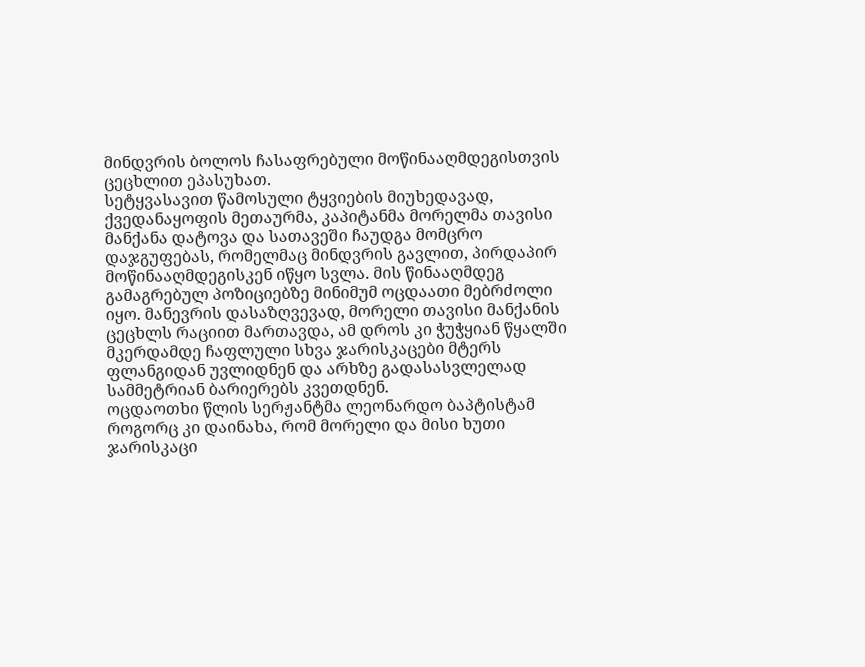მინდვრის ბოლოს ჩასაფრებული მოწინააღმდეგისთვის ცეცხლით ეპასუხათ.
სეტყვასავით წამოსული ტყვიების მიუხედავად, ქვედანაყოფის მეთაურმა, კაპიტანმა მორელმა თავისი მანქანა დატოვა და სათავეში ჩაუდგა მომცრო დაჯგუფებას, რომელმაც მინდვრის გავლით, პირდაპირ მოწინააღმდეგისკენ იწყო სვლა. მის წინააღმდეგ გამაგრებულ პოზიციებზე მინიმუმ ოცდაათი მებრძოლი იყო. მანევრის დასაზღვევად, მორელი თავისი მანქანის ცეცხლს რაციით მართავდა, ამ დროს კი ჭუჭყიან წყალში მკერდამდე ჩაფლული სხვა ჯარისკაცები მტერს ფლანგიდან უვლიდნენ და არხზე გადასასვლელად სამმეტრიან ბარიერებს კვეთდნენ.
ოცდაოთხი წლის სერჟანტმა ლეონარდო ბაპტისტამ როგორც კი დაინახა, რომ მორელი და მისი ხუთი ჯარისკაცი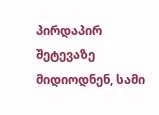პირდაპირ შეტევაზე მიდიოდნენ, სამი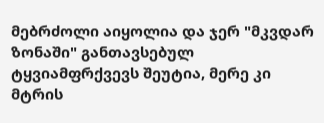მებრძოლი აიყოლია და ჯერ "მკვდარ ზონაში" განთავსებულ ტყვიამფრქვევს შეუტია, მერე კი მტრის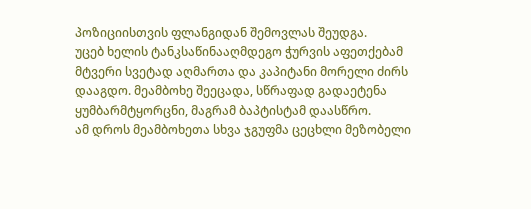პოზიციისთვის ფლანგიდან შემოვლას შეუდგა.
უცებ ხელის ტანკსაწინააღმდეგო ჭურვის აფეთქებამ მტვერი სვეტად აღმართა და კაპიტანი მორელი ძირს დააგდო. მეამბოხე შეეცადა, სწრაფად გადაეტენა ყუმბარმტყორცნი, მაგრამ ბაპტისტამ დაასწრო.
ამ დროს მეამბოხეთა სხვა ჯგუფმა ცეცხლი მეზობელი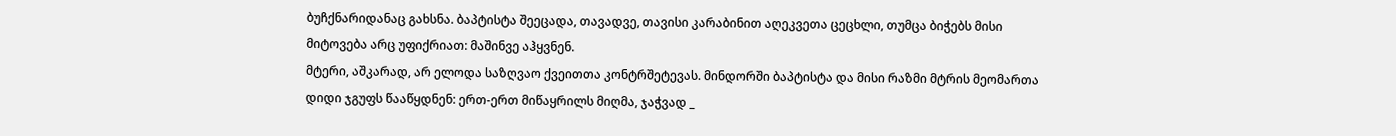ბუჩქნარიდანაც გახსნა. ბაპტისტა შეეცადა, თავადვე, თავისი კარაბინით აღეკვეთა ცეცხლი, თუმცა ბიჭებს მისი მიტოვება არც უფიქრიათ: მაშინვე აჰყვნენ.
მტერი, აშკარად, არ ელოდა საზღვაო ქვეითთა კონტრშეტევას. მინდორში ბაპტისტა და მისი რაზმი მტრის მეომართა დიდი ჯგუფს წააწყდნენ: ერთ-ერთ მიწაყრილს მიღმა, ჯაჭვად _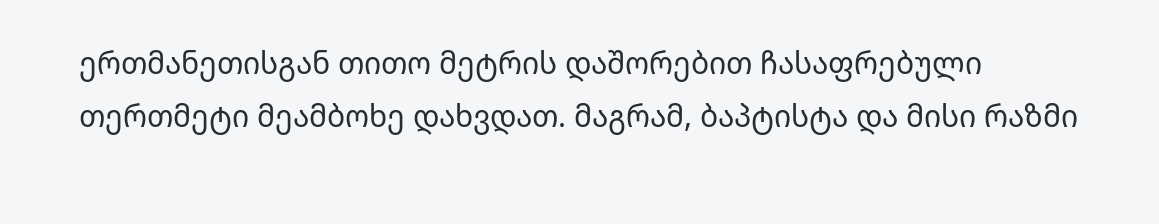ერთმანეთისგან თითო მეტრის დაშორებით ჩასაფრებული თერთმეტი მეამბოხე დახვდათ. მაგრამ, ბაპტისტა და მისი რაზმი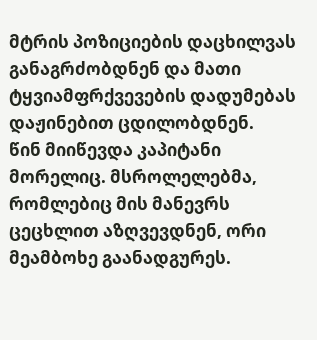მტრის პოზიციების დაცხილვას განაგრძობდნენ და მათი ტყვიამფრქვევების დადუმებას დაჟინებით ცდილობდნენ.
წინ მიიწევდა კაპიტანი მორელიც. მსროლელებმა, რომლებიც მის მანევრს ცეცხლით აზღვევდნენ, ორი მეამბოხე გაანადგურეს.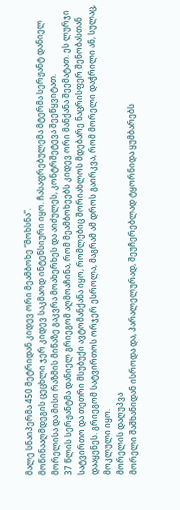მალე სნაიპერმა 450 მეტრიდან კიდევ ორი მეამბოხე “მოხსნა”.
მოწინააღმდეგის ცეცხლი ჯერ კიდევ საკმაოდ ინტენსიური იყო. ჩასაფრებულემა მტერმა სერჟანტ დანიელ მორელისა და მისი რაზმის მიწაზე გაკვრა მოახერხეს და აიძულეს, კონტრშეტევა შეეწყვიტათ.
37 წლის სერჟანტმა დანიელ გრიეგომ აღმოაჩინა, რომ მეამბოხეებს კიდევ ორი მანქანა შეემატათ. ეს ლურჯი სატვირთო და თეთრი მსუბუქი ავტომანქანა იყო, რომლებიც შორიახლოს მდებარე ნაცრისფერ შენობასთან დააყენეს. გრიეგომ სატვირთოს ორჯერ ესროლა, მაგრამ ამ დროს გაირკვა, რომ მორელი დაჭრილი ან, სულაც, მოკლული იყო.
მორელის დაღუპვა
მორელი შაშხანიდან ისროდა და, პარალელურად, შეუჩერებლად ტყორნიდა ყუმბარებს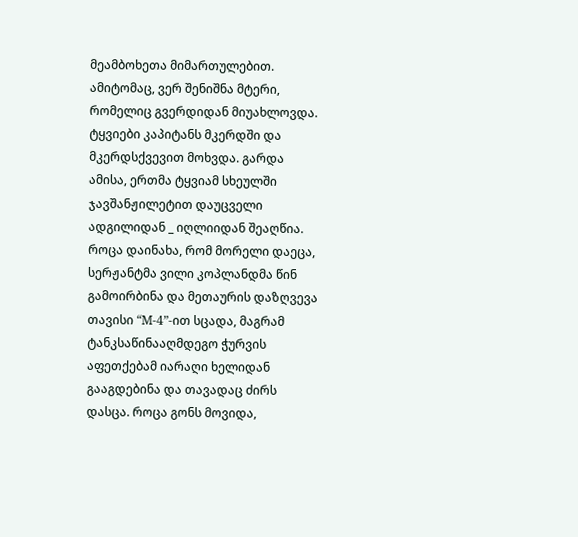მეამბოხეთა მიმართულებით. ამიტომაც, ვერ შენიშნა მტერი, რომელიც გვერდიდან მიუახლოვდა. ტყვიები კაპიტანს მკერდში და მკერდსქვევით მოხვდა. გარდა ამისა, ერთმა ტყვიამ სხეულში ჯავშანჟილეტით დაუცველი ადგილიდან _ იღლიიდან შეაღწია.
როცა დაინახა, რომ მორელი დაეცა, სერჟანტმა ვილი კოპლანდმა წინ გამოირბინა და მეთაურის დაზღვევა თავისი “M-4”-ით სცადა, მაგრამ ტანკსაწინააღმდეგო ჭურვის აფეთქებამ იარაღი ხელიდან გააგდებინა და თავადაც ძირს დასცა. როცა გონს მოვიდა,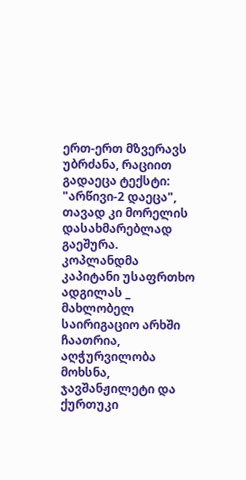ერთ-ერთ მზვერავს უბრძანა, რაციით გადაეცა ტექსტი: "არწივი-2 დაეცა", თავად კი მორელის დასახმარებლად გაეშურა.
კოპლანდმა კაპიტანი უსაფრთხო ადგილას _ მახლობელ საირიგაციო არხში ჩაათრია, აღჭურვილობა მოხსნა, ჯავშანჟილეტი და ქურთუკი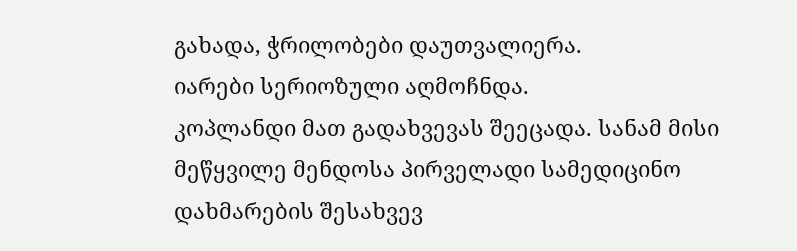გახადა, ჭრილობები დაუთვალიერა.
იარები სერიოზული აღმოჩნდა.
კოპლანდი მათ გადახვევას შეეცადა. სანამ მისი მეწყვილე მენდოსა პირველადი სამედიცინო დახმარების შესახვევ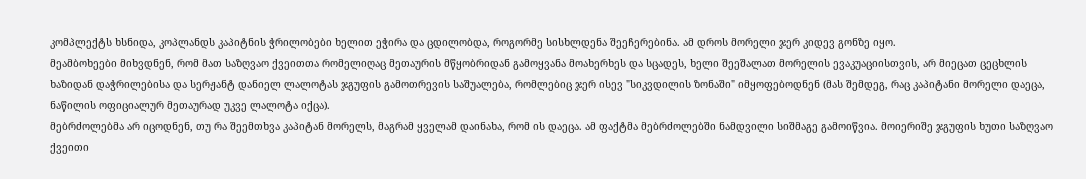კომპლექტს ხსნიდა, კოპლანდს კაპიტნის ჭრილობები ხელით ეჭირა და ცდილობდა, როგორმე სისხლდენა შეეჩერებინა. ამ დროს მორელი ჯერ კიდევ გონზე იყო.
მეამბოხეები მიხვდნენ, რომ მათ საზღვაო ქვეითთა რომელიღაც მეთაურის მწყობრიდან გამოყვანა მოახერხეს და სცადეს, ხელი შეეშალათ მორელის ევაკუაციისთვის, არ მიეცათ ცეცხლის ხაზიდან დაჭრილებისა და სერჟანტ დანიელ ლალოტას ჯგუფის გამოთრევის საშუალება, რომლებიც ჯერ ისევ "სიკვდილის ზონაში" იმყოფებოდნენ (მას შემდეგ, რაც კაპიტანი მორელი დაეცა, ნაწილის ოფიციალურ მეთაურად უკვე ლალოტა იქცა).
მებრძოლებმა არ იცოდნენ, თუ რა შეემთხვა კაპიტან მორელს, მაგრამ ყველამ დაინახა, რომ ის დაეცა. ამ ფაქტმა მებრძოლებში ნამდვილი სიშმაგე გამოიწვია. მოიერიშე ჯგუფის ხუთი საზღვაო ქვეითი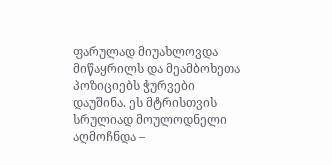ფარულად მიუახლოვდა მიწაყრილს და მეამბოხეთა პოზიციებს ჭურვები დაუშინა. ეს მტრისთვის სრულიად მოულოდნელი აღმოჩნდა –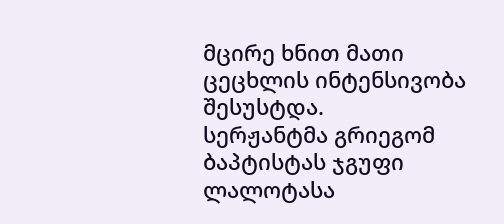მცირე ხნით მათი ცეცხლის ინტენსივობა შესუსტდა.
სერჟანტმა გრიეგომ ბაპტისტას ჯგუფი ლალოტასა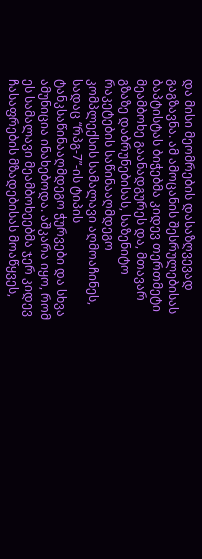და მისი მეომრების დასაზღვევად გაგზავნა. ამ ამოცანის შესრულებისას ბაპტისტას ბიჭებმა კიდევ თერთმეტი მეამბოხე გაანადგურეს და, მთავარ გზაზე დაბრუნებისას, საზენიტო რაკეტების საწინააღმდეგო კომპლექსის სამალავი აღმოაჩინეს, სადაც “რპგ-7”-ის ტიპის ტანკსაწინააღმდეგო ჭურვები და სხვა ამუნიცია ინახებოდა. აშკარა იყო, რომ ეს სამალავი მეამბოხეებმა ჯერ კიდევ ჩასაფრების მზადებისას მოაწყვეს,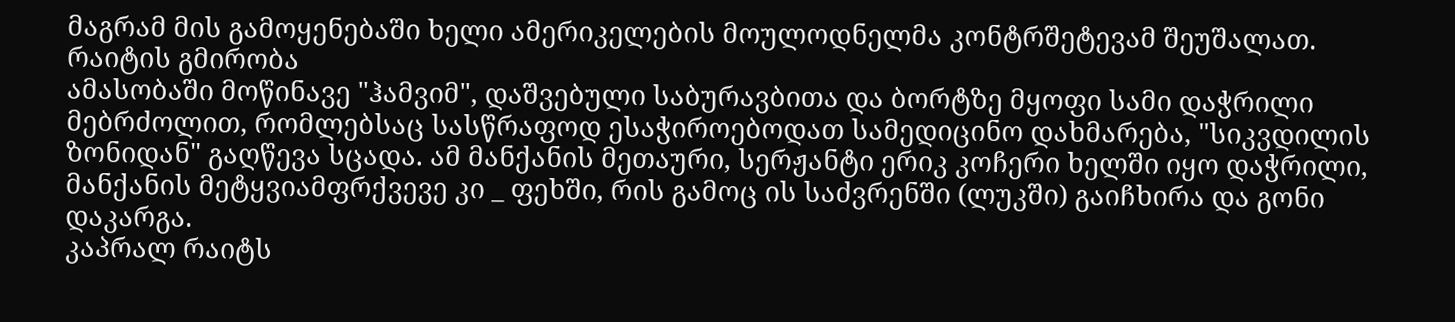მაგრამ მის გამოყენებაში ხელი ამერიკელების მოულოდნელმა კონტრშეტევამ შეუშალათ.
რაიტის გმირობა
ამასობაში მოწინავე "ჰამვიმ", დაშვებული საბურავბითა და ბორტზე მყოფი სამი დაჭრილი მებრძოლით, რომლებსაც სასწრაფოდ ესაჭიროებოდათ სამედიცინო დახმარება, "სიკვდილის ზონიდან" გაღწევა სცადა. ამ მანქანის მეთაური, სერჟანტი ერიკ კოჩერი ხელში იყო დაჭრილი, მანქანის მეტყვიამფრქვევე კი _ ფეხში, რის გამოც ის საძვრენში (ლუკში) გაიჩხირა და გონი დაკარგა.
კაპრალ რაიტს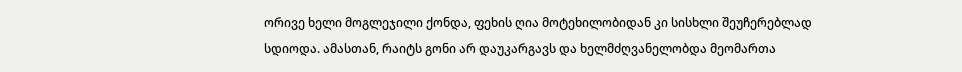ორივე ხელი მოგლეჯილი ქონდა, ფეხის ღია მოტეხილობიდან კი სისხლი შეუჩერებლად სდიოდა. ამასთან, რაიტს გონი არ დაუკარგავს და ხელმძღვანელობდა მეომართა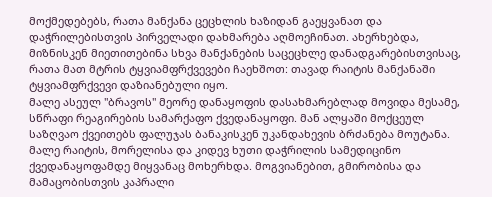მოქმედებებს, რათა მანქანა ცეცხლის ხაზიდან გაეყვანათ და დაჭრილებისთვის პირველადი დახმარება აღმოეჩინათ. ახერხებდა, მიზნისკენ მიეთითებინა სხვა მანქანების საცეცხლე დანადგარებისთვისაც, რათა მათ მტრის ტყვიამფრქვევები ჩაეხშოთ: თავად რაიტის მანქანაში ტყვიამფრქვევი დაზიანებული იყო.
მალე ასეულ "ბრავოს" მეორე დანაყოფის დასახმარებლად მოვიდა მესამე, სწრაფი რეაგირების სამარქაფო ქვედანაყოფი. მან ალყაში მოქცეულ საზღვაო ქვეითებს ფალუჯას ბანაკისკენ უკანდახევის ბრძანება მოუტანა. მალე რაიტის, მორელისა და კიდევ ხუთი დაჭრილის სამედიცინო ქვედანაყოფამდე მიყვანაც მოხერხდა. მოგვიანებით, გმირობისა და მამაცობისთვის კაპრალი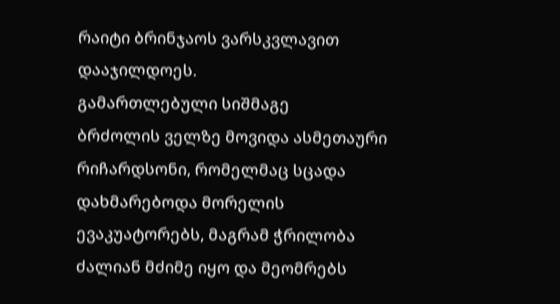რაიტი ბრინჯაოს ვარსკვლავით დააჯილდოეს.
გამართლებული სიშმაგე
ბრძოლის ველზე მოვიდა ასმეთაური რიჩარდსონი, რომელმაც სცადა დახმარებოდა მორელის ევაკუატორებს, მაგრამ ჭრილობა ძალიან მძიმე იყო და მეომრებს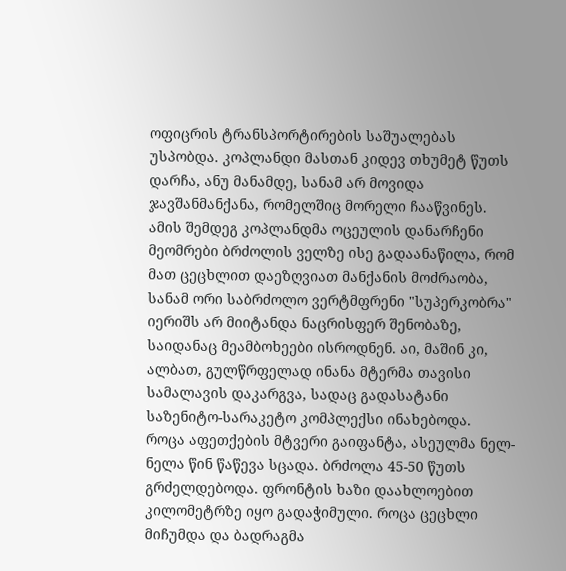ოფიცრის ტრანსპორტირების საშუალებას უსპობდა. კოპლანდი მასთან კიდევ თხუმეტ წუთს დარჩა, ანუ მანამდე, სანამ არ მოვიდა ჯავშანმანქანა, რომელშიც მორელი ჩააწვინეს. ამის შემდეგ კოპლანდმა ოცეულის დანარჩენი მეომრები ბრძოლის ველზე ისე გადაანაწილა, რომ მათ ცეცხლით დაეზღვიათ მანქანის მოძრაობა, სანამ ორი საბრძოლო ვერტმფრენი "სუპერკობრა" იერიშს არ მიიტანდა ნაცრისფერ შენობაზე, საიდანაც მეამბოხეები ისროდნენ. აი, მაშინ კი, ალბათ, გულწრფელად ინანა მტერმა თავისი სამალავის დაკარგვა, სადაც გადასატანი საზენიტო-სარაკეტო კომპლექსი ინახებოდა.
როცა აფეთქების მტვერი გაიფანტა, ასეულმა ნელ-ნელა წინ წაწევა სცადა. ბრძოლა 45-50 წუთს გრძელდებოდა. ფრონტის ხაზი დაახლოებით კილომეტრზე იყო გადაჭიმული. როცა ცეცხლი მიჩუმდა და ბადრაგმა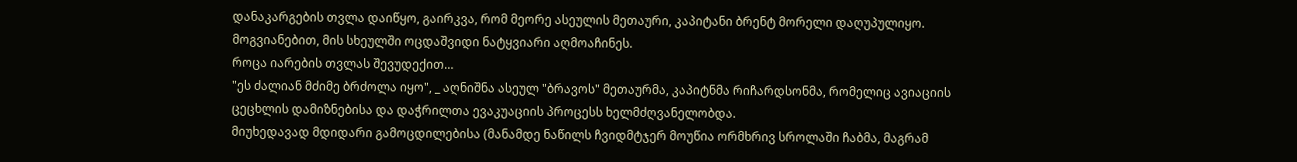დანაკარგების თვლა დაიწყო, გაირკვა, რომ მეორე ასეულის მეთაური, კაპიტანი ბრენტ მორელი დაღუპულიყო. მოგვიანებით, მის სხეულში ოცდაშვიდი ნატყვიარი აღმოაჩინეს.
როცა იარების თვლას შევუდექით…
"ეს ძალიან მძიმე ბრძოლა იყო", _ აღნიშნა ასეულ "ბრავოს" მეთაურმა, კაპიტნმა რიჩარდსონმა, რომელიც ავიაციის ცეცხლის დამიზნებისა და დაჭრილთა ევაკუაციის პროცესს ხელმძღვანელობდა.
მიუხედავად მდიდარი გამოცდილებისა (მანამდე ნაწილს ჩვიდმტჯერ მოუწია ორმხრივ სროლაში ჩაბმა, მაგრამ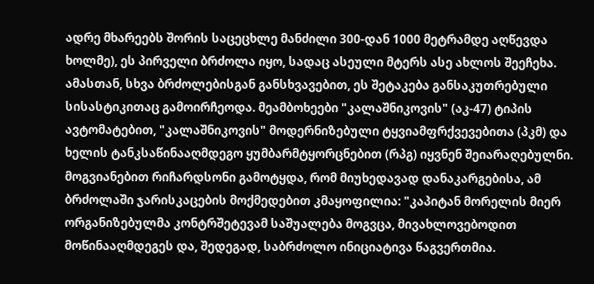ადრე მხარეებს შორის საცეცხლე მანძილი 300-დან 1000 მეტრამდე აღწევდა ხოლმე), ეს პირველი ბრძოლა იყო, სადაც ასეული მტერს ასე ახლოს შეეჩეხა. ამასთან, სხვა ბრძოლებისგან განსხვავებით, ეს შეტაკება განსაკუთრებული სისასტიკითაც გამოირჩეოდა. მეამბოხეები "კალაშნიკოვის" (აკ-47) ტიპის ავტომატებით, "კალაშნიკოვის" მოდერნიზებული ტყვიამფრქვევებითა (პკმ) და ხელის ტანკსაწინააღმდეგო ყუმბარმტყორცნებით (რპგ) იყვნენ შეიარაღებულნი.
მოგვიანებით რიჩარდსონი გამოტყდა, რომ მიუხედავად დანაკარგებისა, ამ ბრძოლაში ჯარისკაცების მოქმედებით კმაყოფილია: "კაპიტან მორელის მიერ ორგანიზებულმა კონტრშეტევამ საშუალება მოგვცა, მივახლოვებოდით მოწინააღმდეგეს და, შედეგად, საბრძოლო ინიციატივა წაგვერთმია.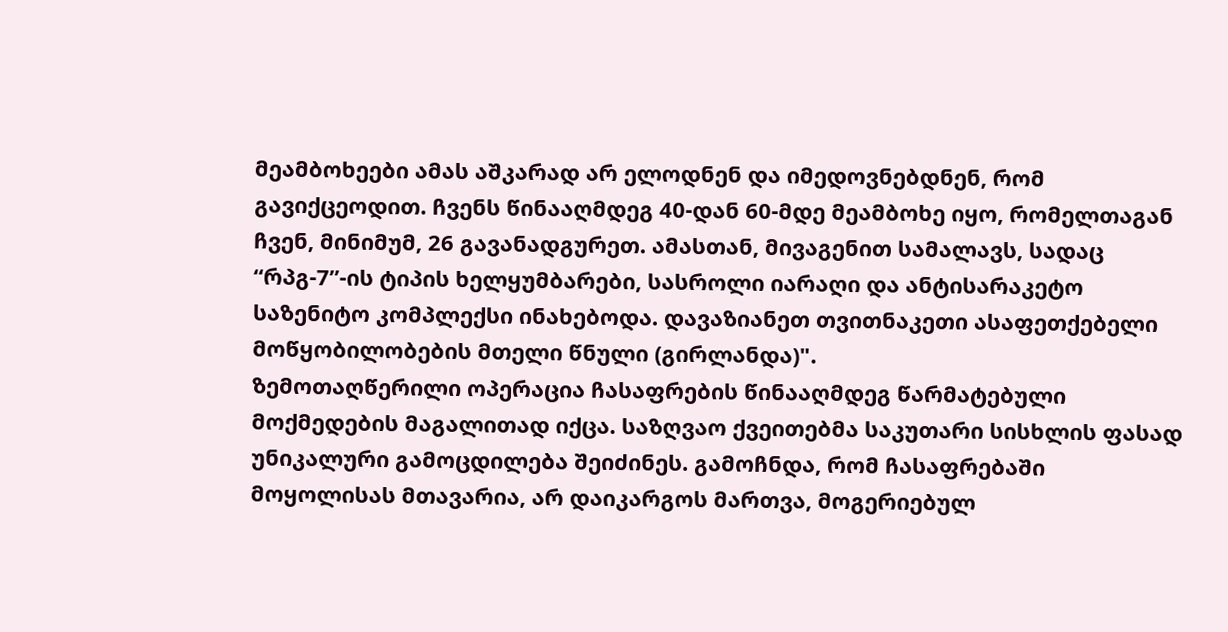მეამბოხეები ამას აშკარად არ ელოდნენ და იმედოვნებდნენ, რომ გავიქცეოდით. ჩვენს წინააღმდეგ 40-დან 60-მდე მეამბოხე იყო, რომელთაგან ჩვენ, მინიმუმ, 26 გავანადგურეთ. ამასთან, მივაგენით სამალავს, სადაც “რპგ-7”-ის ტიპის ხელყუმბარები, სასროლი იარაღი და ანტისარაკეტო საზენიტო კომპლექსი ინახებოდა. დავაზიანეთ თვითნაკეთი ასაფეთქებელი მოწყობილობების მთელი წნული (გირლანდა)".
ზემოთაღწერილი ოპერაცია ჩასაფრების წინააღმდეგ წარმატებული მოქმედების მაგალითად იქცა. საზღვაო ქვეითებმა საკუთარი სისხლის ფასად უნიკალური გამოცდილება შეიძინეს. გამოჩნდა, რომ ჩასაფრებაში მოყოლისას მთავარია, არ დაიკარგოს მართვა, მოგერიებულ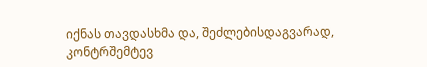იქნას თავდასხმა და, შეძლებისდაგვარად, კონტრშემტევ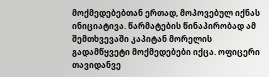მოქმედებებთან ერთად, მოპოვებულ იქნას ინიციატივა. წარმატების წინაპირობად ამ შემთხვევაში კაპიტან მორელის გადამწყვეტი მოქმედებები იქცა. ოფიცერი თავიდანვე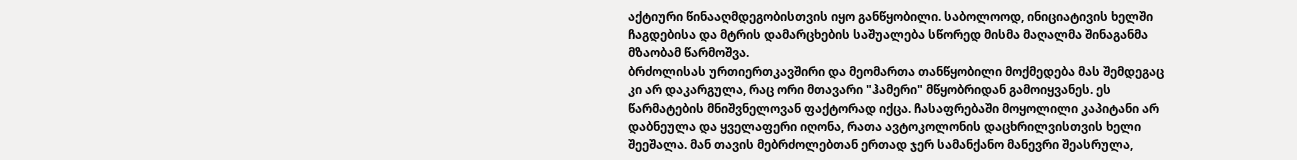აქტიური წინააღმდეგობისთვის იყო განწყობილი. საბოლოოდ, ინიციატივის ხელში ჩაგდებისა და მტრის დამარცხების საშუალება სწორედ მისმა მაღალმა შინაგანმა მზაობამ წარმოშვა.
ბრძოლისას ურთიერთკავშირი და მეომართა თანწყობილი მოქმედება მას შემდეგაც კი არ დაკარგულა, რაც ორი მთავარი "ჰამერი" მწყობრიდან გამოიყვანეს. ეს წარმატების მნიშვნელოვან ფაქტორად იქცა. ჩასაფრებაში მოყოლილი კაპიტანი არ დაბნეულა და ყველაფერი იღონა, რათა ავტოკოლონის დაცხრილვისთვის ხელი შეეშალა. მან თავის მებრძოლებთან ერთად ჯერ სამანქანო მანევრი შეასრულა,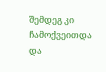შემდეგ კი ჩამოქვეითდა და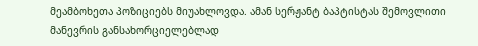მეამბოხეთა პოზიციებს მიუახლოვდა. ამან სერჟანტ ბაპტისტას შემოვლითი მანევრის განსახორციელებლად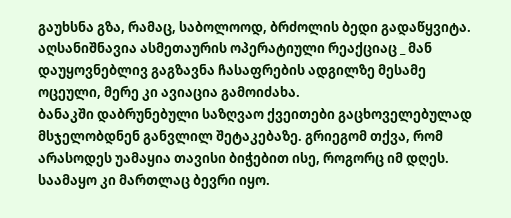გაუხსნა გზა, რამაც, საბოლოოდ, ბრძოლის ბედი გადაწყვიტა. აღსანიშნავია ასმეთაურის ოპერატიული რეაქციაც _ მან დაუყოვნებლივ გაგზავნა ჩასაფრების ადგილზე მესამე ოცეული, მერე კი ავიაცია გამოიძახა.
ბანაკში დაბრუნებული საზღვაო ქვეითები გაცხოველებულად მსჯელობდნენ განვლილ შეტაკებაზე. გრიეგომ თქვა, რომ არასოდეს უამაყია თავისი ბიჭებით ისე, როგორც იმ დღეს. საამაყო კი მართლაც ბევრი იყო.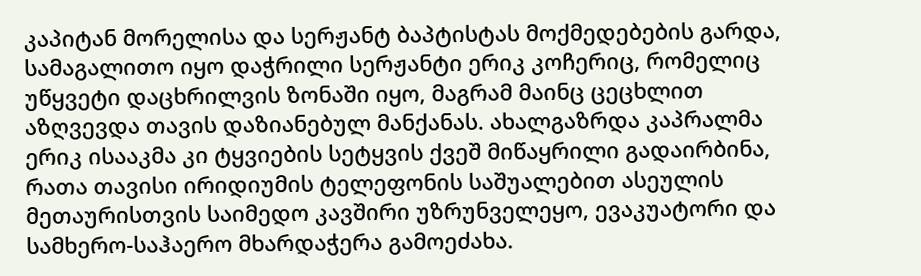კაპიტან მორელისა და სერჟანტ ბაპტისტას მოქმედებების გარდა, სამაგალითო იყო დაჭრილი სერჟანტი ერიკ კოჩერიც, რომელიც უწყვეტი დაცხრილვის ზონაში იყო, მაგრამ მაინც ცეცხლით აზღვევდა თავის დაზიანებულ მანქანას. ახალგაზრდა კაპრალმა ერიკ ისააკმა კი ტყვიების სეტყვის ქვეშ მიწაყრილი გადაირბინა, რათა თავისი ირიდიუმის ტელეფონის საშუალებით ასეულის მეთაურისთვის საიმედო კავშირი უზრუნველეყო, ევაკუატორი და სამხერო-საჰაერო მხარდაჭერა გამოეძახა.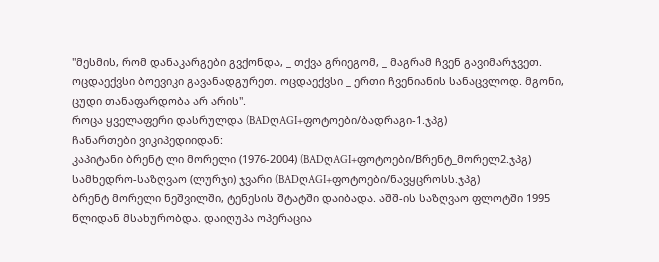"მესმის, რომ დანაკარგები გვქონდა, _ თქვა გრიეგომ, _ მაგრამ ჩვენ გავიმარჯვეთ. ოცდაექვსი ბოევიკი გავანადგურეთ. ოცდაექვსი _ ერთი ჩვენიანის სანაცვლოდ. მგონი, ცუდი თანაფარდობა არ არის".
როცა ყველაფერი დასრულდა (BADღAGI+ფოტოები/ბადრაგი-1.ჯპგ)
ჩანართები ვიკიპედიიდან:
კაპიტანი ბრენტ ლი მორელი (1976-2004) (BADღAGI+ფოტოები/Bრენტ_მორელ2.ჯპგ) სამხედრო-საზღვაო (ლურჯი) ჯვარი (BADღAGI+ფოტოები/ნავყცროსს.ჯპგ)
ბრენტ მორელი ნეშვილში, ტენესის შტატში დაიბადა. აშშ-ის საზღვაო ფლოტში 1995 წლიდან მსახურობდა. დაიღუპა ოპერაცია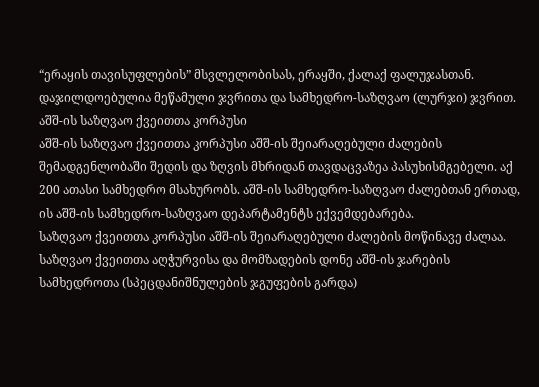“ერაყის თავისუფლების” მსვლელობისას, ერაყში, ქალაქ ფალუჯასთან. დაჯილდოებულია მეწამული ჯვრითა და სამხედრო-საზღვაო (ლურჯი) ჯვრით.
აშშ-ის საზღვაო ქვეითთა კორპუსი
აშშ-ის საზღვაო ქვეითთა კორპუსი აშშ-ის შეიარაღებული ძალების შემადგენლობაში შედის და ზღვის მხრიდან თავდაცვაზეა პასუხისმგებელი. აქ 200 ათასი სამხედრო მსახურობს. აშშ-ის სამხედრო-საზღვაო ძალებთან ერთად, ის აშშ-ის სამხედრო-საზღვაო დეპარტამენტს ექვემდებარება.
საზღვაო ქვეითთა კორპუსი აშშ-ის შეიარაღებული ძალების მოწინავე ძალაა. საზღვაო ქვეითთა აღჭურვისა და მომზადების დონე აშშ-ის ჯარების სამხედროთა (სპეცდანიშნულების ჯგუფების გარდა)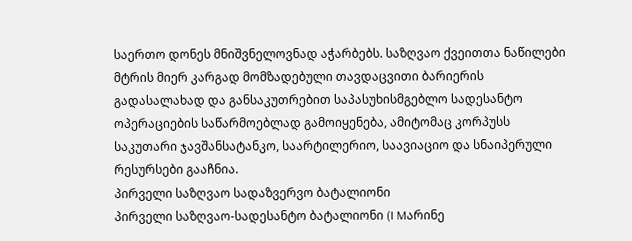საერთო დონეს მნიშვნელოვნად აჭარბებს. საზღვაო ქვეითთა ნაწილები მტრის მიერ კარგად მომზადებული თავდაცვითი ბარიერის გადასალახად და განსაკუთრებით საპასუხისმგებლო სადესანტო ოპერაციების საწარმოებლად გამოიყენება, ამიტომაც კორპუსს საკუთარი ჯავშანსატანკო, საარტილერიო, საავიაციო და სნაიპერული რესურსები გააჩნია.
პირველი საზღვაო სადაზვერვო ბატალიონი
პირველი საზღვაო-სადესანტო ბატალიონი (I Mარინე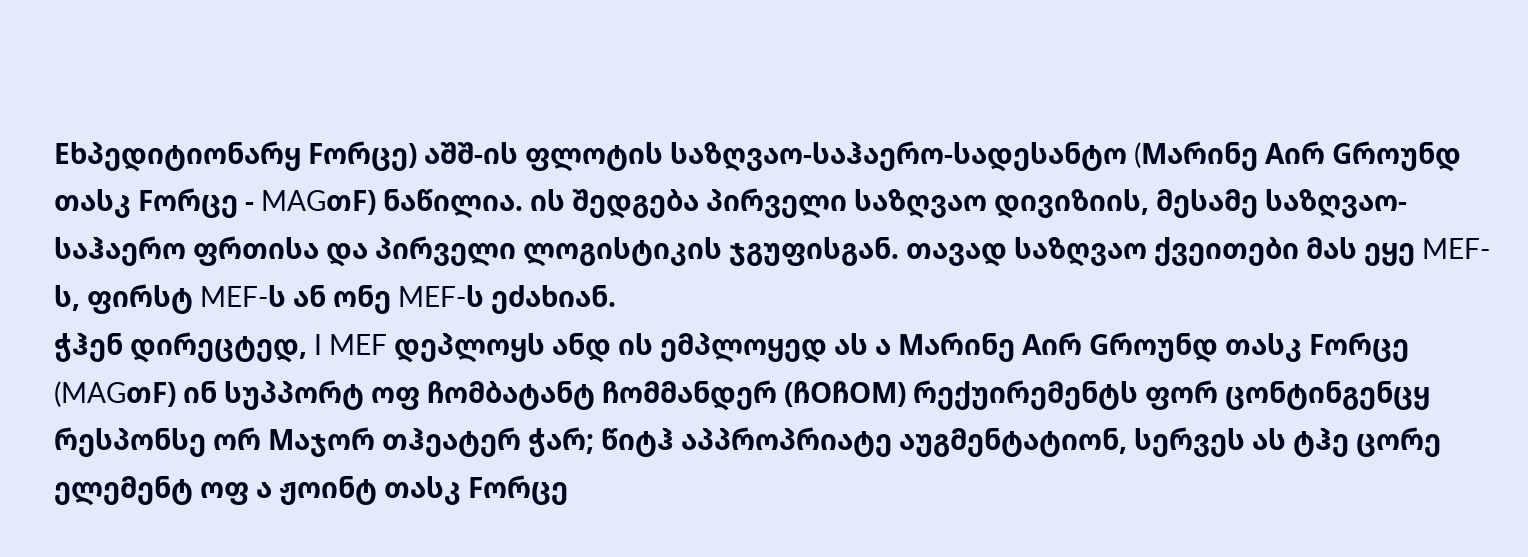Eხპედიტიონარყ Fორცე) აშშ-ის ფლოტის საზღვაო-საჰაერო-სადესანტო (Mარინე Aირ Gროუნდ თასკ Fორცე - MAGთF) ნაწილია. ის შედგება პირველი საზღვაო დივიზიის, მესამე საზღვაო-საჰაერო ფრთისა და პირველი ლოგისტიკის ჯგუფისგან. თავად საზღვაო ქვეითები მას ეყე MEF-ს, ფირსტ MEF-ს ან ონე MEF-ს ეძახიან.
ჭჰენ დირეცტედ, I MEF დეპლოყს ანდ ის ემპლოყედ ას ა Mარინე Aირ Gროუნდ თასკ Fორცე (MAGთF) ინ სუპპორტ ოფ ჩომბატანტ ჩომმანდერ (ჩOჩOM) რექუირემენტს ფორ ცონტინგენცყ რესპონსე ორ Mაჯორ თჰეატერ ჭარ; წიტჰ აპპროპრიატე აუგმენტატიონ, სერვეს ას ტჰე ცორე ელემენტ ოფ ა ჟოინტ თასკ Fორცე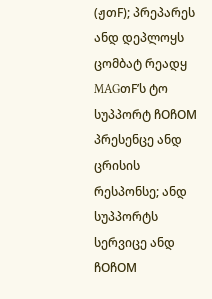(ჟთF); პრეპარეს ანდ დეპლოყს ცომბატ რეადყ MAGთF’ს ტო სუპპორტ ჩOჩOM პრესენცე ანდ ცრისის რესპონსე; ანდ სუპპორტს სერვიცე ანდ ჩOჩOM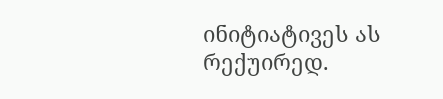ინიტიატივეს ას რექუირედ.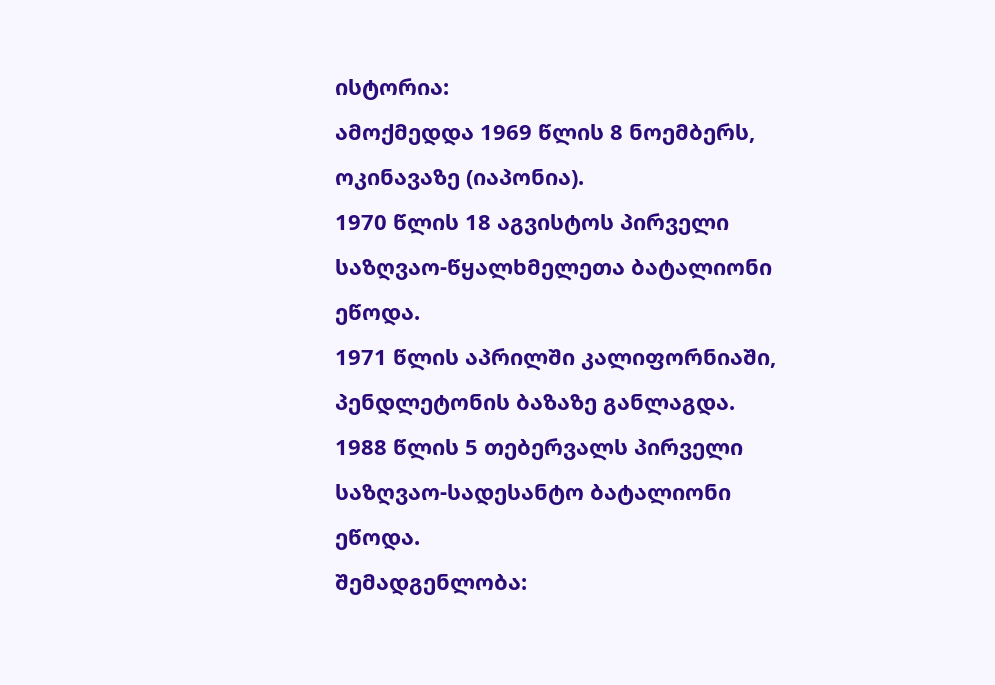ისტორია:
ამოქმედდა 1969 წლის 8 ნოემბერს, ოკინავაზე (იაპონია).
1970 წლის 18 აგვისტოს პირველი საზღვაო-წყალხმელეთა ბატალიონი ეწოდა.
1971 წლის აპრილში კალიფორნიაში, პენდლეტონის ბაზაზე განლაგდა.
1988 წლის 5 თებერვალს პირველი საზღვაო-სადესანტო ბატალიონი ეწოდა.
შემადგენლობა: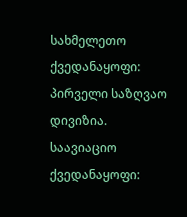სახმელეთო ქვედანაყოფი: პირველი საზღვაო დივიზია.
საავიაციო ქვედანაყოფი: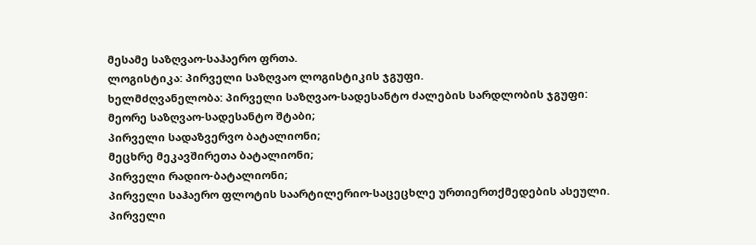მესამე საზღვაო-საჰაერო ფრთა.
ლოგისტიკა: პირველი საზღვაო ლოგისტიკის ჯგუფი.
ხელმძღვანელობა: პირველი საზღვაო-სადესანტო ძალების სარდლობის ჯგუფი:
მეორე საზღვაო-სადესანტო შტაბი;
პირველი სადაზვერვო ბატალიონი;
მეცხრე მეკავშირეთა ბატალიონი;
პირველი რადიო-ბატალიონი;
პირველი საჰაერო ფლოტის საარტილერიო-საცეცხლე ურთიერთქმედების ასეული.
პირველი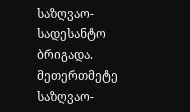საზღვაო-სადესანტო ბრიგადა.
მეთერთმეტე საზღვაო-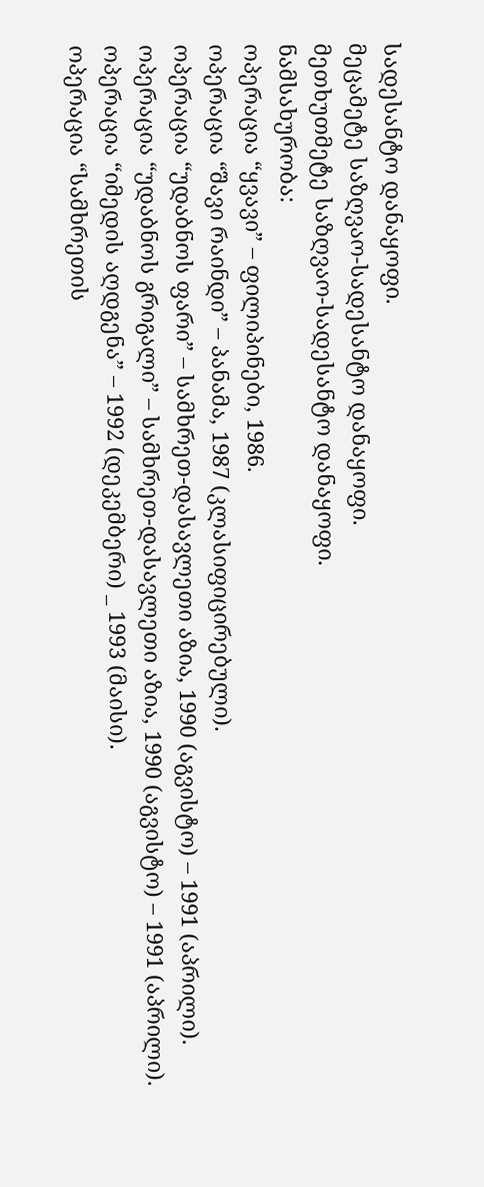სადესანტო დანაყოფი.
მეცამეტე საზღვაო-სადესანტო დანაყოფი.
მეთხუთმეტე საზღვაო-სადესანტო დანაყოფი.
ნამსახურობა:
ოპერაცია “ყვავი” – ფილიპინები, 1986.
ოპერაცია “შავი რაინდი” – პანამა, 1987 (კლასიფიცირებული).
ოპერაცია “უდაბნოს ფარი” – სამხრეთ-დასავლეთი აზია, 1990 (აგვისტო) – 1991 (აპრილი).
ოპერაცია “უდაბნოს გრიგალი” – სამხრეთ-დასავლეთი აზია, 1990 (აგვისტო) – 1991 (აპრილი).
ოპერაცია “იმედის აღდგენა” – 1992 (დეკემბერი) _ 1993 (მაისი).
ოპერაცია “სამხრეთის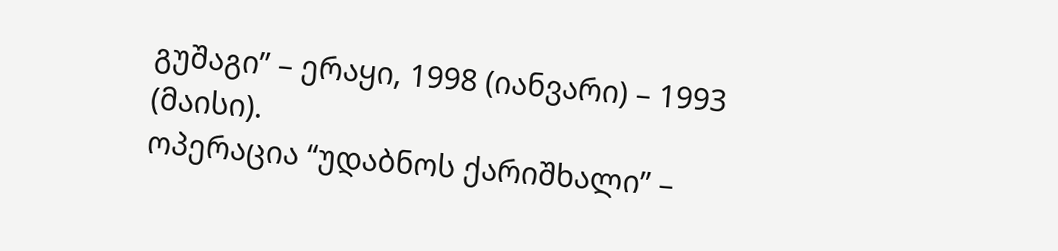გუშაგი” – ერაყი, 1998 (იანვარი) – 1993 (მაისი).
ოპერაცია “უდაბნოს ქარიშხალი” –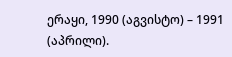ერაყი, 1990 (აგვისტო) – 1991 (აპრილი).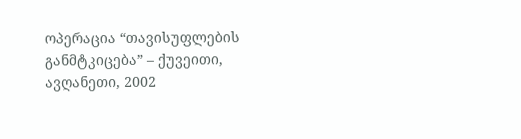ოპერაცია “თავისუფლების განმტკიცება” – ქუვეითი, ავღანეთი, 2002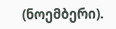(ნოემბერი).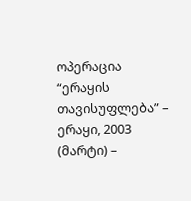ოპერაცია “ერაყის თავისუფლება” – ერაყი, 2003 (მარტი) –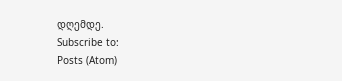დღემდე.
Subscribe to:
Posts (Atom)